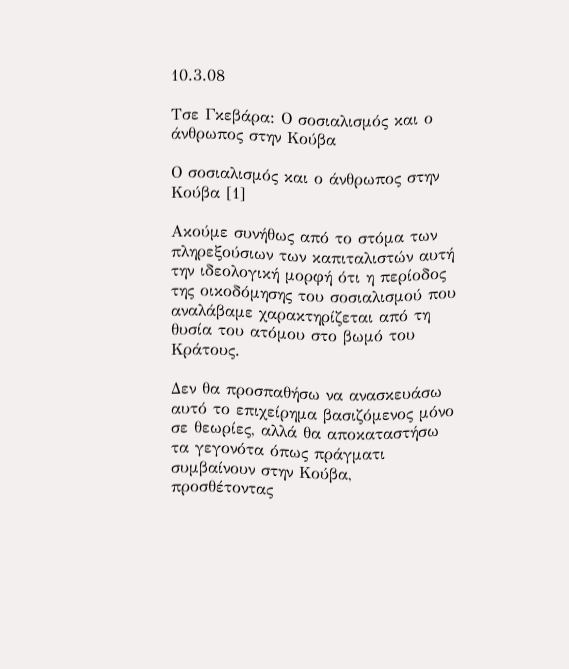10.3.08

Τσε Γκεβάρα: Ο σοσιαλισμός και ο άνθρωπος στην Κούβα

Ο σοσιαλισμός και ο άνθρωπος στην Κούβα [1]

Ακούμε συνήθως από το στόμα των πληρεξούσιων των καπιταλιστών αυτή την ιδεολογική μορφή ότι η περίοδος της οικοδόμησης του σοσιαλισμού που αναλάβαμε χαρακτηρίζεται από τη θυσία του ατόμου στο βωμό του Κράτους.

Δεν θα προσπαθήσω να ανασκευάσω αυτό το επιχείρημα βασιζόμενος μόνο σε θεωρίες, αλλά θα αποκαταστήσω τα γεγονότα όπως πράγματι συμβαίνουν στην Κούβα, προσθέτοντας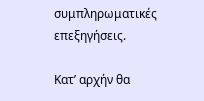συμπληρωματικές επεξηγήσεις.

Κατ’ αρχήν θα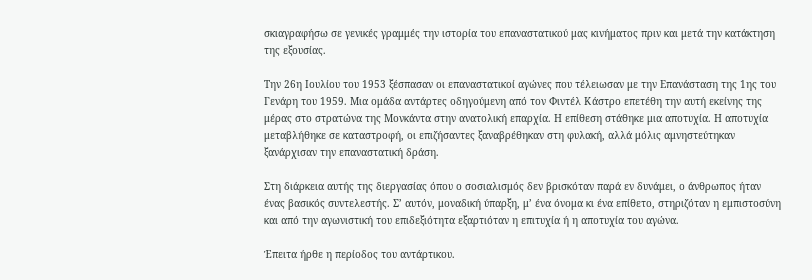σκιαγραφήσω σε γενικές γραμμές την ιστορία του επαναστατικού μας κινήματος πριν και μετά την κατάκτηση της εξουσίας.

Την 26η Ιουλίου του 1953 ξέσπασαν οι επαναστατικοί αγώνες που τέλειωσαν με την Επανάσταση της 1ης του Γενάρη του 1959. Μια ομάδα αντάρτες οδηγούμενη από τον Φιντέλ Κάστρο επετέθη την αυτή εκείνης της μέρας στο στρατώνα της Μονκάντα στην ανατολική επαρχία. Η επίθεση στάθηκε μια αποτυχία. Η αποτυχία μεταβλήθηκε σε καταστροφή, οι επιζήσαντες ξαναβρέθηκαν στη φυλακή, αλλά μόλις αμνηστεύτηκαν ξανάρχισαν την επαναστατική δράση.

Στη διάρκεια αυτής της διεργασίας όπου ο σοσιαλισμός δεν βρισκόταν παρά εν δυνάμει, ο άνθρωπος ήταν ένας βασικός συντελεστής. Σ’ αυτόν, μοναδική ύπαρξη, μ’ ένα όνομα κι ένα επίθετο, στηριζόταν η εμπιστοσύνη και από την αγωνιστική του επιδεξιότητα εξαρτιόταν η επιτυχία ή η αποτυχία του αγώνα.

Έπειτα ήρθε η περίοδος του αντάρτικου.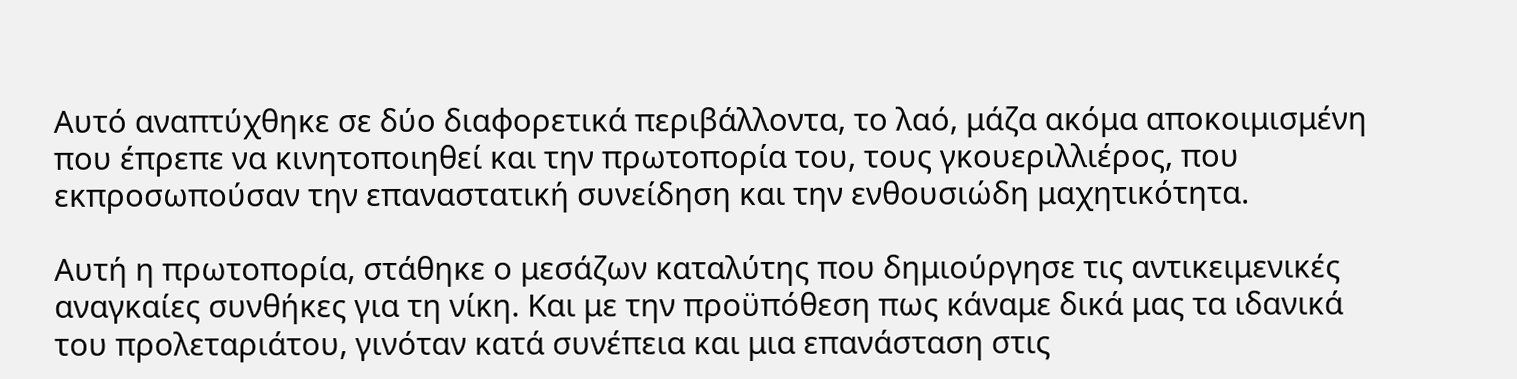Αυτό αναπτύχθηκε σε δύο διαφορετικά περιβάλλοντα, το λαό, μάζα ακόμα αποκοιμισμένη που έπρεπε να κινητοποιηθεί και την πρωτοπορία του, τους γκουεριλλιέρος, που εκπροσωπούσαν την επαναστατική συνείδηση και την ενθουσιώδη μαχητικότητα.

Αυτή η πρωτοπορία, στάθηκε ο μεσάζων καταλύτης που δημιούργησε τις αντικειμενικές αναγκαίες συνθήκες για τη νίκη. Και με την προϋπόθεση πως κάναμε δικά μας τα ιδανικά του προλεταριάτου, γινόταν κατά συνέπεια και μια επανάσταση στις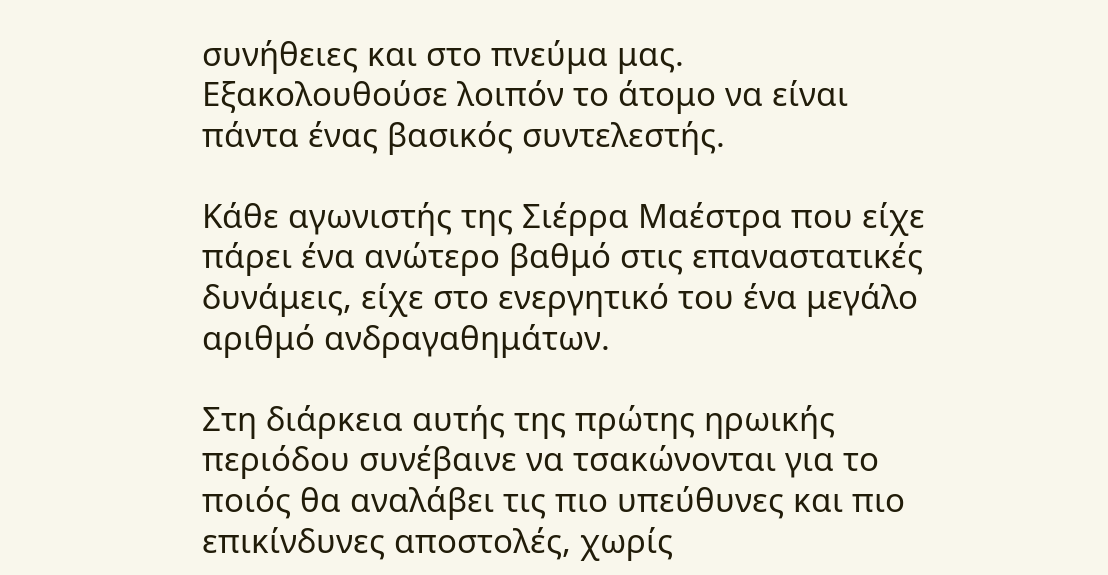συνήθειες και στο πνεύμα μας. Εξακολουθούσε λοιπόν το άτομο να είναι πάντα ένας βασικός συντελεστής.

Κάθε αγωνιστής της Σιέρρα Μαέστρα που είχε πάρει ένα ανώτερο βαθμό στις επαναστατικές δυνάμεις, είχε στο ενεργητικό του ένα μεγάλο αριθμό ανδραγαθημάτων.

Στη διάρκεια αυτής της πρώτης ηρωικής περιόδου συνέβαινε να τσακώνονται για το ποιός θα αναλάβει τις πιο υπεύθυνες και πιο επικίνδυνες αποστολές, χωρίς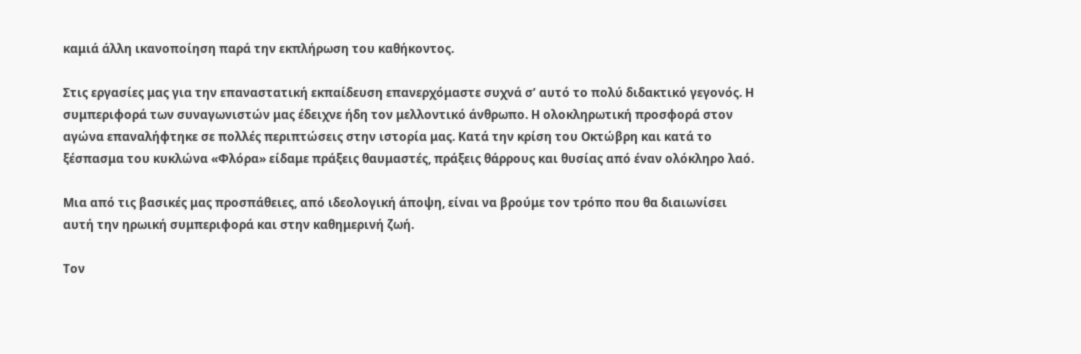καμιά άλλη ικανοποίηση παρά την εκπλήρωση του καθήκοντος.

Στις εργασίες μας για την επαναστατική εκπαίδευση επανερχόμαστε συχνά σ’ αυτό το πολύ διδακτικό γεγονός. Η συμπεριφορά των συναγωνιστών μας έδειχνε ήδη τον μελλοντικό άνθρωπο. Η ολοκληρωτική προσφορά στον αγώνα επαναλήφτηκε σε πολλές περιπτώσεις στην ιστορία μας. Κατά την κρίση του Οκτώβρη και κατά το ξέσπασμα του κυκλώνα «Φλόρα» είδαμε πράξεις θαυμαστές, πράξεις θάρρους και θυσίας από έναν ολόκληρο λαό.

Μια από τις βασικές μας προσπάθειες, από ιδεολογική άποψη, είναι να βρούμε τον τρόπο που θα διαιωνίσει αυτή την ηρωική συμπεριφορά και στην καθημερινή ζωή.

Τον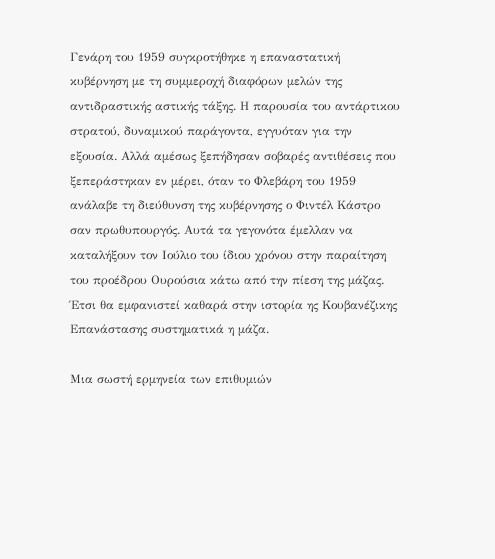Γενάρη του 1959 συγκροτήθηκε η επαναστατική κυβέρνηση με τη συμμεροχή διαφόρων μελών της αντιδραστικής αστικής τάξης. Η παρουσία του αντάρτικου στρατού, δυναμικού παράγοντα, εγγυόταν για την εξουσία. Αλλά αμέσως ξεπήδησαν σοβαρές αντιθέσεις που ξεπεράστηκαν εν μέρει, όταν το Φλεβάρη του 1959 ανάλαβε τη διεύθυνση της κυβέρνησης ο Φιντέλ Κάστρο σαν πρωθυπουργός. Αυτά τα γεγονότα έμελλαν να καταλήξουν τον Ιούλιο του ίδιου χρόνου στην παραίτηση του προέδρου Ουρούσια κάτω από την πίεση της μάζας. Έτσι θα εμφανιστεί καθαρά στην ιστορία ης Κουβανέζικης Επανάστασης συστηματικά η μάζα.

Μια σωστή ερμηνεία των επιθυμιών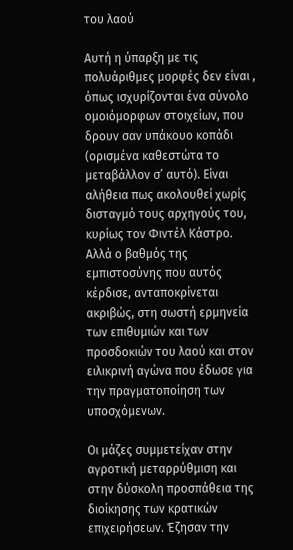του λαού

Αυτή η ύπαρξη με τις πολυάριθμες μορφές δεν είναι , όπως ισχυρίζονται ένα σύνολο ομοιόμορφων στοιχείων, που δρουν σαν υπάκουο κοπάδι (ορισμένα καθεστώτα το μεταβάλλον σ’ αυτό). Είναι αλήθεια πως ακολουθεί χωρίς δισταγμό τους αρχηγούς του, κυρίως τον Φιντέλ Κάστρο. Αλλά ο βαθμός της εμπιστοσύνης που αυτός κέρδισε, ανταποκρίνεται ακριβώς, στη σωστή ερμηνεία των επιθυμιών και των προσδοκιών του λαού και στον ειλικρινή αγώνα που έδωσε για την πραγματοποίηση των υποσχόμενων.

Οι μάζες συμμετείχαν στην αγροτική μεταρρύθμιση και στην δύσκολη προσπάθεια της διοίκησης των κρατικών επιχειρήσεων. Έζησαν την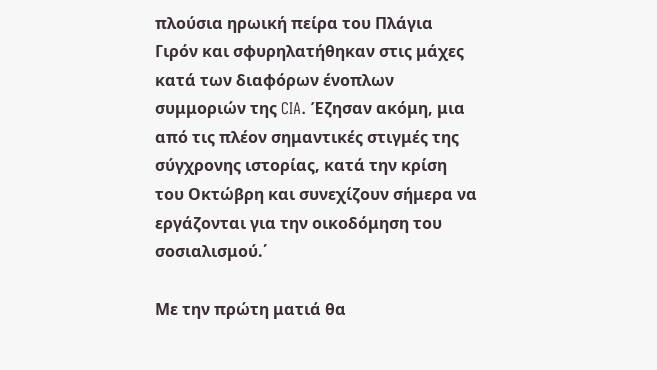πλούσια ηρωική πείρα του Πλάγια Γιρόν και σφυρηλατήθηκαν στις μάχες κατά των διαφόρων ένοπλων συμμοριών της CIA. Έζησαν ακόμη, μια από τις πλέον σημαντικές στιγμές της σύγχρονης ιστορίας, κατά την κρίση του Οκτώβρη και συνεχίζουν σήμερα να εργάζονται για την οικοδόμηση του σοσιαλισμού.΄

Με την πρώτη ματιά θα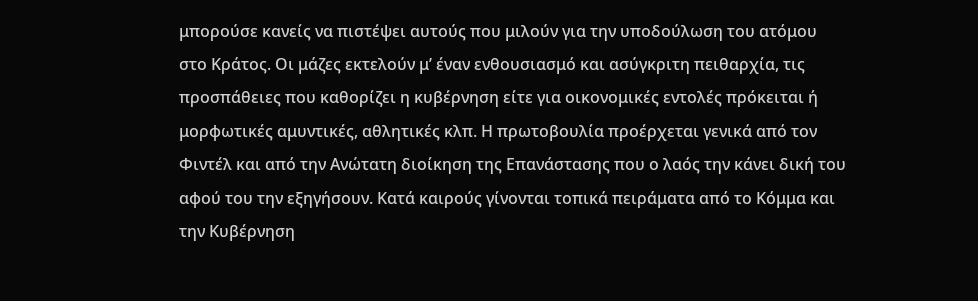μπορούσε κανείς να πιστέψει αυτούς που μιλούν για την υποδούλωση του ατόμου στο Κράτος. Οι μάζες εκτελούν μ’ έναν ενθουσιασμό και ασύγκριτη πειθαρχία, τις προσπάθειες που καθορίζει η κυβέρνηση είτε για οικονομικές εντολές πρόκειται ή μορφωτικές αμυντικές, αθλητικές κλπ. Η πρωτοβουλία προέρχεται γενικά από τον Φιντέλ και από την Ανώτατη διοίκηση της Επανάστασης που ο λαός την κάνει δική του αφού του την εξηγήσουν. Κατά καιρούς γίνονται τοπικά πειράματα από το Κόμμα και την Κυβέρνηση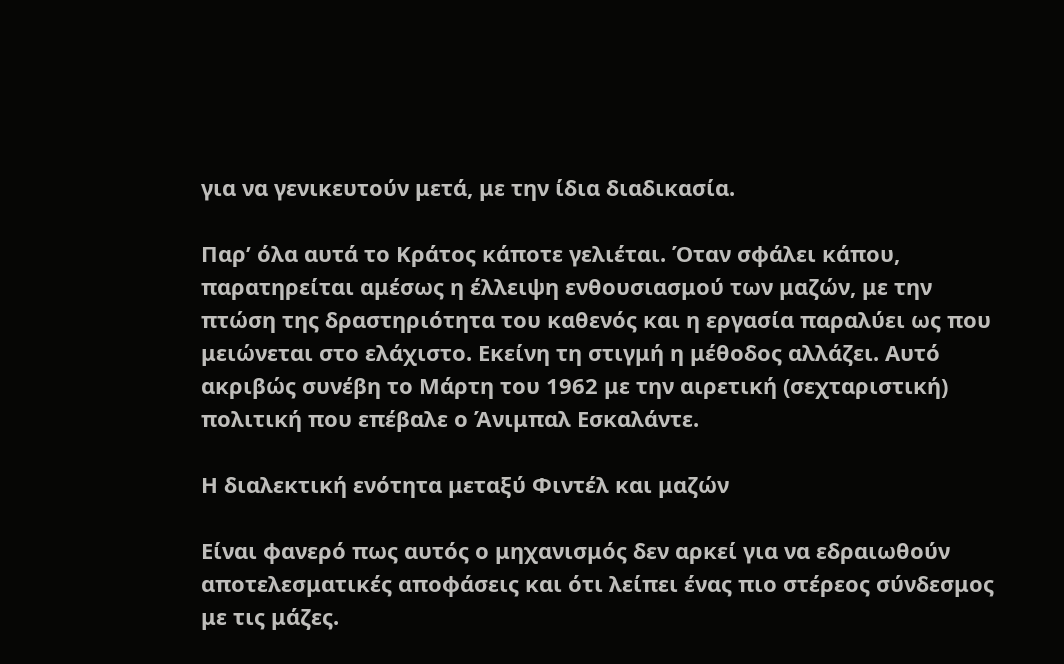για να γενικευτούν μετά, με την ίδια διαδικασία.

Παρ’ όλα αυτά το Κράτος κάποτε γελιέται. Όταν σφάλει κάπου, παρατηρείται αμέσως η έλλειψη ενθουσιασμού των μαζών, με την πτώση της δραστηριότητα του καθενός και η εργασία παραλύει ως που μειώνεται στο ελάχιστο. Εκείνη τη στιγμή η μέθοδος αλλάζει. Αυτό ακριβώς συνέβη το Μάρτη του 1962 με την αιρετική (σεχταριστική) πολιτική που επέβαλε ο Άνιμπαλ Εσκαλάντε.

Η διαλεκτική ενότητα μεταξύ Φιντέλ και μαζών

Είναι φανερό πως αυτός ο μηχανισμός δεν αρκεί για να εδραιωθούν αποτελεσματικές αποφάσεις και ότι λείπει ένας πιο στέρεος σύνδεσμος με τις μάζες.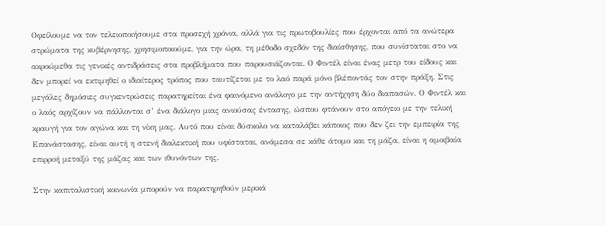Οφείλουμε να τον τελειοποιήσουμε στα προσεχή χρόνια, αλλά για τις πρωτοβουλίες που έρχονται από τα ανώτερα στρώματα της κυβέρνησης, χρησιμοποιούμε, για την ώρα, τη μέθοδο σχεδόν της διαίσθησης, που συνίσταται στο να ακροώμεθα τις γενικές αντιδράσεις στα προβλήματα που παρουσιάζονται. Ο Φιντέλ είναι ένας μετρ του είδους και δεν μπορεί να εκτιμηθεί ο ιδιαίτερος τρόπος που ταυτίζεται με το λαό παρά μόνο βλέποντάς τον στην πράξη. Στις μεγάλες δημόσιες συγκεντρώσεις παρατηρείται ένα φαινόμενο ανάλογο με την αντήχηση δύο διαπασών. Ο Φιντέλ και ο λαός αρχίζουν να πάλλονται σ’ ένα διάλογο μιας ανιούσας έντασης, ώσπου φτάνουν στο απόγειο με την τελική κραυγή για τον αγώνα και τη νίκη μας. Αυτό που είναι δύσκολο να καταλάβει κάποιος που δεν ζει την εμπειρία της Επανάστασης, είναι αυτή η στενή διαλεκτική που υφίσταται, ανάμεσα σε κάθε άτομο και τη μάζα, είναι η αμοιβαία επιρροή μεταξύ της μάζας και των ιθυνόντων της.

Στην καπιταλιστική κοινωνία μπορούν να παρατηρηθούν μερικά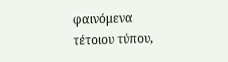φαινόμενα τέτοιου τύπου,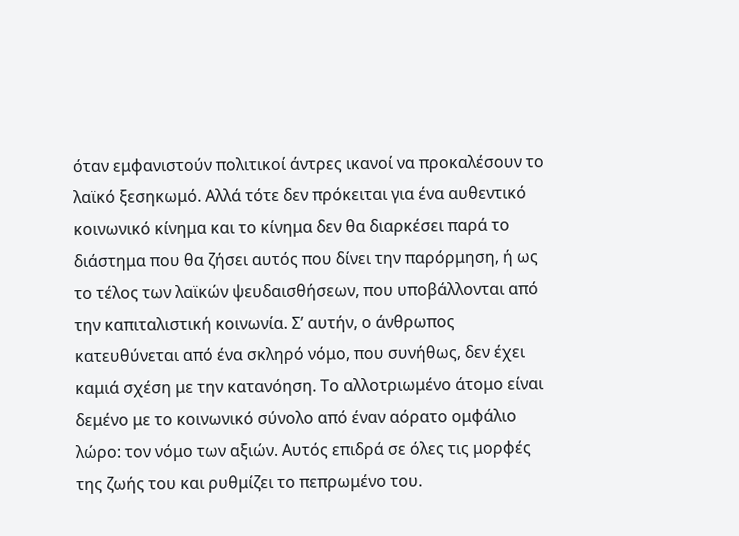όταν εμφανιστούν πολιτικοί άντρες ικανοί να προκαλέσουν το λαϊκό ξεσηκωμό. Αλλά τότε δεν πρόκειται για ένα αυθεντικό κοινωνικό κίνημα και το κίνημα δεν θα διαρκέσει παρά το διάστημα που θα ζήσει αυτός που δίνει την παρόρμηση, ή ως το τέλος των λαϊκών ψευδαισθήσεων, που υποβάλλονται από την καπιταλιστική κοινωνία. Σ’ αυτήν, ο άνθρωπος κατευθύνεται από ένα σκληρό νόμο, που συνήθως, δεν έχει καμιά σχέση με την κατανόηση. Το αλλοτριωμένο άτομο είναι δεμένο με το κοινωνικό σύνολο από έναν αόρατο ομφάλιο λώρο: τον νόμο των αξιών. Αυτός επιδρά σε όλες τις μορφές της ζωής του και ρυθμίζει το πεπρωμένο του.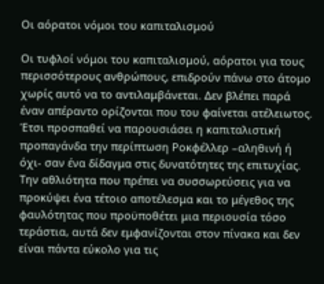Οι αόρατοι νόμοι του καπιταλισμού

Οι τυφλοί νόμοι του καπιταλισμού, αόρατοι για τους περισσότερους ανθρώπους, επιδρούν πάνω στο άτομο χωρίς αυτό να το αντιλαμβάνεται. Δεν βλέπει παρά έναν απέραντο ορίζονται που του φαίνεται ατέλειωτος. Έτσι προσπαθεί να παρουσιάσει η καπιταλιστική προπαγάνδα την περίπτωση Ροκφέλλερ –αληθινή ή όχι- σαν ένα δίδαγμα στις δυνατότητες της επιτυχίας. Την αθλιότητα που πρέπει να συσσωρεύσεις για να προκύψει ένα τέτοιο αποτέλεσμα και το μέγεθος της φαυλότητας που προϋποθέτει μια περιουσία τόσο τεράστια, αυτά δεν εμφανίζονται στον πίνακα και δεν είναι πάντα εύκολο για τις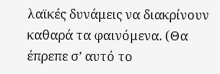λαϊκές δυνάμεις να διακρίνουν καθαρά τα φαινόμενα. (Θα έπρεπε σ’ αυτό το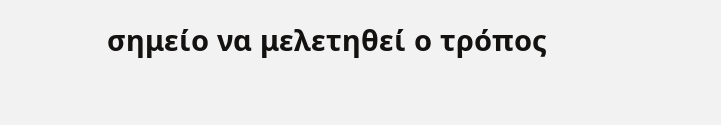σημείο να μελετηθεί ο τρόπος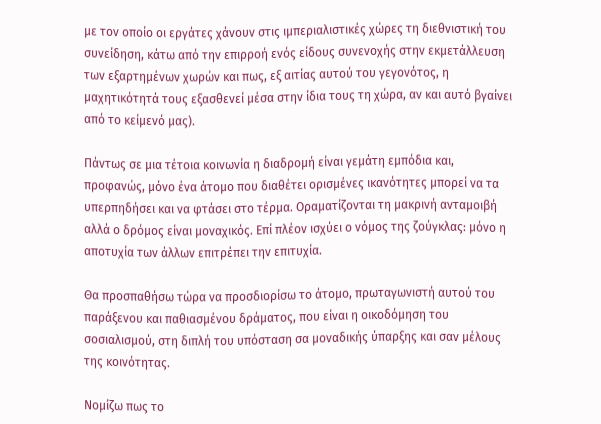με τον οποίο οι εργάτες χάνουν στις ιμπεριαλιστικές χώρες τη διεθνιστική του συνείδηση, κάτω από την επιρροή ενός είδους συνενοχής στην εκμετάλλευση των εξαρτημένων χωρών και πως, εξ αιτίας αυτού του γεγονότος, η μαχητικότητά τους εξασθενεί μέσα στην ίδια τους τη χώρα, αν και αυτό βγαίνει από το κείμενό μας).

Πάντως σε μια τέτοια κοινωνία η διαδρομή είναι γεμάτη εμπόδια και, προφανώς, μόνο ένα άτομο που διαθέτει ορισμένες ικανότητες μπορεί να τα υπερπηδήσει και να φτάσει στο τέρμα. Οραματίζονται τη μακρινή ανταμοιβή αλλά ο δρόμος είναι μοναχικός. Επί πλέον ισχύει ο νόμος της ζούγκλας: μόνο η αποτυχία των άλλων επιτρέπει την επιτυχία.

Θα προσπαθήσω τώρα να προσδιορίσω το άτομο, πρωταγωνιστή αυτού του παράξενου και παθιασμένου δράματος, που είναι η οικοδόμηση του σοσιαλισμού, στη διπλή του υπόσταση σα μοναδικής ύπαρξης και σαν μέλους της κοινότητας.

Νομίζω πως το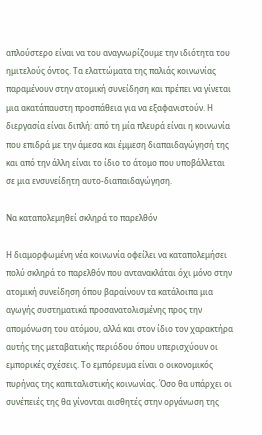απλούστερο είναι να του αναγνωρίζουμε την ιδιότητα του ημιτελούς όντος. Τα ελαττώματα της παλιάς κοινωνίας παραμένουν στην ατομική συνείδηση και πρέπει να γίνεται μια ακατάπαυστη προσπάθεια για να εξαφανιστούν. Η διεργασία είναι διπλή: από τη μία πλευρά είναι η κοινωνία που επιδρά με την άμεσα και έμμεση διαπαιδαγώγησή της και από την άλλη είναι το ίδιο το άτομο που υποβάλλεται σε μια ενσυνείδητη αυτο-διαπαιδαγώγηση.

Να καταπολεμηθεί σκληρά το παρελθόν

Η διαμορφωμένη νέα κοινωνία οφείλει να καταπολεμήσει πολύ σκληρά το παρελθόν που αντανακλάται όχι μόνο στην ατομική συνείδηση όπου βαραίνουν τα κατάλοιπα μια αγωγής συστηματικά προσανατολισμένης προς την απομόνωση του ατόμου, αλλά και στον ίδιο τον χαρακτήρα αυτής της μεταβατικής περιόδου όπου υπερισχύουν οι εμπορικές σχέσεις. Το εμπόρευμα είναι ο οικονομικός πυρήνας της καπιταλιστικής κοινωνίας. Όσο θα υπάρχει οι συνέπειές της θα γίνονται αισθητές στην οργάνωση της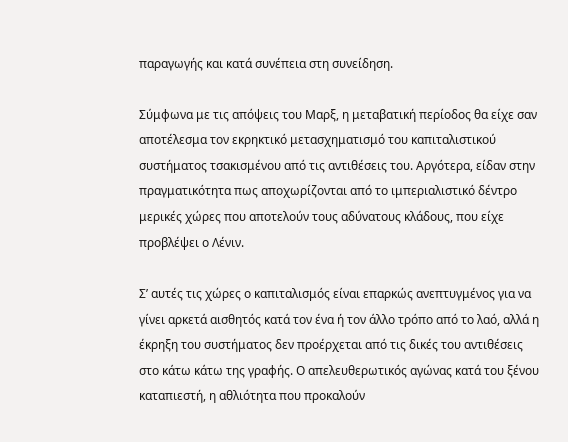παραγωγής και κατά συνέπεια στη συνείδηση.

Σύμφωνα με τις απόψεις του Μαρξ, η μεταβατική περίοδος θα είχε σαν αποτέλεσμα τον εκρηκτικό μετασχηματισμό του καπιταλιστικού συστήματος τσακισμένου από τις αντιθέσεις του. Αργότερα, είδαν στην πραγματικότητα πως αποχωρίζονται από το ιμπεριαλιστικό δέντρο μερικές χώρες που αποτελούν τους αδύνατους κλάδους, που είχε προβλέψει ο Λένιν.

Σ’ αυτές τις χώρες ο καπιταλισμός είναι επαρκώς ανεπτυγμένος για να γίνει αρκετά αισθητός κατά τον ένα ή τον άλλο τρόπο από το λαό, αλλά η έκρηξη του συστήματος δεν προέρχεται από τις δικές του αντιθέσεις στο κάτω κάτω της γραφής. Ο απελευθερωτικός αγώνας κατά του ξένου καταπιεστή, η αθλιότητα που προκαλούν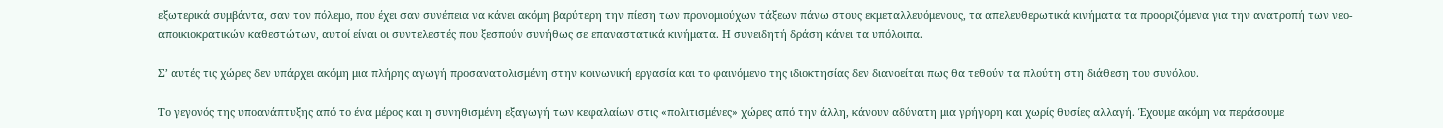εξωτερικά συμβάντα, σαν τον πόλεμο, που έχει σαν συνέπεια να κάνει ακόμη βαρύτερη την πίεση των προνομιούχων τάξεων πάνω στους εκμεταλλευόμενους, τα απελευθερωτικά κινήματα τα προοριζόμενα για την ανατροπή των νεο-αποικιοκρατικών καθεστώτων, αυτοί είναι οι συντελεστές που ξεσπούν συνήθως σε επαναστατικά κινήματα. Η συνειδητή δράση κάνει τα υπόλοιπα.

Σ’ αυτές τις χώρες δεν υπάρχει ακόμη μια πλήρης αγωγή προσανατολισμένη στην κοινωνική εργασία και το φαινόμενο της ιδιοκτησίας δεν διανοείται πως θα τεθούν τα πλούτη στη διάθεση του συνόλου.

Το γεγονός της υποανάπτυξης από το ένα μέρος και η συνηθισμένη εξαγωγή των κεφαλαίων στις «πολιτισμένες» χώρες από την άλλη, κάνουν αδύνατη μια γρήγορη και χωρίς θυσίες αλλαγή. Έχουμε ακόμη να περάσουμε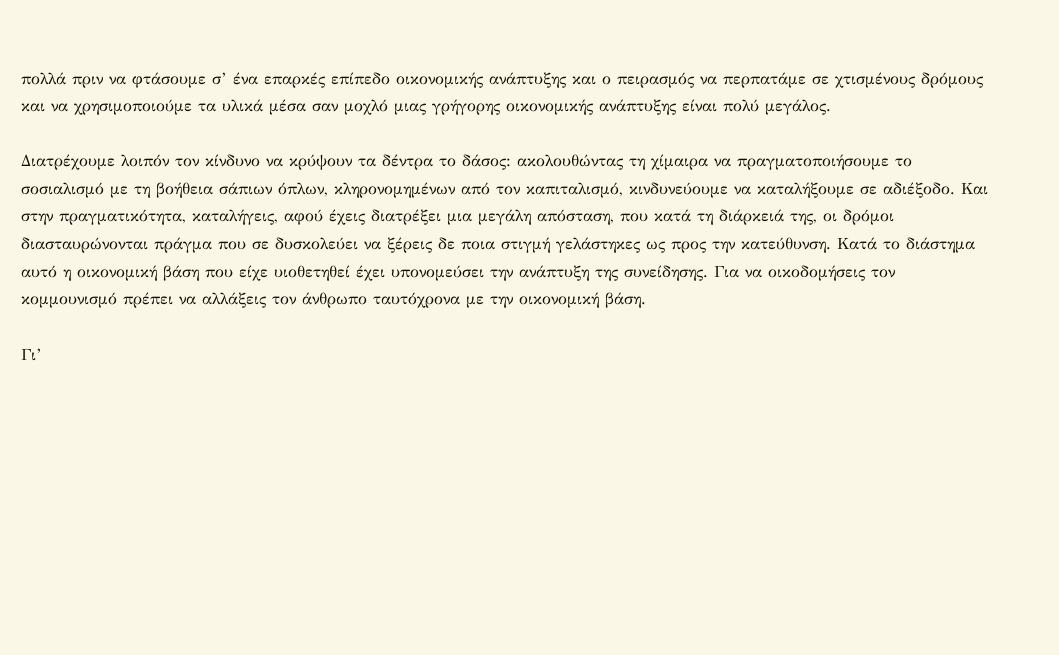πολλά πριν να φτάσουμε σ’ ένα επαρκές επίπεδο οικονομικής ανάπτυξης και ο πειρασμός να περπατάμε σε χτισμένους δρόμους και να χρησιμοποιούμε τα υλικά μέσα σαν μοχλό μιας γρήγορης οικονομικής ανάπτυξης είναι πολύ μεγάλος.

Διατρέχουμε λοιπόν τον κίνδυνο να κρύψουν τα δέντρα το δάσος: ακολουθώντας τη χίμαιρα να πραγματοποιήσουμε το σοσιαλισμό με τη βοήθεια σάπιων όπλων, κληρονομημένων από τον καπιταλισμό, κινδυνεύουμε να καταλήξουμε σε αδιέξοδο. Και στην πραγματικότητα, καταλήγεις, αφού έχεις διατρέξει μια μεγάλη απόσταση, που κατά τη διάρκειά της, οι δρόμοι διασταυρώνονται πράγμα που σε δυσκολεύει να ξέρεις δε ποια στιγμή γελάστηκες ως προς την κατεύθυνση. Κατά το διάστημα αυτό η οικονομική βάση που είχε υιοθετηθεί έχει υπονομεύσει την ανάπτυξη της συνείδησης. Για να οικοδομήσεις τον κομμουνισμό πρέπει να αλλάξεις τον άνθρωπο ταυτόχρονα με την οικονομική βάση.

Γι’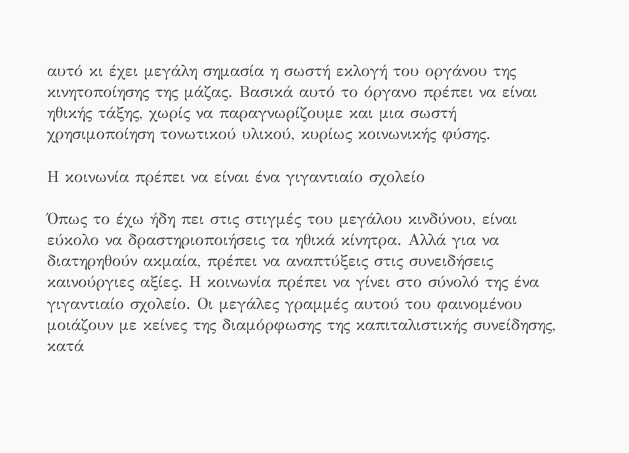αυτό κι έχει μεγάλη σημασία η σωστή εκλογή του οργάνου της κινητοποίησης της μάζας. Βασικά αυτό το όργανο πρέπει να είναι ηθικής τάξης, χωρίς να παραγνωρίζουμε και μια σωστή χρησιμοποίηση τονωτικού υλικού, κυρίως κοινωνικής φύσης.

Η κοινωνία πρέπει να είναι ένα γιγαντιαίο σχολείο

Όπως το έχω ήδη πει στις στιγμές του μεγάλου κινδύνου, είναι εύκολο να δραστηριοποιήσεις τα ηθικά κίνητρα. Αλλά για να διατηρηθούν ακμαία, πρέπει να αναπτύξεις στις συνειδήσεις καινούργιες αξίες. Η κοινωνία πρέπει να γίνει στο σύνολό της ένα γιγαντιαίο σχολείο. Οι μεγάλες γραμμές αυτού του φαινομένου μοιάζουν με κείνες της διαμόρφωσης της καπιταλιστικής συνείδησης, κατά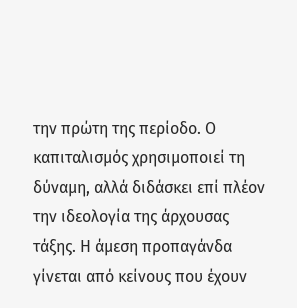την πρώτη της περίοδο. Ο καπιταλισμός χρησιμοποιεί τη δύναμη, αλλά διδάσκει επί πλέον την ιδεολογία της άρχουσας τάξης. Η άμεση προπαγάνδα γίνεται από κείνους που έχουν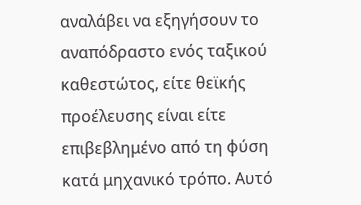αναλάβει να εξηγήσουν το αναπόδραστο ενός ταξικού καθεστώτος, είτε θεϊκής προέλευσης είναι είτε επιβεβλημένο από τη φύση κατά μηχανικό τρόπο. Αυτό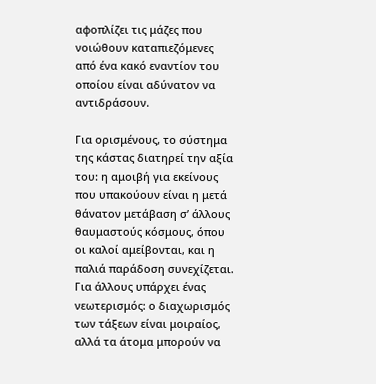αφοπλίζει τις μάζες που νοιώθουν καταπιεζόμενες από ένα κακό εναντίον του οποίου είναι αδύνατον να αντιδράσουν.

Για ορισμένους, το σύστημα της κάστας διατηρεί την αξία του: η αμοιβή για εκείνους που υπακούουν είναι η μετά θάνατον μετάβαση σ’ άλλους θαυμαστούς κόσμους, όπου οι καλοί αμείβονται, και η παλιά παράδοση συνεχίζεται. Για άλλους υπάρχει ένας νεωτερισμός: ο διαχωρισμός των τάξεων είναι μοιραίος, αλλά τα άτομα μπορούν να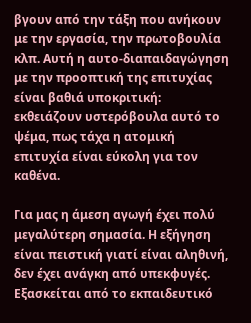βγουν από την τάξη που ανήκουν με την εργασία, την πρωτοβουλία κλπ. Αυτή η αυτο-διαπαιδαγώγηση με την προοπτική της επιτυχίας είναι βαθιά υποκριτική: εκθειάζουν υστερόβουλα αυτό το ψέμα, πως τάχα η ατομική επιτυχία είναι εύκολη για τον καθένα.

Για μας η άμεση αγωγή έχει πολύ μεγαλύτερη σημασία. Η εξήγηση είναι πειστική γιατί είναι αληθινή, δεν έχει ανάγκη από υπεκφυγές. Εξασκείται από το εκπαιδευτικό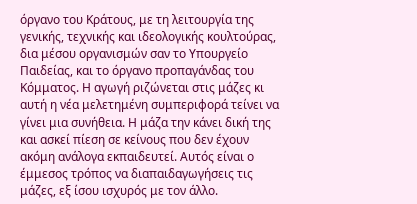όργανο του Κράτους, με τη λειτουργία της γενικής, τεχνικής και ιδεολογικής κουλτούρας, δια μέσου οργανισμών σαν το Υπουργείο Παιδείας, και το όργανο προπαγάνδας του Κόμματος. Η αγωγή ριζώνεται στις μάζες κι αυτή η νέα μελετημένη συμπεριφορά τείνει να γίνει μια συνήθεια. Η μάζα την κάνει δική της και ασκεί πίεση σε κείνους που δεν έχουν ακόμη ανάλογα εκπαιδευτεί. Αυτός είναι ο έμμεσος τρόπος να διαπαιδαγωγήσεις τις μάζες, εξ ίσου ισχυρός με τον άλλο.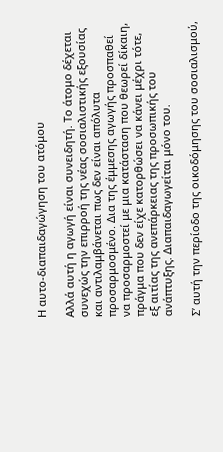Η αυτο-διαπαιδαγώγηση του ατόμου

Αλλά αυτή η αγωγή είναι συνειδητή. Το άτομο δέχεται συνεχώς την επιρροή της νέας σοσιαλιστικής εξουσίας και αντιλαμβάνεται πως δεν είναι απόλυτα προσαρμοσμένο. Δια της έμμεσης αγωγής προσπαθεί να προσαρμοστεί με μια κατάσταση που θεωρεί δίκαιη, πράγμα που δεν είχε κατορθώσει να κάνει μέχρι τότε, εξ αιτίας της ανεπάρκειας της προσωπικής του ανάπτυξης. Διαπαιδαγωγείται μόνο του.

Σ’ αυτή την περίοδο της οικοδόμησης του σοσιαλισμού,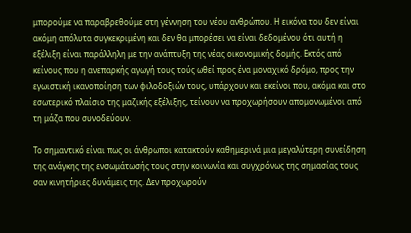μπορούμε να παραβρεθούμε στη γέννηση του νέου ανθρώπου. Η εικόνα του δεν είναι ακόμη απόλυτα συγκεκριμένη και δεν θα μπορέσει να είναι δεδομένου ότι αυτή η εξέλιξη είναι παράλληλη με την ανάπτυξη της νέας οικονομικής δομής. Εκτός από κείνους που η ανεπαρκής αγωγή τους τούς ωθεί προς ένα μοναχικό δρόμο, προς την εγωιστική ικανοποίηση των φιλοδοξιών τους, υπάρχουν και εκείνοι που, ακόμα και στο εσωτερικό πλαίσιο της μαζικής εξέλιξης, τείνουν να προχωρήσουν απομονωμένοι από τη μάζα που συνοδεύουν.

Το σημαντικό είναι πως οι άνθρωποι κατακτούν καθημερινά μια μεγαλύτερη συνείδηση της ανάγκης της ενσωμάτωσής τους στην κοινωνία και συγχρόνως της σημασίας τους σαν κινητήριες δυνάμεις της. Δεν προχωρούν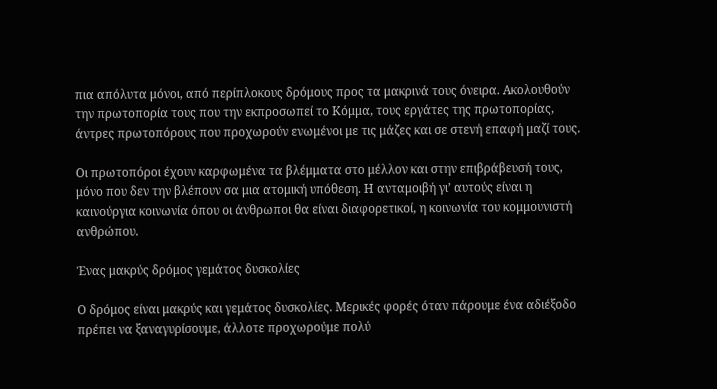πια απόλυτα μόνοι, από περίπλοκους δρόμους προς τα μακρινά τους όνειρα. Ακολουθούν την πρωτοπορία τους που την εκπροσωπεί το Κόμμα, τους εργάτες της πρωτοπορίας, άντρες πρωτοπόρους που προχωρούν ενωμένοι με τις μάζες και σε στενή επαφή μαζί τους.

Οι πρωτοπόροι έχουν καρφωμένα τα βλέμματα στο μέλλον και στην επιβράβευσή τους, μόνο που δεν την βλέπουν σα μια ατομική υπόθεση. Η ανταμοιβή γι’ αυτούς είναι η καινούργια κοινωνία όπου οι άνθρωποι θα είναι διαφορετικοί, η κοινωνία του κομμουνιστή ανθρώπου.

Ένας μακρύς δρόμος γεμάτος δυσκολίες

Ο δρόμος είναι μακρύς και γεμάτος δυσκολίες. Μερικές φορές όταν πάρουμε ένα αδιέξοδο πρέπει να ξαναγυρίσουμε, άλλοτε προχωρούμε πολύ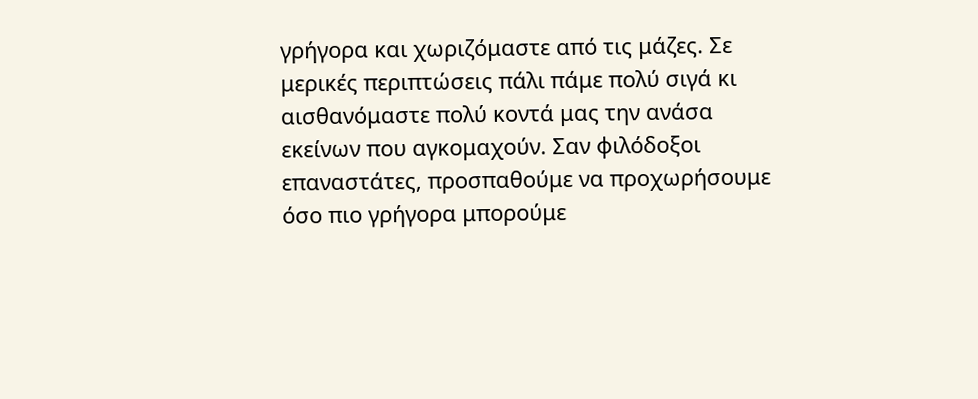γρήγορα και χωριζόμαστε από τις μάζες. Σε μερικές περιπτώσεις πάλι πάμε πολύ σιγά κι αισθανόμαστε πολύ κοντά μας την ανάσα εκείνων που αγκομαχούν. Σαν φιλόδοξοι επαναστάτες, προσπαθούμε να προχωρήσουμε όσο πιο γρήγορα μπορούμε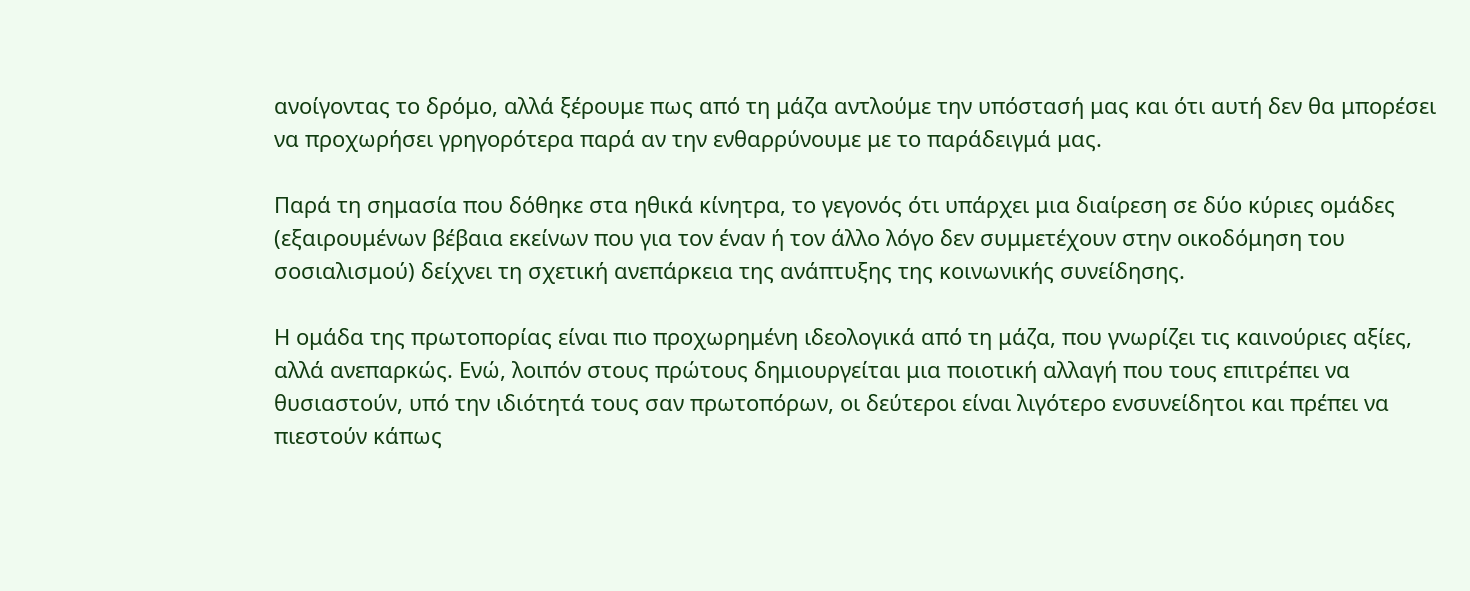ανοίγοντας το δρόμο, αλλά ξέρουμε πως από τη μάζα αντλούμε την υπόστασή μας και ότι αυτή δεν θα μπορέσει να προχωρήσει γρηγορότερα παρά αν την ενθαρρύνουμε με το παράδειγμά μας.

Παρά τη σημασία που δόθηκε στα ηθικά κίνητρα, το γεγονός ότι υπάρχει μια διαίρεση σε δύο κύριες ομάδες (εξαιρουμένων βέβαια εκείνων που για τον έναν ή τον άλλο λόγο δεν συμμετέχουν στην οικοδόμηση του σοσιαλισμού) δείχνει τη σχετική ανεπάρκεια της ανάπτυξης της κοινωνικής συνείδησης.

Η ομάδα της πρωτοπορίας είναι πιο προχωρημένη ιδεολογικά από τη μάζα, που γνωρίζει τις καινούριες αξίες, αλλά ανεπαρκώς. Ενώ, λοιπόν στους πρώτους δημιουργείται μια ποιοτική αλλαγή που τους επιτρέπει να θυσιαστούν, υπό την ιδιότητά τους σαν πρωτοπόρων, οι δεύτεροι είναι λιγότερο ενσυνείδητοι και πρέπει να πιεστούν κάπως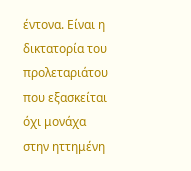έντονα. Είναι η δικτατορία του προλεταριάτου που εξασκείται όχι μονάχα στην ηττημένη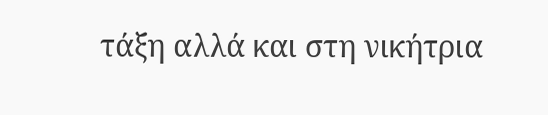τάξη αλλά και στη νικήτρια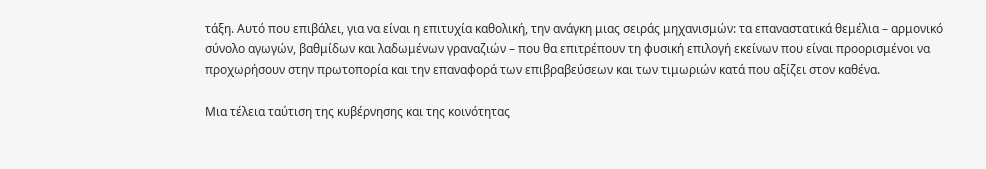τάξη. Αυτό που επιβάλει, για να είναι η επιτυχία καθολική, την ανάγκη μιας σειράς μηχανισμών: τα επαναστατικά θεμέλια – αρμονικό σύνολο αγωγών, βαθμίδων και λαδωμένων γραναζιών – που θα επιτρέπουν τη φυσική επιλογή εκείνων που είναι προορισμένοι να προχωρήσουν στην πρωτοπορία και την επαναφορά των επιβραβεύσεων και των τιμωριών κατά που αξίζει στον καθένα.

Μια τέλεια ταύτιση της κυβέρνησης και της κοινότητας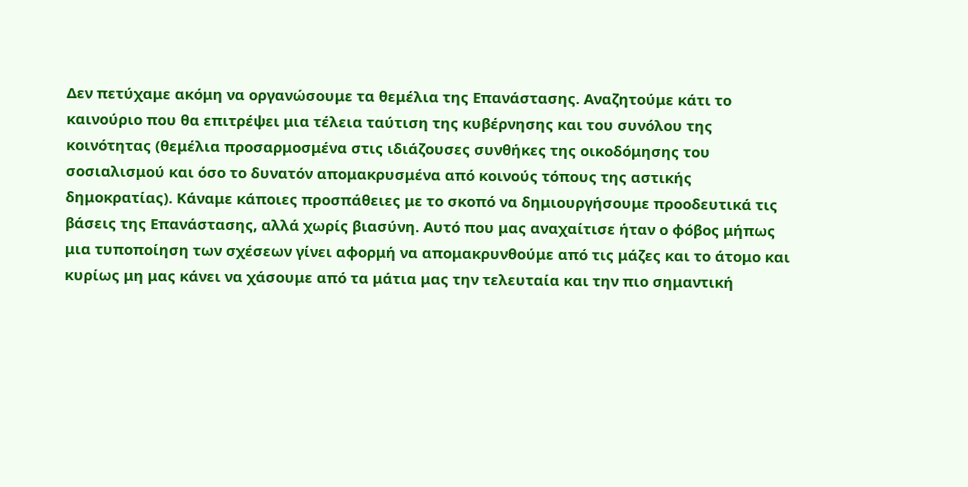Δεν πετύχαμε ακόμη να οργανώσουμε τα θεμέλια της Επανάστασης. Αναζητούμε κάτι το καινούριο που θα επιτρέψει μια τέλεια ταύτιση της κυβέρνησης και του συνόλου της κοινότητας (θεμέλια προσαρμοσμένα στις ιδιάζουσες συνθήκες της οικοδόμησης του σοσιαλισμού και όσο το δυνατόν απομακρυσμένα από κοινούς τόπους της αστικής δημοκρατίας). Κάναμε κάποιες προσπάθειες με το σκοπό να δημιουργήσουμε προοδευτικά τις βάσεις της Επανάστασης, αλλά χωρίς βιασύνη. Αυτό που μας αναχαίτισε ήταν ο φόβος μήπως μια τυποποίηση των σχέσεων γίνει αφορμή να απομακρυνθούμε από τις μάζες και το άτομο και κυρίως μη μας κάνει να χάσουμε από τα μάτια μας την τελευταία και την πιο σημαντική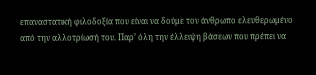επαναστατική φιλοδοξία που είναι να δούμε τον άνθρωπο ελευθερωμένο από την αλλοτρίωσή του. Παρ’ όλη την έλλειψη βάσεων που πρέπει να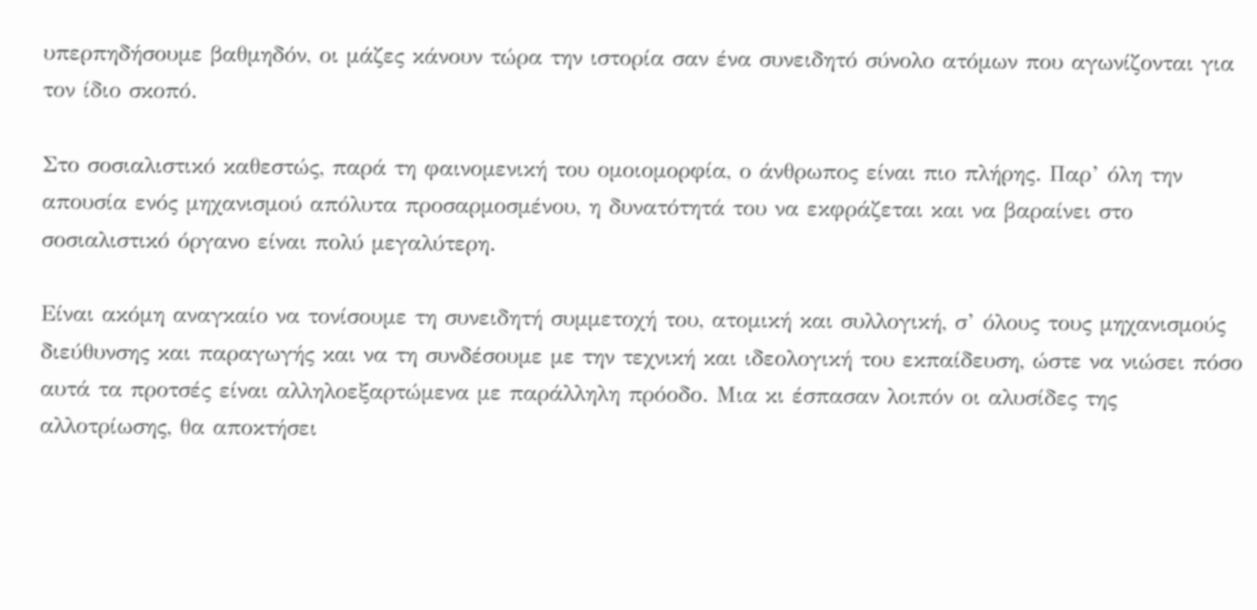υπερπηδήσουμε βαθμηδόν, οι μάζες κάνουν τώρα την ιστορία σαν ένα συνειδητό σύνολο ατόμων που αγωνίζονται για τον ίδιο σκοπό.

Στο σοσιαλιστικό καθεστώς, παρά τη φαινομενική του ομοιομορφία, ο άνθρωπος είναι πιο πλήρης. Παρ’ όλη την απουσία ενός μηχανισμού απόλυτα προσαρμοσμένου, η δυνατότητά του να εκφράζεται και να βαραίνει στο σοσιαλιστικό όργανο είναι πολύ μεγαλύτερη.

Είναι ακόμη αναγκαίο να τονίσουμε τη συνειδητή συμμετοχή του, ατομική και συλλογική, σ’ όλους τους μηχανισμούς διεύθυνσης και παραγωγής και να τη συνδέσουμε με την τεχνική και ιδεολογική του εκπαίδευση, ώστε να νιώσει πόσο αυτά τα προτσές είναι αλληλοεξαρτώμενα με παράλληλη πρόοδο. Μια κι έσπασαν λοιπόν οι αλυσίδες της αλλοτρίωσης, θα αποκτήσει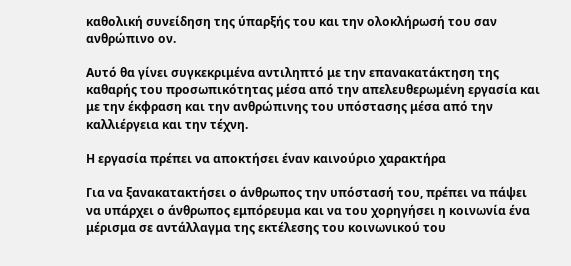καθολική συνείδηση της ύπαρξής του και την ολοκλήρωσή του σαν ανθρώπινο ον.

Αυτό θα γίνει συγκεκριμένα αντιληπτό με την επανακατάκτηση της καθαρής του προσωπικότητας μέσα από την απελευθερωμένη εργασία και με την έκφραση και την ανθρώπινης του υπόστασης μέσα από την καλλιέργεια και την τέχνη.

Η εργασία πρέπει να αποκτήσει έναν καινούριο χαρακτήρα

Για να ξανακατακτήσει ο άνθρωπος την υπόστασή του, πρέπει να πάψει να υπάρχει ο άνθρωπος εμπόρευμα και να του χορηγήσει η κοινωνία ένα μέρισμα σε αντάλλαγμα της εκτέλεσης του κοινωνικού του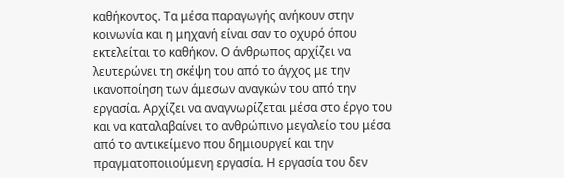καθήκοντος. Τα μέσα παραγωγής ανήκουν στην κοινωνία και η μηχανή είναι σαν το οχυρό όπου εκτελείται το καθήκον. Ο άνθρωπος αρχίζει να λευτερώνει τη σκέψη του από το άγχος με την ικανοποίηση των άμεσων αναγκών του από την εργασία. Αρχίζει να αναγνωρίζεται μέσα στο έργο του και να καταλαβαίνει το ανθρώπινο μεγαλείο του μέσα από το αντικείμενο που δημιουργεί και την πραγματοποιιούμενη εργασία. Η εργασία του δεν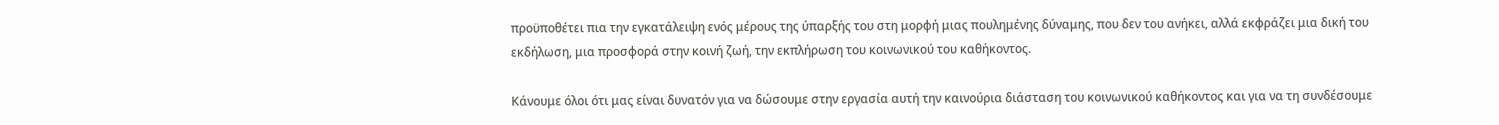προϋποθέτει πια την εγκατάλειψη ενός μέρους της ύπαρξής του στη μορφή μιας πουλημένης δύναμης, που δεν του ανήκει, αλλά εκφράζει μια δική του εκδήλωση, μια προσφορά στην κοινή ζωή, την εκπλήρωση του κοινωνικού του καθήκοντος.

Κάνουμε όλοι ότι μας είναι δυνατόν για να δώσουμε στην εργασία αυτή την καινούρια διάσταση του κοινωνικού καθήκοντος και για να τη συνδέσουμε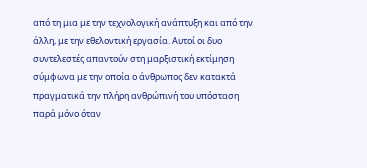από τη μια με την τεχνολογική ανάπτυξη και από την άλλη, με την εθελοντική εργασία. Αυτοί οι δυο συντελεστές απαντούν στη μαρξιστική εκτίμηση σύμφωνα με την οποία ο άνθρωπος δεν κατακτά πραγματικά την πλήρη ανθρώπινή του υπόσταση παρά μόνο όταν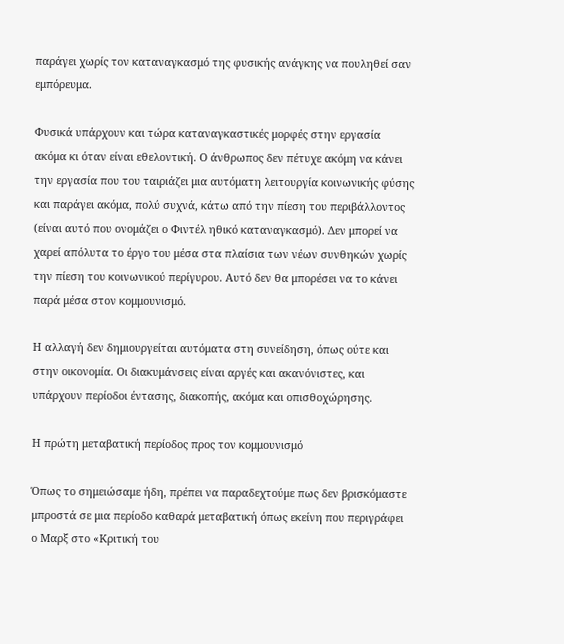παράγει χωρίς τον καταναγκασμό της φυσικής ανάγκης να πουληθεί σαν εμπόρευμα.

Φυσικά υπάρχουν και τώρα καταναγκαστικές μορφές στην εργασία ακόμα κι όταν είναι εθελοντική. Ο άνθρωπος δεν πέτυχε ακόμη να κάνει την εργασία που του ταιριάζει μια αυτόματη λειτουργία κοινωνικής φύσης και παράγει ακόμα, πολύ συχνά, κάτω από την πίεση του περιβάλλοντος (είναι αυτό που ονομάζει ο Φιντέλ ηθικό καταναγκασμό). Δεν μπορεί να χαρεί απόλυτα το έργο του μέσα στα πλαίσια των νέων συνθηκών χωρίς την πίεση του κοινωνικού περίγυρου. Αυτό δεν θα μπορέσει να το κάνει παρά μέσα στον κομμουνισμό.

Η αλλαγή δεν δημιουργείται αυτόματα στη συνείδηση, όπως ούτε και στην οικονομία. Οι διακυμάνσεις είναι αργές και ακανόνιστες, και υπάρχουν περίοδοι έντασης, διακοπής, ακόμα και οπισθοχώρησης.

Η πρώτη μεταβατική περίοδος προς τον κομμουνισμό

Όπως το σημειώσαμε ήδη, πρέπει να παραδεχτούμε πως δεν βρισκόμαστε μπροστά σε μια περίοδο καθαρά μεταβατική όπως εκείνη που περιγράφει ο Μαρξ στο «Κριτική του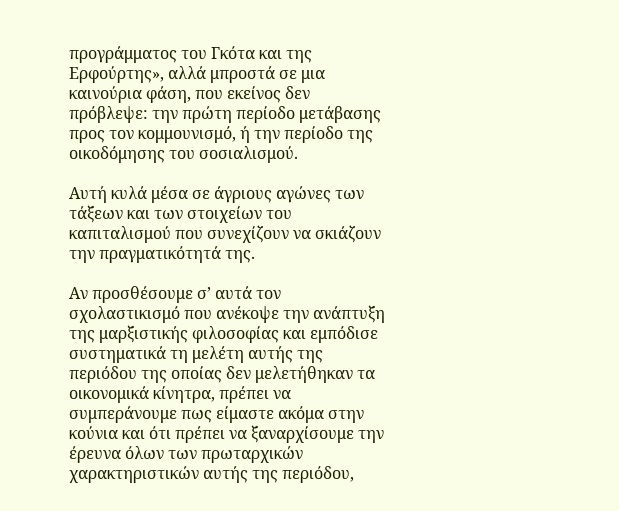προγράμματος του Γκότα και της Ερφούρτης», αλλά μπροστά σε μια καινούρια φάση, που εκείνος δεν πρόβλεψε: την πρώτη περίοδο μετάβασης προς τον κομμουνισμό, ή την περίοδο της οικοδόμησης του σοσιαλισμού.

Αυτή κυλά μέσα σε άγριους αγώνες των τάξεων και των στοιχείων του καπιταλισμού που συνεχίζουν να σκιάζουν την πραγματικότητά της.

Αν προσθέσουμε σ’ αυτά τον σχολαστικισμό που ανέκοψε την ανάπτυξη της μαρξιστικής φιλοσοφίας και εμπόδισε συστηματικά τη μελέτη αυτής της περιόδου της οποίας δεν μελετήθηκαν τα οικονομικά κίνητρα, πρέπει να συμπεράνουμε πως είμαστε ακόμα στην κούνια και ότι πρέπει να ξαναρχίσουμε την έρευνα όλων των πρωταρχικών χαρακτηριστικών αυτής της περιόδου,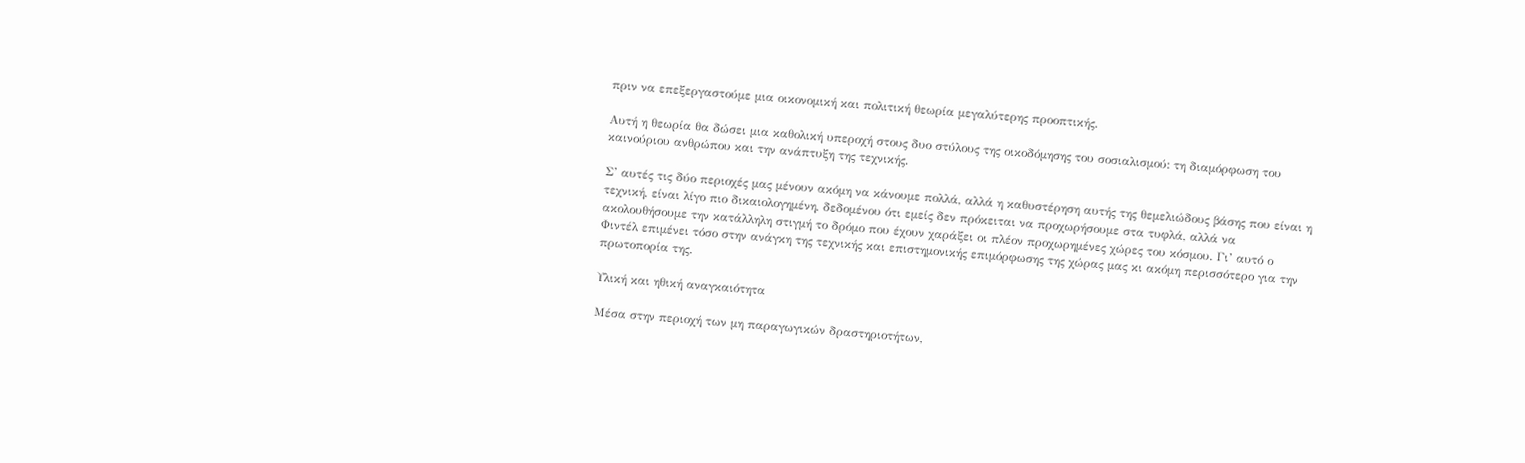πριν να επεξεργαστούμε μια οικονομική και πολιτική θεωρία μεγαλύτερης προοπτικής.

Αυτή η θεωρία θα δώσει μια καθολική υπεροχή στους δυο στύλους της οικοδόμησης του σοσιαλισμού: τη διαμόρφωση του καινούριου ανθρώπου και την ανάπτυξη της τεχνικής.

Σ’ αυτές τις δύο περιοχές μας μένουν ακόμη να κάνουμε πολλά, αλλά η καθυστέρηση αυτής της θεμελιώδους βάσης που είναι η τεχνική, είναι λίγο πιο δικαιολογημένη, δεδομένου ότι εμείς δεν πρόκειται να προχωρήσουμε στα τυφλά, αλλά να ακολουθήσουμε την κατάλληλη στιγμή το δρόμο που έχουν χαράξει οι πλέον προχωρημένες χώρες του κόσμου. Γι’ αυτό ο Φιντέλ επιμένει τόσο στην ανάγκη της τεχνικής και επιστημονικής επιμόρφωσης της χώρας μας κι ακόμη περισσότερο για την πρωτοπορία της.

Υλική και ηθική αναγκαιότητα

Μέσα στην περιοχή των μη παραγωγικών δραστηριοτήτων,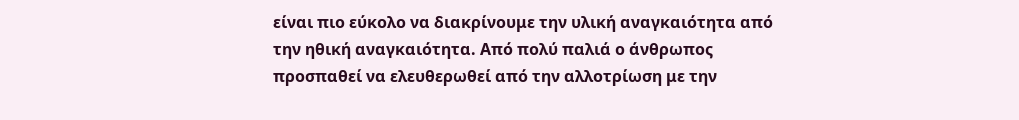είναι πιο εύκολο να διακρίνουμε την υλική αναγκαιότητα από την ηθική αναγκαιότητα. Από πολύ παλιά ο άνθρωπος προσπαθεί να ελευθερωθεί από την αλλοτρίωση με την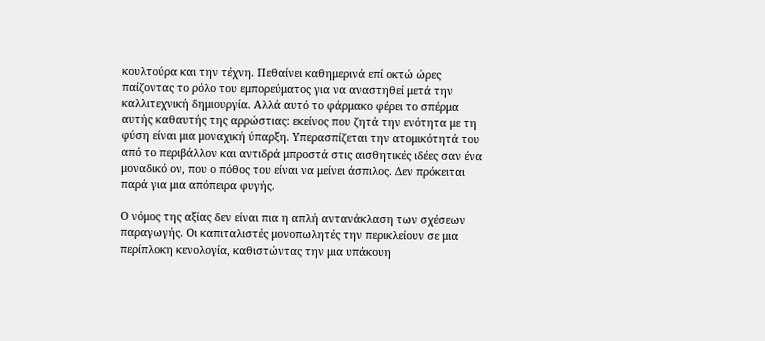κουλτούρα και την τέχνη. Πεθαίνει καθημερινά επί οκτώ ώρες παίζοντας το ρόλο του εμπορεύματος για να αναστηθεί μετά την καλλιτεχνική δημιουργία. Αλλά αυτό το φάρμακο φέρει το σπέρμα αυτής καθαυτής της αρρώστιας: εκείνος που ζητά την ενότητα με τη φύση είναι μια μοναχική ύπαρξη. Υπερασπίζεται την ατομικότητά του από το περιβάλλον και αντιδρά μπροστά στις αισθητικές ιδέες σαν ένα μοναδικό ον, που ο πόθος του είναι να μείνει άσπιλος. Δεν πρόκειται παρά για μια απόπειρα φυγής.

Ο νόμος της αξίας δεν είναι πια η απλή αντανάκλαση των σχέσεων παραγωγής. Οι καπιταλιστές μονοπωλητές την περικλείουν σε μια περίπλοκη κενολογία, καθιστώντας την μια υπάκουη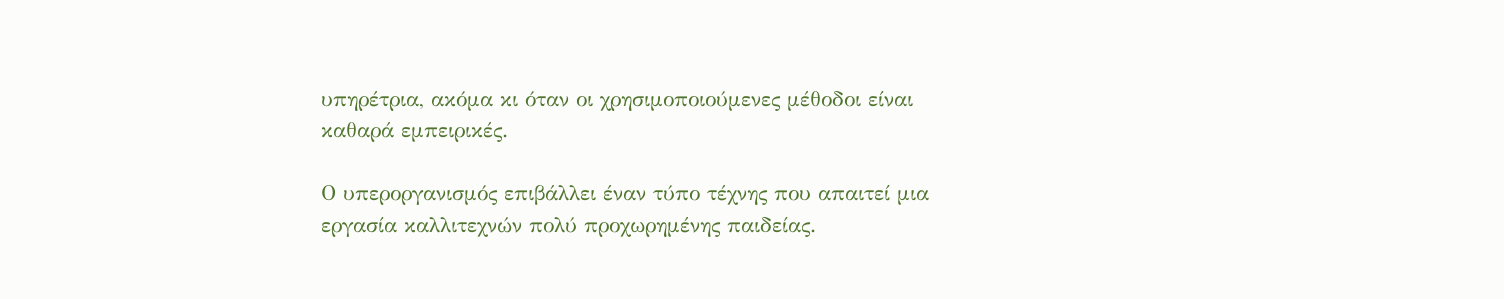υπηρέτρια, ακόμα κι όταν οι χρησιμοποιούμενες μέθοδοι είναι καθαρά εμπειρικές.

Ο υπεροργανισμός επιβάλλει έναν τύπο τέχνης που απαιτεί μια εργασία καλλιτεχνών πολύ προχωρημένης παιδείας.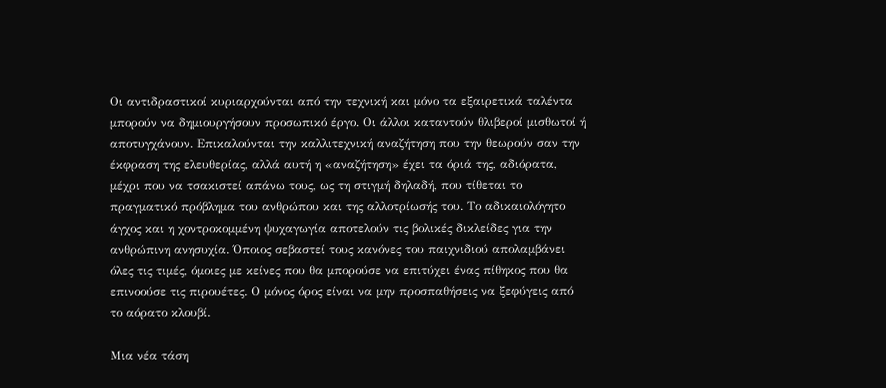Οι αντιδραστικοί κυριαρχούνται από την τεχνική και μόνο τα εξαιρετικά ταλέντα μπορούν να δημιουργήσουν προσωπικό έργο. Οι άλλοι καταντούν θλιβεροί μισθωτοί ή αποτυγχάνουν. Επικαλούνται την καλλιτεχνική αναζήτηση που την θεωρούν σαν την έκφραση της ελευθερίας, αλλά αυτή η «αναζήτηση» έχει τα όριά της, αδιόρατα, μέχρι που να τσακιστεί απάνω τους, ως τη στιγμή δηλαδή, που τίθεται το πραγματικό πρόβλημα του ανθρώπου και της αλλοτρίωσής του. Το αδικαιολόγητο άγχος και η χοντροκομμένη ψυχαγωγία αποτελούν τις βολικές δικλείδες για την ανθρώπινη ανησυχία. Όποιος σεβαστεί τους κανόνες του παιχνιδιού απολαμβάνει όλες τις τιμές, όμοιες με κείνες που θα μπορούσε να επιτύχει ένας πίθηκος που θα επινοούσε τις πιρουέτες. Ο μόνος όρος είναι να μην προσπαθήσεις να ξεφύγεις από το αόρατο κλουβί.

Μια νέα τάση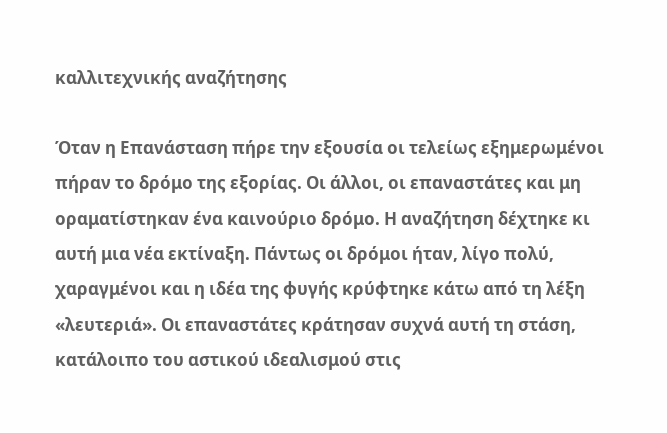καλλιτεχνικής αναζήτησης

Όταν η Επανάσταση πήρε την εξουσία οι τελείως εξημερωμένοι πήραν το δρόμο της εξορίας. Οι άλλοι, οι επαναστάτες και μη οραματίστηκαν ένα καινούριο δρόμο. Η αναζήτηση δέχτηκε κι αυτή μια νέα εκτίναξη. Πάντως οι δρόμοι ήταν, λίγο πολύ, χαραγμένοι και η ιδέα της φυγής κρύφτηκε κάτω από τη λέξη «λευτεριά». Οι επαναστάτες κράτησαν συχνά αυτή τη στάση, κατάλοιπο του αστικού ιδεαλισμού στις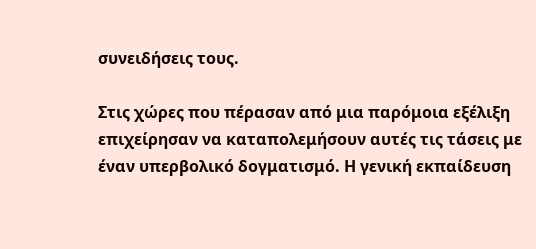συνειδήσεις τους.

Στις χώρες που πέρασαν από μια παρόμοια εξέλιξη επιχείρησαν να καταπολεμήσουν αυτές τις τάσεις με έναν υπερβολικό δογματισμό. Η γενική εκπαίδευση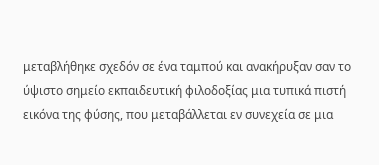μεταβλήθηκε σχεδόν σε ένα ταμπού και ανακήρυξαν σαν το ύψιστο σημείο εκπαιδευτική φιλοδοξίας μια τυπικά πιστή εικόνα της φύσης, που μεταβάλλεται εν συνεχεία σε μια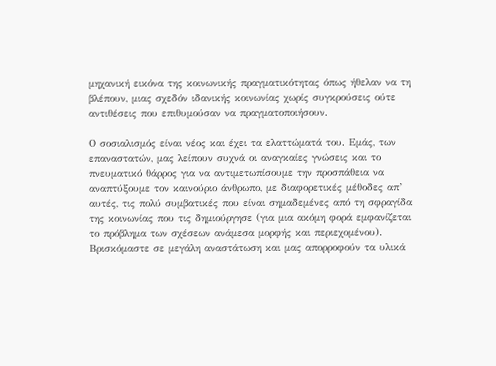μηχανική εικόνα της κοινωνικής πραγματικότητας όπως ήθελαν να τη βλέπουν, μιας σχεδόν ιδανικής κοινωνίας χωρίς συγκρούσεις ούτε αντιθέσεις που επιθυμούσαν να πραγματοποιήσουν.

Ο σοσιαλισμός είναι νέος και έχει τα ελαττώματά του. Εμάς, των επαναστατών, μας λείπουν συχνά οι αναγκαίες γνώσεις και το πνευματικό θάρρος για να αντιμετωπίσουμε την προσπάθεια να αναπτύξουμε τον καινούριο άνθρωπο, με διαφορετικές μέθοδες απ’ αυτές, τις πολύ συμβατικές που είναι σημαδεμένες από τη σφραγίδα της κοινωνίας που τις δημιούργησε (για μια ακόμη φορά εμφανίζεται το πρόβλημα των σχέσεων ανάμεσα μορφής και περιεχομένου). Βρισκόμαστε σε μεγάλη αναστάτωση και μας απορροφούν τα υλικά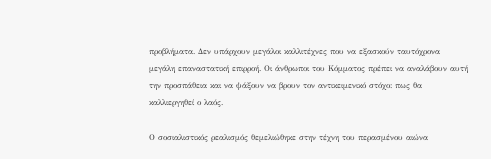προβλήματα. Δεν υπάρχουν μεγάλοι καλλιτέχνες που να εξασκούν ταυτόχρονα μεγάλη επαναστατική επιρροή. Οι άνθρωποι του Κόμματος πρέπει να αναλάβουν αυτή την προσπάθεια και να ψάξουν να βρουν τον αντικειμενικό στόχο: πως θα καλλιεργηθεί ο λαός.

Ο σοσιαλιστικός ρεαλισμός θεμελιώθηκε στην τέχνη του περασμένου αιώνα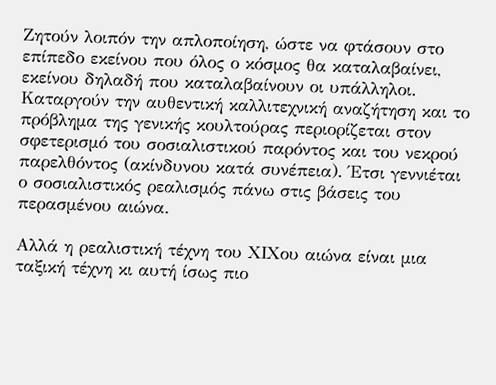Ζητούν λοιπόν την απλοποίηση, ώστε να φτάσουν στο επίπεδο εκείνου που όλος ο κόσμος θα καταλαβαίνει, εκείνου δηλαδή που καταλαβαίνουν οι υπάλληλοι. Καταργούν την αυθεντική καλλιτεχνική αναζήτηση και το πρόβλημα της γενικής κουλτούρας περιορίζεται στον σφετερισμό του σοσιαλιστικού παρόντος και του νεκρού παρελθόντος (ακίνδυνου κατά συνέπεια). Έτσι γεννιέται ο σοσιαλιστικός ρεαλισμός πάνω στις βάσεις του περασμένου αιώνα.

Αλλά η ρεαλιστική τέχνη του ΧΙΧου αιώνα είναι μια ταξική τέχνη κι αυτή ίσως πιο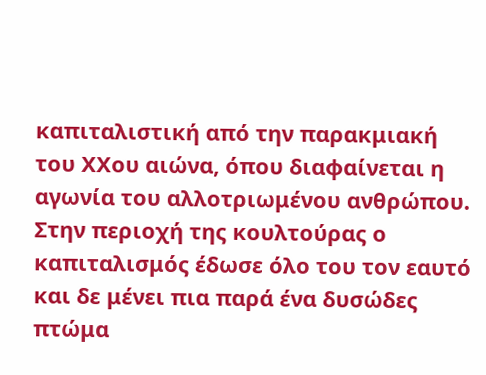καπιταλιστική από την παρακμιακή του ΧΧου αιώνα, όπου διαφαίνεται η αγωνία του αλλοτριωμένου ανθρώπου. Στην περιοχή της κουλτούρας ο καπιταλισμός έδωσε όλο του τον εαυτό και δε μένει πια παρά ένα δυσώδες πτώμα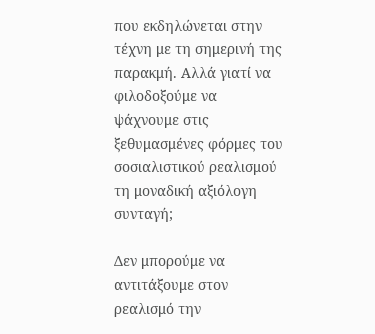που εκδηλώνεται στην τέχνη με τη σημερινή της παρακμή. Αλλά γιατί να φιλοδοξούμε να ψάχνουμε στις ξεθυμασμένες φόρμες του σοσιαλιστικού ρεαλισμού τη μοναδική αξιόλογη συνταγή;

Δεν μπορούμε να αντιτάξουμε στον ρεαλισμό την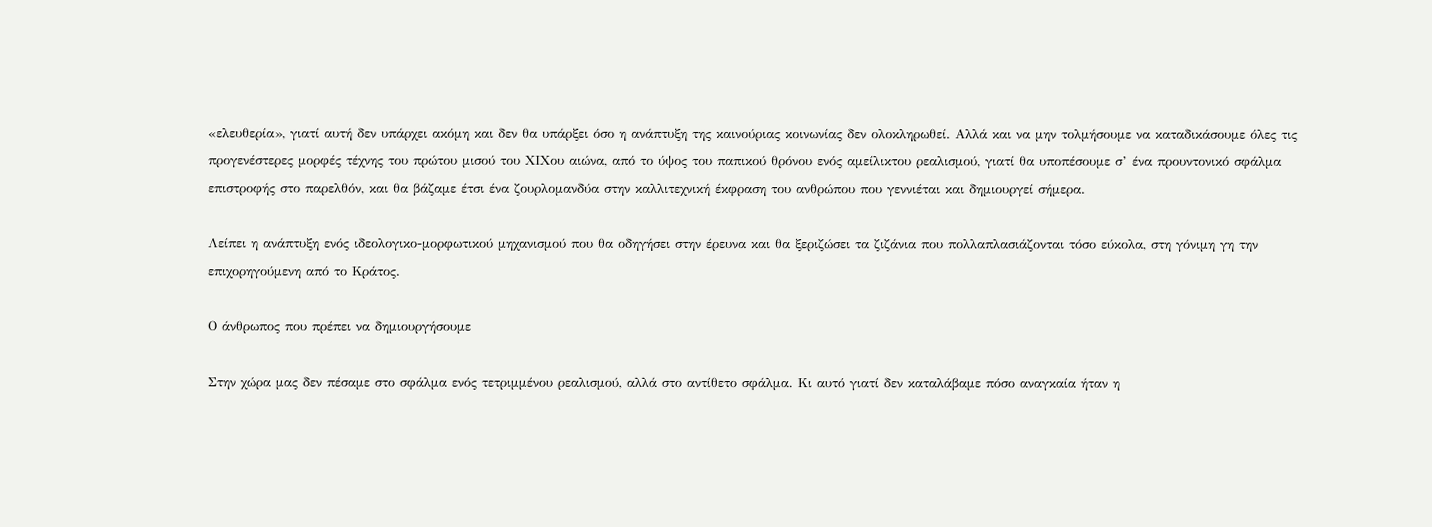«ελευθερία», γιατί αυτή δεν υπάρχει ακόμη και δεν θα υπάρξει όσο η ανάπτυξη της καινούριας κοινωνίας δεν ολοκληρωθεί. Αλλά και να μην τολμήσουμε να καταδικάσουμε όλες τις προγενέστερες μορφές τέχνης του πρώτου μισού του ΧΙΧου αιώνα, από το ύψος του παπικού θρόνου ενός αμείλικτου ρεαλισμού, γιατί θα υποπέσουμε σ’ ένα προυντονικό σφάλμα επιστροφής στο παρελθόν, και θα βάζαμε έτσι ένα ζουρλομανδύα στην καλλιτεχνική έκφραση του ανθρώπου που γεννιέται και δημιουργεί σήμερα.

Λείπει η ανάπτυξη ενός ιδεολογικο-μορφωτικού μηχανισμού που θα οδηγήσει στην έρευνα και θα ξεριζώσει τα ζιζάνια που πολλαπλασιάζονται τόσο εύκολα, στη γόνιμη γη την επιχορηγούμενη από το Κράτος.

Ο άνθρωπος που πρέπει να δημιουργήσουμε

Στην χώρα μας δεν πέσαμε στο σφάλμα ενός τετριμμένου ρεαλισμού, αλλά στο αντίθετο σφάλμα. Κι αυτό γιατί δεν καταλάβαμε πόσο αναγκαία ήταν η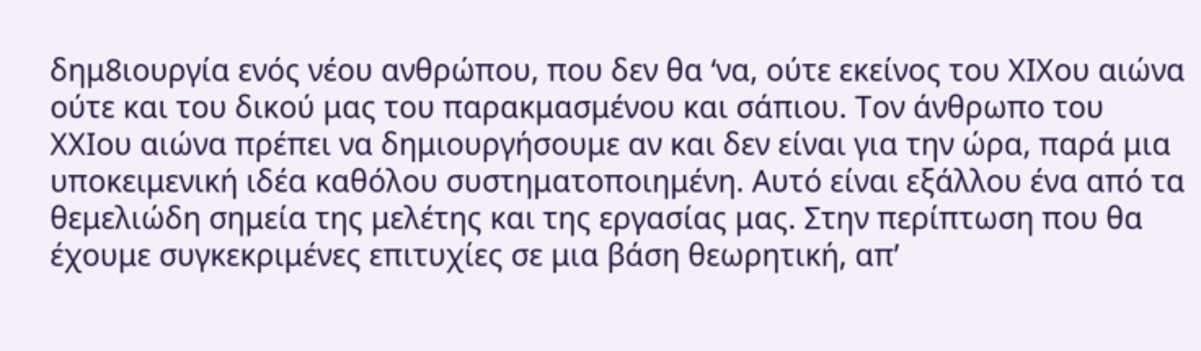δημ8ιουργία ενός νέου ανθρώπου, που δεν θα ‘να, ούτε εκείνος του ΧΙΧου αιώνα ούτε και του δικού μας του παρακμασμένου και σάπιου. Τον άνθρωπο του ΧΧΙου αιώνα πρέπει να δημιουργήσουμε αν και δεν είναι για την ώρα, παρά μια υποκειμενική ιδέα καθόλου συστηματοποιημένη. Αυτό είναι εξάλλου ένα από τα θεμελιώδη σημεία της μελέτης και της εργασίας μας. Στην περίπτωση που θα έχουμε συγκεκριμένες επιτυχίες σε μια βάση θεωρητική, απ’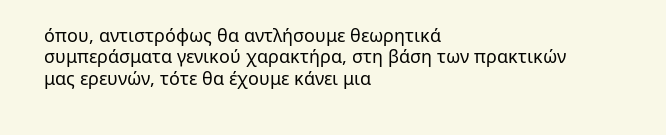όπου, αντιστρόφως θα αντλήσουμε θεωρητικά συμπεράσματα γενικού χαρακτήρα, στη βάση των πρακτικών μας ερευνών, τότε θα έχουμε κάνει μια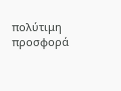πολύτιμη προσφορά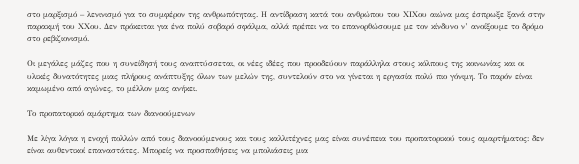στο μαρξισμό – λενινισμό για το συμφέρον της ανθρωπότητας. Η αντίδραση κατά του ανθρώπου του ΧΙΧου αιώνα μας έσπρωξε ξανά στην παρακμή του ΧΧου. Δεν πρόκειται για ένα πολύ σοβαρό σφάλμα, αλλά πρέπει να το επανορθώσουμε με τον κίνδυνο ν’ ανοίξουμε το δρόμο στο ρεβιζιονισμό.

Οι μεγάλες μάζες που η συνείδησή τους αναπτύσσεται, οι νέες ιδέες που προοδεύουν παράλληλα στους κόλπους της κοινωνίας και οι υλικές δυνατότητες μιας πλήρους ανάπτυξης όλων των μελών της, συντελούν στο να γίνεται η εργασία πολύ πιο γόνιμη. Το παρόν είναι καμωμένο από αγώνες, το μέλλον μας ανήκει.

Το προπατορικό αμάρτημα των διανοούμενων

Με λίγα λόγια η ενοχή πολλών από τους διανοούμενους και τους καλλιτέχνες μας είναι συνέπεια του προπατορικού τους αμαρτήματος: δεν είναι αυθεντικοί επαναστάτες. Μπορείς να προσπαθήσεις να μπολιάσεις μια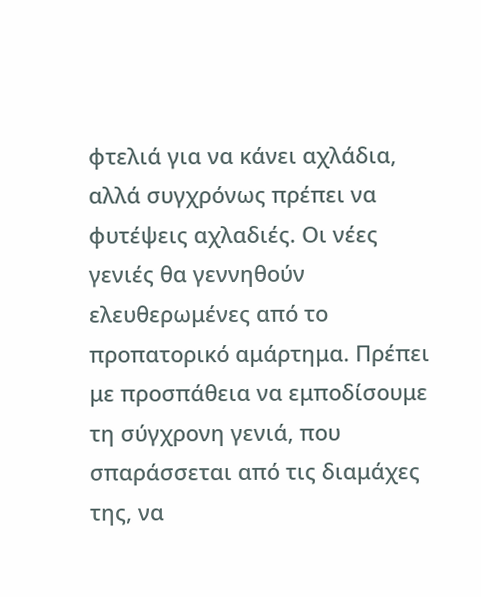φτελιά για να κάνει αχλάδια, αλλά συγχρόνως πρέπει να φυτέψεις αχλαδιές. Οι νέες γενιές θα γεννηθούν ελευθερωμένες από το προπατορικό αμάρτημα. Πρέπει με προσπάθεια να εμποδίσουμε τη σύγχρονη γενιά, που σπαράσσεται από τις διαμάχες της, να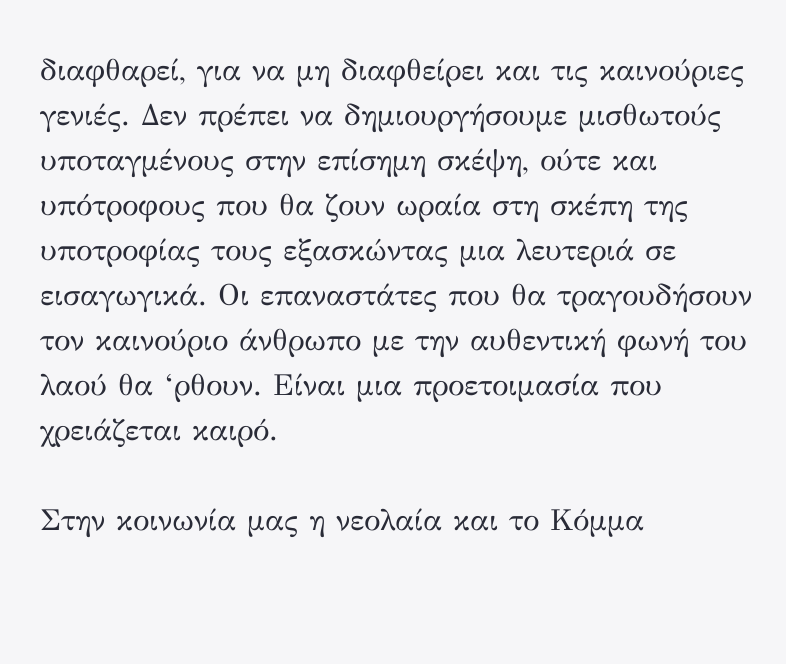διαφθαρεί, για να μη διαφθείρει και τις καινούριες γενιές. Δεν πρέπει να δημιουργήσουμε μισθωτούς υποταγμένους στην επίσημη σκέψη, ούτε και υπότροφους που θα ζουν ωραία στη σκέπη της υποτροφίας τους εξασκώντας μια λευτεριά σε εισαγωγικά. Οι επαναστάτες που θα τραγουδήσουν τον καινούριο άνθρωπο με την αυθεντική φωνή του λαού θα ‘ρθουν. Είναι μια προετοιμασία που χρειάζεται καιρό.

Στην κοινωνία μας η νεολαία και το Κόμμα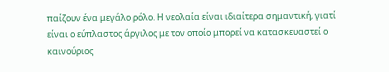παίζουν ένα μεγάλο ρόλο. Η νεολαία είναι ιδιαίτερα σημαντική, γιατί είναι ο εύπλαστος άργιλος με τον οποίο μπορεί να κατασκευαστεί ο καινούριος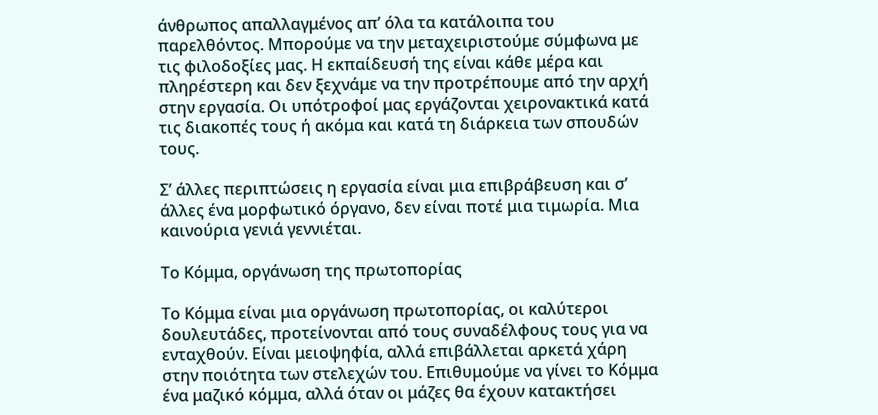άνθρωπος απαλλαγμένος απ’ όλα τα κατάλοιπα του παρελθόντος. Μπορούμε να την μεταχειριστούμε σύμφωνα με τις φιλοδοξίες μας. Η εκπαίδευσή της είναι κάθε μέρα και πληρέστερη και δεν ξεχνάμε να την προτρέπουμε από την αρχή στην εργασία. Οι υπότροφοί μας εργάζονται χειρονακτικά κατά τις διακοπές τους ή ακόμα και κατά τη διάρκεια των σπουδών τους.

Σ’ άλλες περιπτώσεις η εργασία είναι μια επιβράβευση και σ’ άλλες ένα μορφωτικό όργανο, δεν είναι ποτέ μια τιμωρία. Μια καινούρια γενιά γεννιέται.

Το Κόμμα, οργάνωση της πρωτοπορίας

Το Κόμμα είναι μια οργάνωση πρωτοπορίας, οι καλύτεροι δουλευτάδες, προτείνονται από τους συναδέλφους τους για να ενταχθούν. Είναι μειοψηφία, αλλά επιβάλλεται αρκετά χάρη στην ποιότητα των στελεχών του. Επιθυμούμε να γίνει το Κόμμα ένα μαζικό κόμμα, αλλά όταν οι μάζες θα έχουν κατακτήσει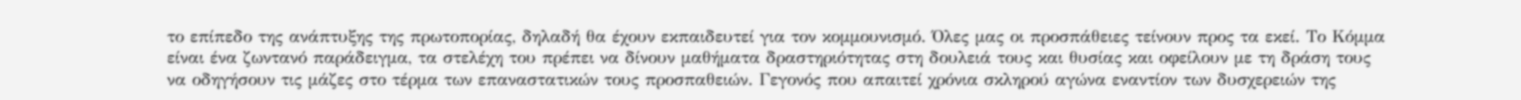το επίπεδο της ανάπτυξης της πρωτοπορίας, δηλαδή θα έχουν εκπαιδευτεί για τον κομμουνισμό. Όλες μας οι προσπάθειες τείνουν προς τα εκεί. Το Κόμμα είναι ένα ζωντανό παράδειγμα, τα στελέχη του πρέπει να δίνουν μαθήματα δραστηριότητας στη δουλειά τους και θυσίας και οφείλουν με τη δράση τους να οδηγήσουν τις μάζες στο τέρμα των επαναστατικών τους προσπαθειών. Γεγονός που απαιτεί χρόνια σκληρού αγώνα εναντίον των δυσχερειών της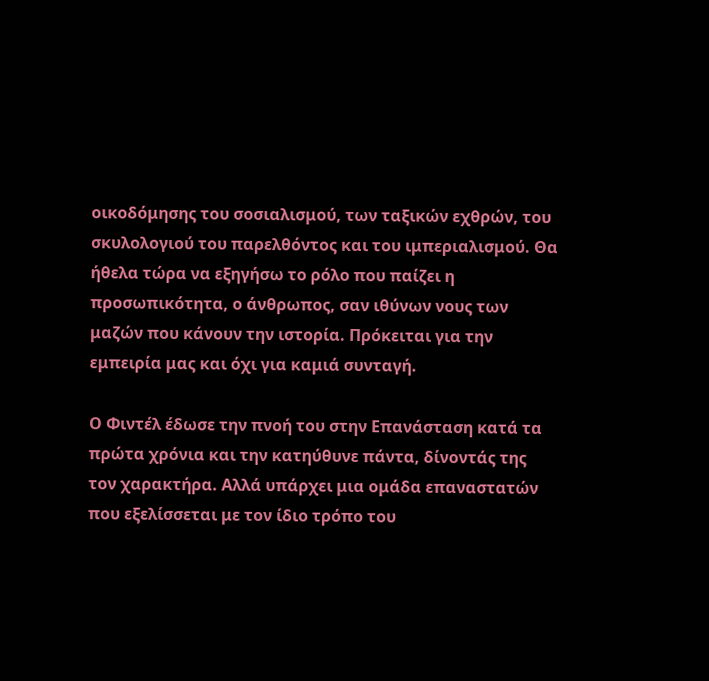οικοδόμησης του σοσιαλισμού, των ταξικών εχθρών, του σκυλολογιού του παρελθόντος και του ιμπεριαλισμού. Θα ήθελα τώρα να εξηγήσω το ρόλο που παίζει η προσωπικότητα, ο άνθρωπος, σαν ιθύνων νους των μαζών που κάνουν την ιστορία. Πρόκειται για την εμπειρία μας και όχι για καμιά συνταγή.

Ο Φιντέλ έδωσε την πνοή του στην Επανάσταση κατά τα πρώτα χρόνια και την κατηύθυνε πάντα, δίνοντάς της τον χαρακτήρα. Αλλά υπάρχει μια ομάδα επαναστατών που εξελίσσεται με τον ίδιο τρόπο του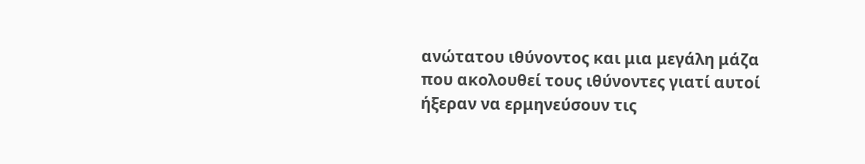ανώτατου ιθύνοντος και μια μεγάλη μάζα που ακολουθεί τους ιθύνοντες γιατί αυτοί ήξεραν να ερμηνεύσουν τις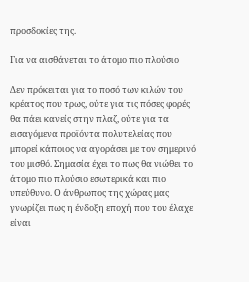προσδοκίες της.

Για να αισθάνεται το άτομο πιο πλούσιο

Δεν πρόκειται για το ποσό των κιλών του κρέατος που τρως, ούτε για τις πόσες φορές θα πάει κανείς στην πλαζ, ούτε για τα εισαγόμενα προϊόντα πολυτελείας που μπορεί κάποιος να αγοράσει με τον σημερινό του μισθό. Σημασία έχει το πως θα νιώθει το άτομο πιο πλούσιο εσωτερικά και πιο υπεύθυνο. Ο άνθρωπος της χώρας μας γνωρίζει πως η ένδοξη εποχή που του έλαχε είναι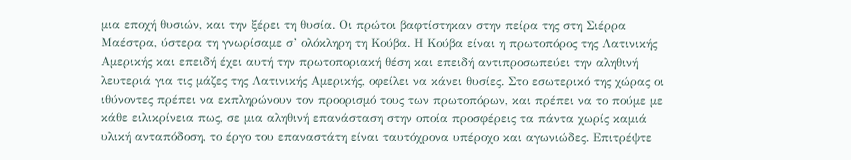μια εποχή θυσιών, και την ξέρει τη θυσία. Οι πρώτοι βαφτίστηκαν στην πείρα της στη Σιέρρα Μαέστρα, ύστερα τη γνωρίσαμε σ’ ολόκληρη τη Κούβα. Η Κούβα είναι η πρωτοπόρος της Λατινικής Αμερικής και επειδή έχει αυτή την πρωτοποριακή θέση και επειδή αντιπροσωπεύει την αληθινή λευτεριά για τις μάζες της Λατινικής Αμερικής, οφείλει να κάνει θυσίες. Στο εσωτερικό της χώρας οι ιθύνοντες πρέπει να εκπληρώνουν τον προορισμό τους των πρωτοπόρων, και πρέπει να το πούμε με κάθε ειλικρίνεια πως, σε μια αληθινή επανάσταση στην οποία προσφέρεις τα πάντα χωρίς καμιά υλική ανταπόδοση, το έργο του επαναστάτη είναι ταυτόχρονα υπέροχο και αγωνιώδες. Επιτρέψτε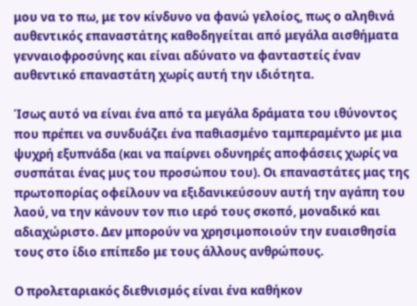μου να το πω, με τον κίνδυνο να φανώ γελοίος, πως ο αληθινά αυθεντικός επαναστάτης καθοδηγείται από μεγάλα αισθήματα γενναιοφροσύνης και είναι αδύνατο να φανταστείς έναν αυθεντικό επαναστάτη χωρίς αυτή την ιδιότητα.

Ίσως αυτό να είναι ένα από τα μεγάλα δράματα του ιθύνοντος που πρέπει να συνδυάζει ένα παθιασμένο ταμπεραμέντο με μια ψυχρή εξυπνάδα (και να παίρνει οδυνηρές αποφάσεις χωρίς να συσπάται ένας μυς του προσώπου του). Οι επαναστάτες μας της πρωτοπορίας οφείλουν να εξιδανικεύσουν αυτή την αγάπη του λαού, να την κάνουν τον πιο ιερό τους σκοπό, μοναδικό και αδιαχώριστο. Δεν μπορούν να χρησιμοποιούν την ευαισθησία τους στο ίδιο επίπεδο με τους άλλους ανθρώπους.

Ο προλεταριακός διεθνισμός είναι ένα καθήκον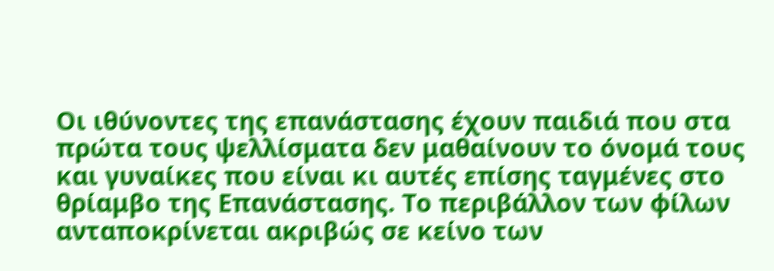Οι ιθύνοντες της επανάστασης έχουν παιδιά που στα πρώτα τους ψελλίσματα δεν μαθαίνουν το όνομά τους και γυναίκες που είναι κι αυτές επίσης ταγμένες στο θρίαμβο της Επανάστασης. Το περιβάλλον των φίλων ανταποκρίνεται ακριβώς σε κείνο των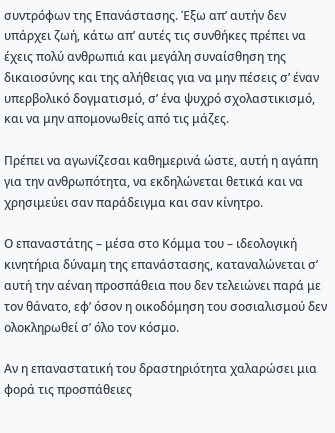συντρόφων της Επανάστασης. Έξω απ’ αυτήν δεν υπάρχει ζωή, κάτω απ’ αυτές τις συνθήκες πρέπει να έχεις πολύ ανθρωπιά και μεγάλη συναίσθηση της δικαιοσύνης και της αλήθειας για να μην πέσεις σ’ έναν υπερβολικό δογματισμό, σ’ ένα ψυχρό σχολαστικισμό, και να μην απομονωθείς από τις μάζες.

Πρέπει να αγωνίζεσαι καθημερινά ώστε, αυτή η αγάπη για την ανθρωπότητα, να εκδηλώνεται θετικά και να χρησιμεύει σαν παράδειγμα και σαν κίνητρο.

Ο επαναστάτης – μέσα στο Κόμμα του – ιδεολογική κινητήρια δύναμη της επανάστασης, καταναλώνεται σ’ αυτή την αέναη προσπάθεια που δεν τελειώνει παρά με τον θάνατο, εφ’ όσον η οικοδόμηση του σοσιαλισμού δεν ολοκληρωθεί σ’ όλο τον κόσμο.

Αν η επαναστατική του δραστηριότητα χαλαρώσει μια φορά τις προσπάθειες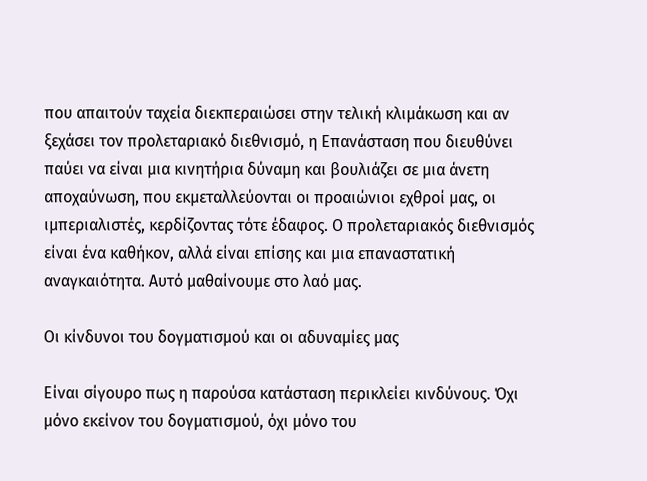που απαιτούν ταχεία διεκπεραιώσει στην τελική κλιμάκωση και αν ξεχάσει τον προλεταριακό διεθνισμό, η Επανάσταση που διευθύνει παύει να είναι μια κινητήρια δύναμη και βουλιάζει σε μια άνετη αποχαύνωση, που εκμεταλλεύονται οι προαιώνιοι εχθροί μας, οι ιμπεριαλιστές, κερδίζοντας τότε έδαφος. Ο προλεταριακός διεθνισμός είναι ένα καθήκον, αλλά είναι επίσης και μια επαναστατική αναγκαιότητα. Αυτό μαθαίνουμε στο λαό μας.

Οι κίνδυνοι του δογματισμού και οι αδυναμίες μας

Είναι σίγουρο πως η παρούσα κατάσταση περικλείει κινδύνους. Όχι μόνο εκείνον του δογματισμού, όχι μόνο του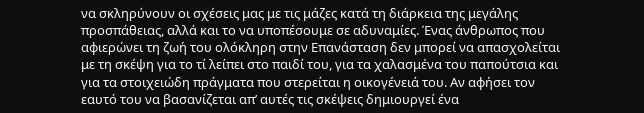να σκληρύνουν οι σχέσεις μας με τις μάζες κατά τη διάρκεια της μεγάλης προσπάθειας, αλλά και το να υποπέσουμε σε αδυναμίες. Ένας άνθρωπος που αφιερώνει τη ζωή του ολόκληρη στην Επανάσταση δεν μπορεί να απασχολείται με τη σκέψη για το τί λείπει στο παιδί του, για τα χαλασμένα του παπούτσια και για τα στοιχειώδη πράγματα που στερείται η οικογένειά του. Αν αφήσει τον εαυτό του να βασανίζεται απ’ αυτές τις σκέψεις δημιουργεί ένα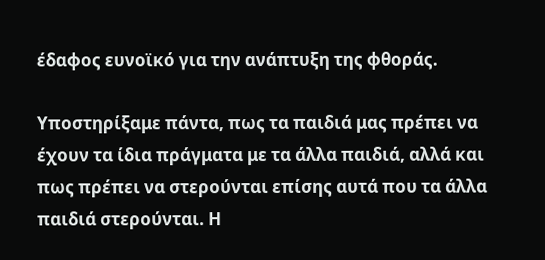έδαφος ευνοϊκό για την ανάπτυξη της φθοράς.

Υποστηρίξαμε πάντα, πως τα παιδιά μας πρέπει να έχουν τα ίδια πράγματα με τα άλλα παιδιά, αλλά και πως πρέπει να στερούνται επίσης αυτά που τα άλλα παιδιά στερούνται. Η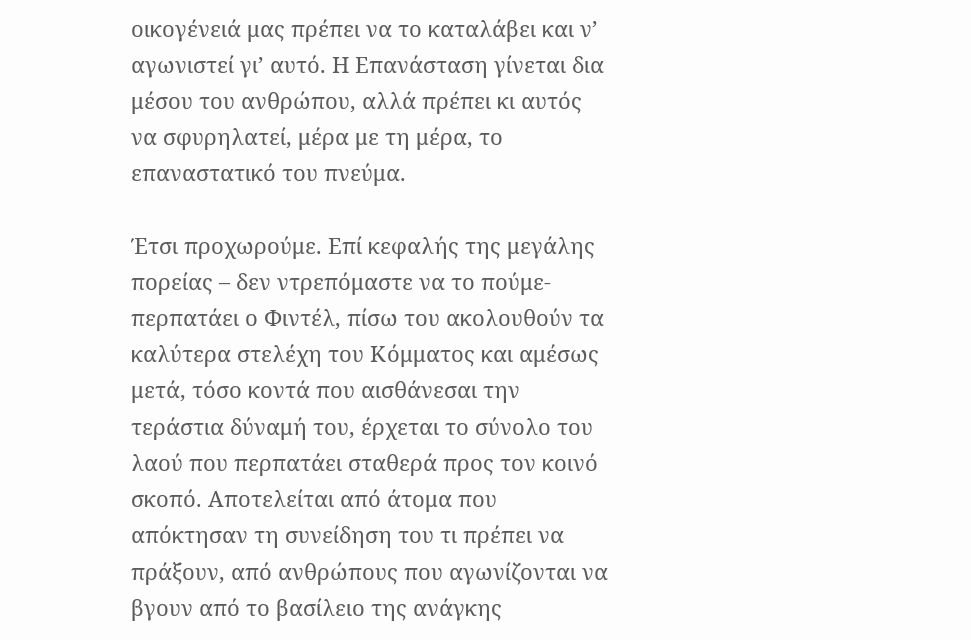οικογένειά μας πρέπει να το καταλάβει και ν’ αγωνιστεί γι’ αυτό. Η Επανάσταση γίνεται δια μέσου του ανθρώπου, αλλά πρέπει κι αυτός να σφυρηλατεί, μέρα με τη μέρα, το επαναστατικό του πνεύμα.

Έτσι προχωρούμε. Επί κεφαλής της μεγάλης πορείας – δεν ντρεπόμαστε να το πούμε- περπατάει ο Φιντέλ, πίσω του ακολουθούν τα καλύτερα στελέχη του Κόμματος και αμέσως μετά, τόσο κοντά που αισθάνεσαι την τεράστια δύναμή του, έρχεται το σύνολο του λαού που περπατάει σταθερά προς τον κοινό σκοπό. Αποτελείται από άτομα που απόκτησαν τη συνείδηση του τι πρέπει να πράξουν, από ανθρώπους που αγωνίζονται να βγουν από το βασίλειο της ανάγκης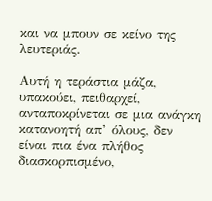και να μπουν σε κείνο της λευτεριάς.

Αυτή η τεράστια μάζα, υπακούει, πειθαρχεί, ανταποκρίνεται σε μια ανάγκη κατανοητή απ’ όλους, δεν είναι πια ένα πλήθος διασκορπισμένο,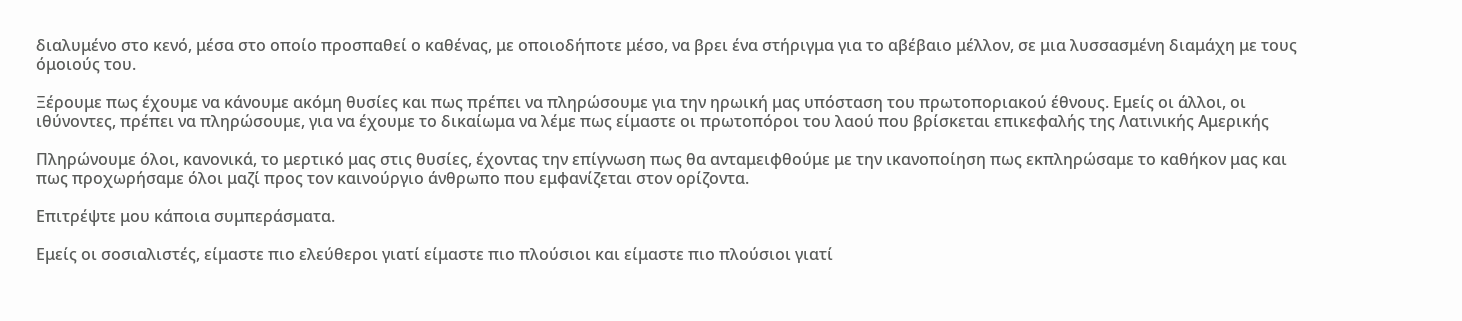διαλυμένο στο κενό, μέσα στο οποίο προσπαθεί ο καθένας, με οποιοδήποτε μέσο, να βρει ένα στήριγμα για το αβέβαιο μέλλον, σε μια λυσσασμένη διαμάχη με τους όμοιούς του.

Ξέρουμε πως έχουμε να κάνουμε ακόμη θυσίες και πως πρέπει να πληρώσουμε για την ηρωική μας υπόσταση του πρωτοποριακού έθνους. Εμείς οι άλλοι, οι ιθύνοντες, πρέπει να πληρώσουμε, για να έχουμε το δικαίωμα να λέμε πως είμαστε οι πρωτοπόροι του λαού που βρίσκεται επικεφαλής της Λατινικής Αμερικής

Πληρώνουμε όλοι, κανονικά, το μερτικό μας στις θυσίες, έχοντας την επίγνωση πως θα ανταμειφθούμε με την ικανοποίηση πως εκπληρώσαμε το καθήκον μας και πως προχωρήσαμε όλοι μαζί προς τον καινούργιο άνθρωπο που εμφανίζεται στον ορίζοντα.

Επιτρέψτε μου κάποια συμπεράσματα.

Εμείς οι σοσιαλιστές, είμαστε πιο ελεύθεροι γιατί είμαστε πιο πλούσιοι και είμαστε πιο πλούσιοι γιατί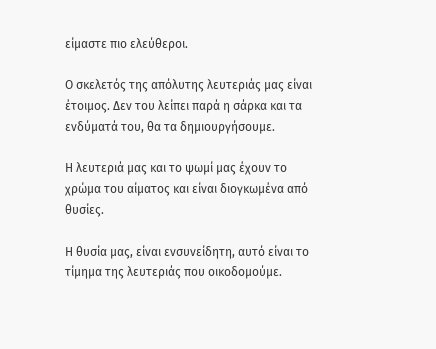είμαστε πιο ελεύθεροι.

Ο σκελετός της απόλυτης λευτεριάς μας είναι έτοιμος. Δεν του λείπει παρά η σάρκα και τα ενδύματά του, θα τα δημιουργήσουμε.

Η λευτεριά μας και το ψωμί μας έχουν το χρώμα του αίματος και είναι διογκωμένα από θυσίες.

Η θυσία μας, είναι ενσυνείδητη, αυτό είναι το τίμημα της λευτεριάς που οικοδομούμε.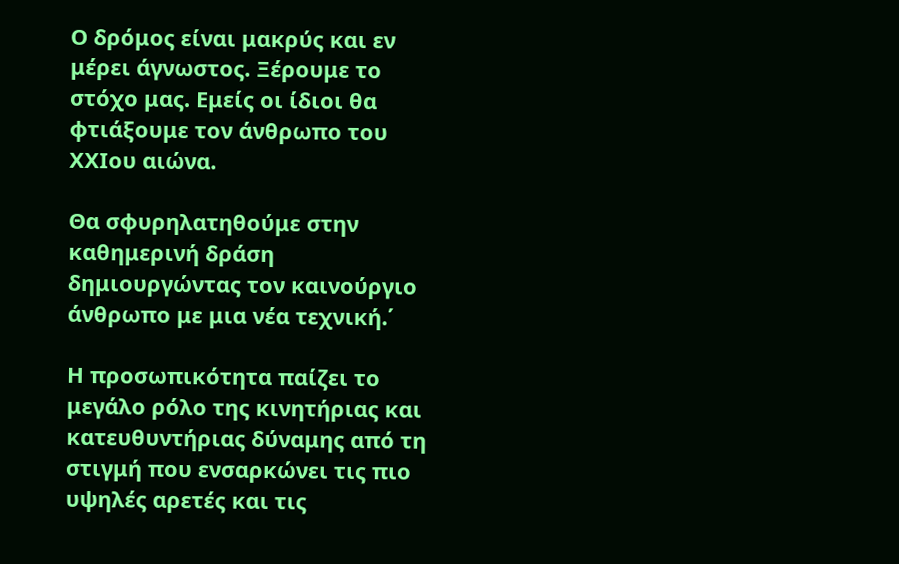Ο δρόμος είναι μακρύς και εν μέρει άγνωστος. Ξέρουμε το στόχο μας. Εμείς οι ίδιοι θα φτιάξουμε τον άνθρωπο του ΧΧΙου αιώνα.

Θα σφυρηλατηθούμε στην καθημερινή δράση δημιουργώντας τον καινούργιο άνθρωπο με μια νέα τεχνική.΄

Η προσωπικότητα παίζει το μεγάλο ρόλο της κινητήριας και κατευθυντήριας δύναμης από τη στιγμή που ενσαρκώνει τις πιο υψηλές αρετές και τις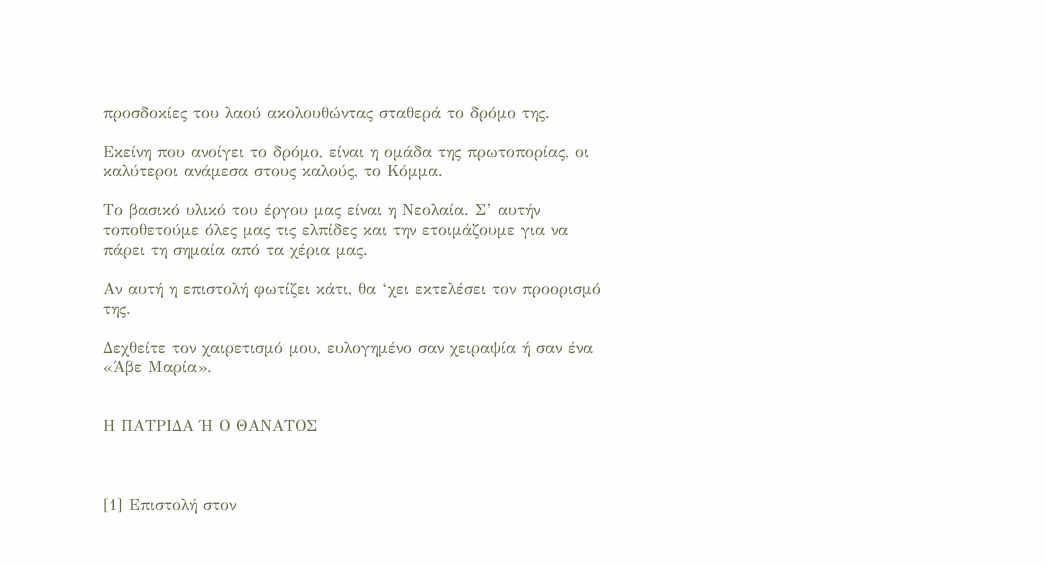προσδοκίες του λαού ακολουθώντας σταθερά το δρόμο της.

Εκείνη που ανοίγει το δρόμο, είναι η ομάδα της πρωτοπορίας, οι καλύτεροι ανάμεσα στους καλούς, το Κόμμα.

Το βασικό υλικό του έργου μας είναι η Νεολαία. Σ’ αυτήν τοποθετούμε όλες μας τις ελπίδες και την ετοιμάζουμε για να πάρει τη σημαία από τα χέρια μας.

Αν αυτή η επιστολή φωτίζει κάτι, θα ‘χει εκτελέσει τον προορισμό της.

Δεχθείτε τον χαιρετισμό μου, ευλογημένο σαν χειραψία ή σαν ένα «Άβε Μαρία».


Η ΠΑΤΡΙΔΑ Ή Ο ΘΑΝΑΤΟΣ



[1] Επιστολή στον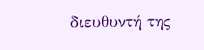διευθυντή της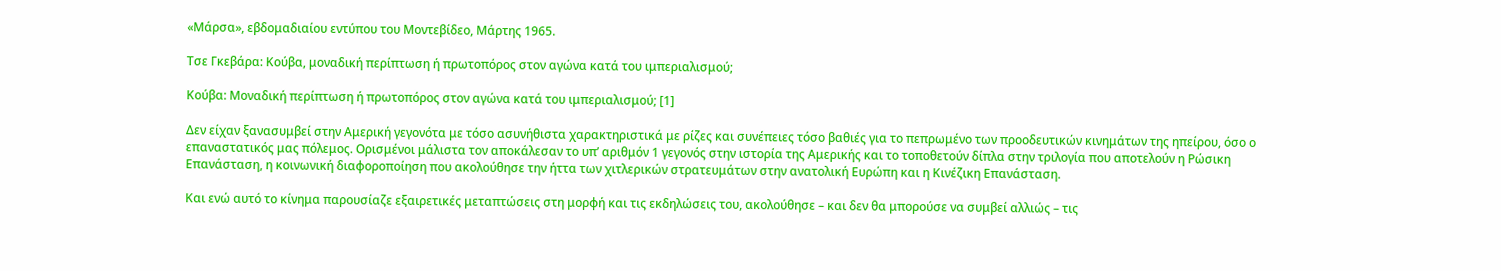«Μάρσα», εβδομαδιαίου εντύπου του Μοντεβίδεο, Μάρτης 1965.

Τσε Γκεβάρα: Κούβα, μοναδική περίπτωση ή πρωτοπόρος στον αγώνα κατά του ιμπεριαλισμού;

Κούβα: Μοναδική περίπτωση ή πρωτοπόρος στον αγώνα κατά του ιμπεριαλισμού; [1]

Δεν είχαν ξανασυμβεί στην Αμερική γεγονότα με τόσο ασυνήθιστα χαρακτηριστικά με ρίζες και συνέπειες τόσο βαθιές για το πεπρωμένο των προοδευτικών κινημάτων της ηπείρου, όσο ο επαναστατικός μας πόλεμος. Ορισμένοι μάλιστα τον αποκάλεσαν το υπ’ αριθμόν 1 γεγονός στην ιστορία της Αμερικής και το τοποθετούν δίπλα στην τριλογία που αποτελούν η Ρώσικη Επανάσταση, η κοινωνική διαφοροποίηση που ακολούθησε την ήττα των χιτλερικών στρατευμάτων στην ανατολική Ευρώπη και η Κινέζικη Επανάσταση.

Και ενώ αυτό το κίνημα παρουσίαζε εξαιρετικές μεταπτώσεις στη μορφή και τις εκδηλώσεις του, ακολούθησε – και δεν θα μπορούσε να συμβεί αλλιώς – τις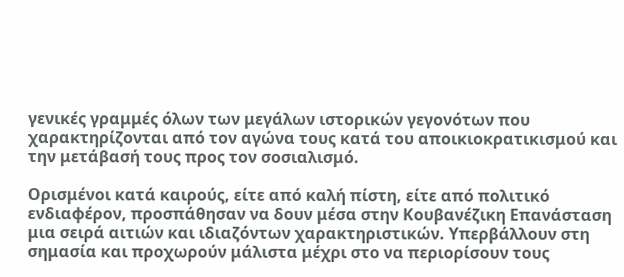γενικές γραμμές όλων των μεγάλων ιστορικών γεγονότων που χαρακτηρίζονται από τον αγώνα τους κατά του αποικιοκρατικισμού και την μετάβασή τους προς τον σοσιαλισμό.

Ορισμένοι κατά καιρούς, είτε από καλή πίστη, είτε από πολιτικό ενδιαφέρον, προσπάθησαν να δουν μέσα στην Κουβανέζικη Επανάσταση μια σειρά αιτιών και ιδιαζόντων χαρακτηριστικών. Υπερβάλλουν στη σημασία και προχωρούν μάλιστα μέχρι στο να περιορίσουν τους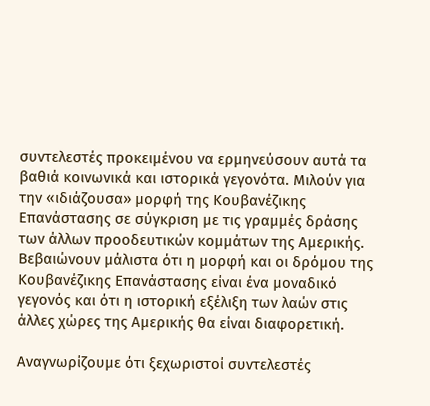συντελεστές προκειμένου να ερμηνεύσουν αυτά τα βαθιά κοινωνικά και ιστορικά γεγονότα. Μιλούν για την «ιδιάζουσα» μορφή της Κουβανέζικης Επανάστασης σε σύγκριση με τις γραμμές δράσης των άλλων προοδευτικών κομμάτων της Αμερικής. Βεβαιώνουν μάλιστα ότι η μορφή και οι δρόμου της Κουβανέζικης Επανάστασης είναι ένα μοναδικό γεγονός και ότι η ιστορική εξέλιξη των λαών στις άλλες χώρες της Αμερικής θα είναι διαφορετική.

Αναγνωρίζουμε ότι ξεχωριστοί συντελεστές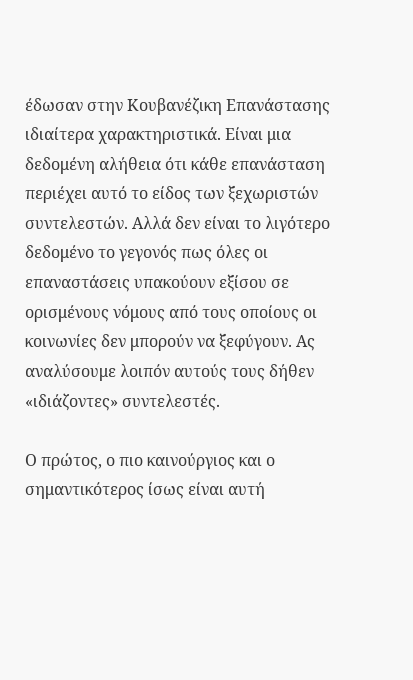έδωσαν στην Κουβανέζικη Επανάστασης ιδιαίτερα χαρακτηριστικά. Είναι μια δεδομένη αλήθεια ότι κάθε επανάσταση περιέχει αυτό το είδος των ξεχωριστών συντελεστών. Αλλά δεν είναι το λιγότερο δεδομένο το γεγονός πως όλες οι επαναστάσεις υπακούουν εξίσου σε ορισμένους νόμους από τους οποίους οι κοινωνίες δεν μπορούν να ξεφύγουν. Ας αναλύσουμε λοιπόν αυτούς τους δήθεν «ιδιάζοντες» συντελεστές.

Ο πρώτος, ο πιο καινούργιος και ο σημαντικότερος ίσως είναι αυτή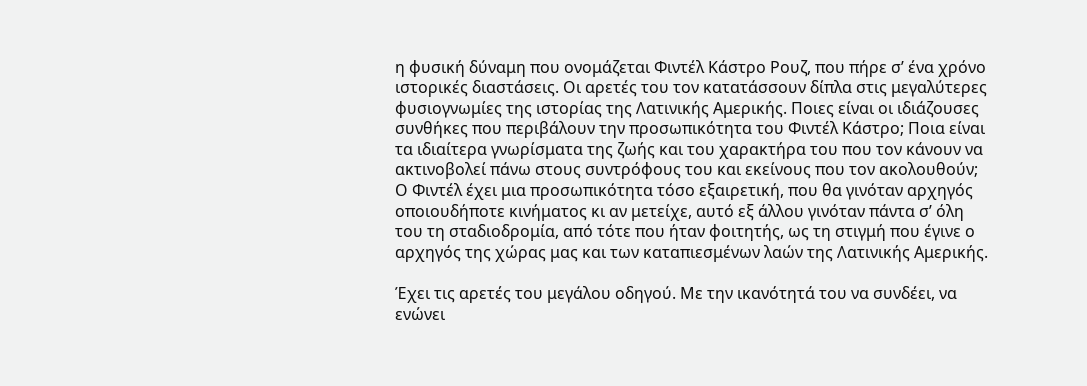η φυσική δύναμη που ονομάζεται Φιντέλ Κάστρο Ρουζ, που πήρε σ’ ένα χρόνο ιστορικές διαστάσεις. Οι αρετές του τον κατατάσσουν δίπλα στις μεγαλύτερες φυσιογνωμίες της ιστορίας της Λατινικής Αμερικής. Ποιες είναι οι ιδιάζουσες συνθήκες που περιβάλουν την προσωπικότητα του Φιντέλ Κάστρο; Ποια είναι τα ιδιαίτερα γνωρίσματα της ζωής και του χαρακτήρα του που τον κάνουν να ακτινοβολεί πάνω στους συντρόφους του και εκείνους που τον ακολουθούν; Ο Φιντέλ έχει μια προσωπικότητα τόσο εξαιρετική, που θα γινόταν αρχηγός οποιουδήποτε κινήματος κι αν μετείχε, αυτό εξ άλλου γινόταν πάντα σ’ όλη του τη σταδιοδρομία, από τότε που ήταν φοιτητής, ως τη στιγμή που έγινε ο αρχηγός της χώρας μας και των καταπιεσμένων λαών της Λατινικής Αμερικής.

Έχει τις αρετές του μεγάλου οδηγού. Με την ικανότητά του να συνδέει, να ενώνει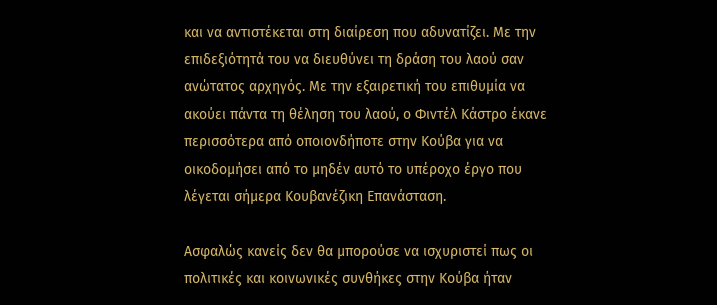και να αντιστέκεται στη διαίρεση που αδυνατίζει. Με την επιδεξιότητά του να διευθύνει τη δράση του λαού σαν ανώτατος αρχηγός. Με την εξαιρετική του επιθυμία να ακούει πάντα τη θέληση του λαού, ο Φιντέλ Κάστρο έκανε περισσότερα από οποιονδήποτε στην Κούβα για να οικοδομήσει από το μηδέν αυτό το υπέροχο έργο που λέγεται σήμερα Κουβανέζικη Επανάσταση.

Ασφαλώς κανείς δεν θα μπορούσε να ισχυριστεί πως οι πολιτικές και κοινωνικές συνθήκες στην Κούβα ήταν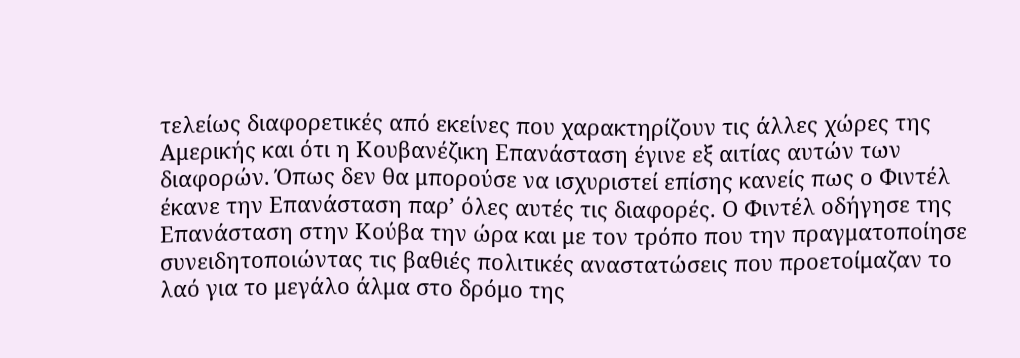τελείως διαφορετικές από εκείνες που χαρακτηρίζουν τις άλλες χώρες της Αμερικής και ότι η Κουβανέζικη Επανάσταση έγινε εξ αιτίας αυτών των διαφορών. Όπως δεν θα μπορούσε να ισχυριστεί επίσης κανείς πως ο Φιντέλ έκανε την Επανάσταση παρ’ όλες αυτές τις διαφορές. Ο Φιντέλ οδήγησε της Επανάσταση στην Κούβα την ώρα και με τον τρόπο που την πραγματοποίησε συνειδητοποιώντας τις βαθιές πολιτικές αναστατώσεις που προετοίμαζαν το λαό για το μεγάλο άλμα στο δρόμο της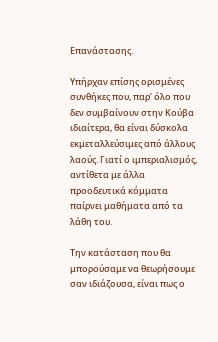Επανάστασης.

Υπήρχαν επίσης ορισμένες συνθήκες που, παρ’ όλο που δεν συμβαίνουν στην Κούβα ιδιαίτερα, θα είναι δύσκολα εκμεταλλεύσιμες από άλλους λαούς. Γιατί ο ιμπεριαλισμός, αντίθετα με άλλα προοδευτικά κόμματα παίρνει μαθήματα από τα λάθη του.

Την κατάσταση που θα μπορούσαμε να θεωρήσουμε σαν ιδιάζουσα, είναι πως ο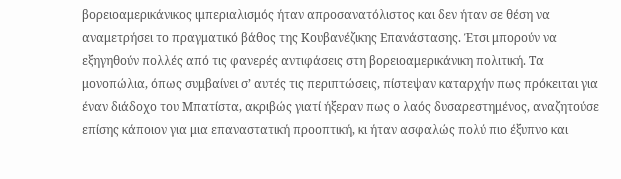βορειοαμερικάνικος ιμπεριαλισμός ήταν απροσανατόλιστος και δεν ήταν σε θέση να αναμετρήσει το πραγματικό βάθος της Κουβανέζικης Επανάστασης. Έτσι μπορούν να εξηγηθούν πολλές από τις φανερές αντιφάσεις στη βορειοαμερικάνικη πολιτική. Τα μονοπώλια, όπως συμβαίνει σ’ αυτές τις περιπτώσεις, πίστεψαν καταρχήν πως πρόκειται για έναν διάδοχο του Μπατίστα, ακριβώς γιατί ήξεραν πως ο λαός δυσαρεστημένος, αναζητούσε επίσης κάποιον για μια επαναστατική προοπτική, κι ήταν ασφαλώς πολύ πιο έξυπνο και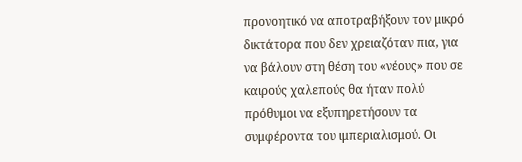προνοητικό να αποτραβήξουν τον μικρό δικτάτορα που δεν χρειαζόταν πια, για να βάλουν στη θέση του «νέους» που σε καιρούς χαλεπούς θα ήταν πολύ πρόθυμοι να εξυπηρετήσουν τα συμφέροντα του ιμπεριαλισμού. Οι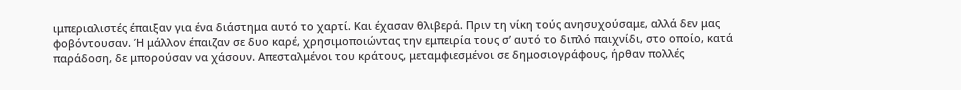ιμπεριαλιστές έπαιξαν για ένα διάστημα αυτό το χαρτί. Και έχασαν θλιβερά. Πριν τη νίκη τούς ανησυχούσαμε, αλλά δεν μας φοβόντουσαν. Ή μάλλον έπαιζαν σε δυο καρέ, χρησιμοποιώντας την εμπειρία τους σ’ αυτό το διπλό παιχνίδι, στο οποίο, κατά παράδοση, δε μπορούσαν να χάσουν. Απεσταλμένοι του κράτους, μεταμφιεσμένοι σε δημοσιογράφους, ήρθαν πολλές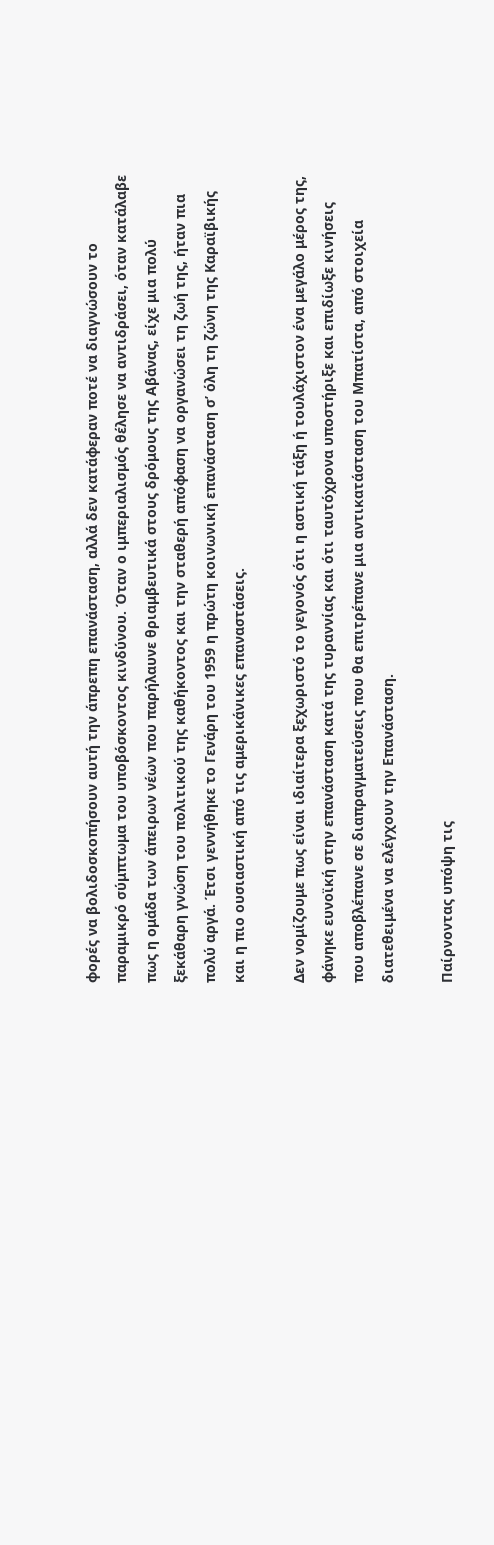φορές να βολιδοσκοπήσουν αυτή την άπρεπη επανάσταση, αλλά δεν κατάφεραν ποτέ να διαγνώσουν το παραμικρό σύμπτωμα του υποβόσκοντος κινδύνου. Όταν ο ιμπεριαλισμός θέλησε να αντιδράσει, όταν κατάλαβε πως η ομάδα των άπειρων νέων που παρήλαυνε θριαμβευτικά στους δρόμους της Αβάνας, είχε μια πολύ ξεκάθαρη γνώση του πολιτικού της καθήκοντος και την σταθερή απόφαση να οργανώσει τη ζωή της, ήταν πια πολύ αργά. Έτσι γεννήθηκε το Γενάρη του 1959 η πρώτη κοινωνική επανάσταση σ’ όλη τη ζώνη της Καραϊβικής και η πιο ουσιαστική από τις αμερικάνικες επαναστάσεις.

Δεν νομίζουμε πως είναι ιδιαίτερα ξεχωριστό το γεγονός ότι η αστική τάξη ή τουλάχιστον ένα μεγάλο μέρος της, φάνηκε ευνοϊκή στην επανάσταση κατά της τυραννίας και ότι ταυτόχρονα υποστήριξε και επιδίωξε κινήσεις που αποβλέπανε σε διαπραγματεύσεις που θα επιτρέπανε μια αντικατάσταση του Μπατίστα, από στοιχεία διατεθειμένα να ελέγχουν την Επανάσταση.

Παίρνοντας υπόψη τις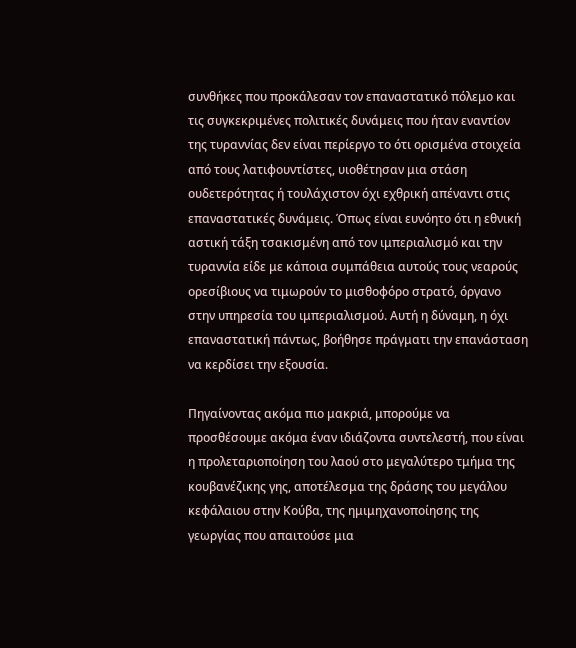συνθήκες που προκάλεσαν τον επαναστατικό πόλεμο και τις συγκεκριμένες πολιτικές δυνάμεις που ήταν εναντίον της τυραννίας δεν είναι περίεργο το ότι ορισμένα στοιχεία από τους λατιφουντίστες, υιοθέτησαν μια στάση ουδετερότητας ή τουλάχιστον όχι εχθρική απέναντι στις επαναστατικές δυνάμεις. Όπως είναι ευνόητο ότι η εθνική αστική τάξη τσακισμένη από τον ιμπεριαλισμό και την τυραννία είδε με κάποια συμπάθεια αυτούς τους νεαρούς ορεσίβιους να τιμωρούν το μισθοφόρο στρατό, όργανο στην υπηρεσία του ιμπεριαλισμού. Αυτή η δύναμη, η όχι επαναστατική πάντως, βοήθησε πράγματι την επανάσταση να κερδίσει την εξουσία.

Πηγαίνοντας ακόμα πιο μακριά, μπορούμε να προσθέσουμε ακόμα έναν ιδιάζοντα συντελεστή, που είναι η προλεταριοποίηση του λαού στο μεγαλύτερο τμήμα της κουβανέζικης γης, αποτέλεσμα της δράσης του μεγάλου κεφάλαιου στην Κούβα, της ημιμηχανοποίησης της γεωργίας που απαιτούσε μια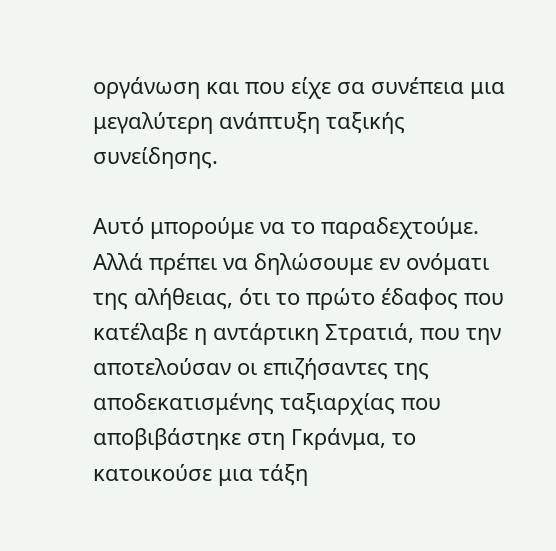οργάνωση και που είχε σα συνέπεια μια μεγαλύτερη ανάπτυξη ταξικής συνείδησης.

Αυτό μπορούμε να το παραδεχτούμε. Αλλά πρέπει να δηλώσουμε εν ονόματι της αλήθειας, ότι το πρώτο έδαφος που κατέλαβε η αντάρτικη Στρατιά, που την αποτελούσαν οι επιζήσαντες της αποδεκατισμένης ταξιαρχίας που αποβιβάστηκε στη Γκράνμα, το κατοικούσε μια τάξη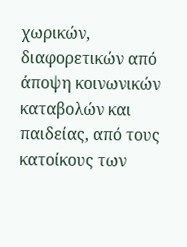χωρικών, διαφορετικών από άποψη κοινωνικών καταβολών και παιδείας, από τους κατοίκους των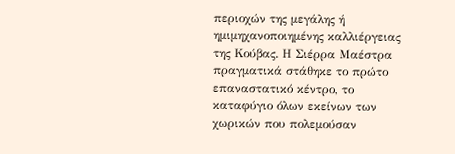περιοχών της μεγάλης ή ημιμηχανοποιημένης καλλιέργειας της Κούβας. Η Σιέρρα Μαέστρα πραγματικά στάθηκε το πρώτο επαναστατικό κέντρο, το καταφύγιο όλων εκείνων των χωρικών που πολεμούσαν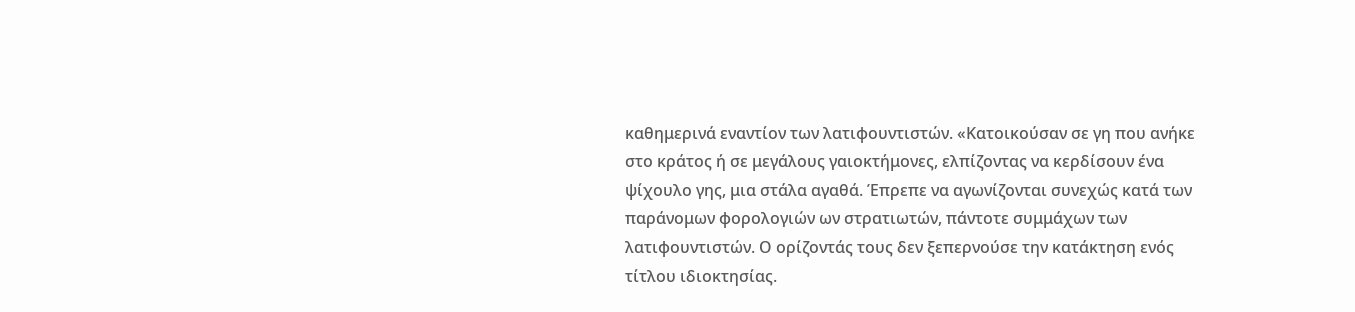καθημερινά εναντίον των λατιφουντιστών. «Κατοικούσαν σε γη που ανήκε στο κράτος ή σε μεγάλους γαιοκτήμονες, ελπίζοντας να κερδίσουν ένα ψίχουλο γης, μια στάλα αγαθά. Έπρεπε να αγωνίζονται συνεχώς κατά των παράνομων φορολογιών ων στρατιωτών, πάντοτε συμμάχων των λατιφουντιστών. Ο ορίζοντάς τους δεν ξεπερνούσε την κατάκτηση ενός τίτλου ιδιοκτησίας.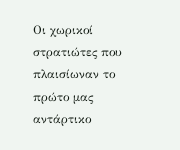Οι χωρικοί στρατιώτες που πλαισίωναν το πρώτο μας αντάρτικο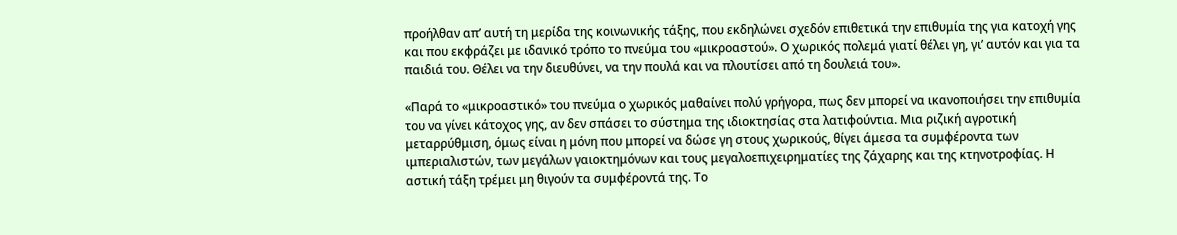προήλθαν απ’ αυτή τη μερίδα της κοινωνικής τάξης, που εκδηλώνει σχεδόν επιθετικά την επιθυμία της για κατοχή γης και που εκφράζει με ιδανικό τρόπο το πνεύμα του «μικροαστού». Ο χωρικός πολεμά γιατί θέλει γη, γι’ αυτόν και για τα παιδιά του. Θέλει να την διευθύνει, να την πουλά και να πλουτίσει από τη δουλειά του».

«Παρά το «μικροαστικό» του πνεύμα ο χωρικός μαθαίνει πολύ γρήγορα, πως δεν μπορεί να ικανοποιήσει την επιθυμία του να γίνει κάτοχος γης, αν δεν σπάσει το σύστημα της ιδιοκτησίας στα λατιφούντια. Μια ριζική αγροτική μεταρρύθμιση, όμως είναι η μόνη που μπορεί να δώσε γη στους χωρικούς, θίγει άμεσα τα συμφέροντα των ιμπεριαλιστών, των μεγάλων γαιοκτημόνων και τους μεγαλοεπιχειρηματίες της ζάχαρης και της κτηνοτροφίας. Η αστική τάξη τρέμει μη θιγούν τα συμφέροντά της. Το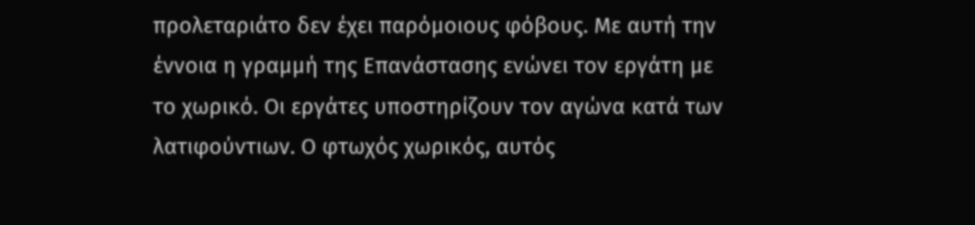προλεταριάτο δεν έχει παρόμοιους φόβους. Με αυτή την έννοια η γραμμή της Επανάστασης ενώνει τον εργάτη με το χωρικό. Οι εργάτες υποστηρίζουν τον αγώνα κατά των λατιφούντιων. Ο φτωχός χωρικός, αυτός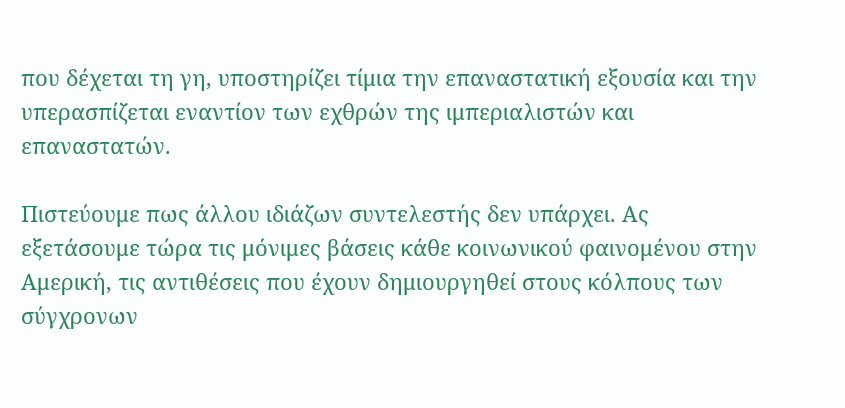που δέχεται τη γη, υποστηρίζει τίμια την επαναστατική εξουσία και την υπερασπίζεται εναντίον των εχθρών της ιμπεριαλιστών και επαναστατών.

Πιστεύουμε πως άλλου ιδιάζων συντελεστής δεν υπάρχει. Ας εξετάσουμε τώρα τις μόνιμες βάσεις κάθε κοινωνικού φαινομένου στην Αμερική, τις αντιθέσεις που έχουν δημιουργηθεί στους κόλπους των σύγχρονων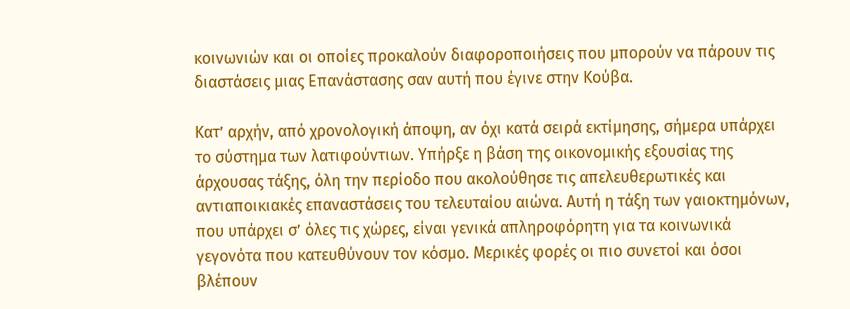κοινωνιών και οι οποίες προκαλούν διαφοροποιήσεις που μπορούν να πάρουν τις διαστάσεις μιας Επανάστασης σαν αυτή που έγινε στην Κούβα.

Κατ’ αρχήν, από χρονολογική άποψη, αν όχι κατά σειρά εκτίμησης, σήμερα υπάρχει το σύστημα των λατιφούντιων. Υπήρξε η βάση της οικονομικής εξουσίας της άρχουσας τάξης, όλη την περίοδο που ακολούθησε τις απελευθερωτικές και αντιαποικιακές επαναστάσεις του τελευταίου αιώνα. Αυτή η τάξη των γαιοκτημόνων, που υπάρχει σ’ όλες τις χώρες, είναι γενικά απληροφόρητη για τα κοινωνικά γεγονότα που κατευθύνουν τον κόσμο. Μερικές φορές οι πιο συνετοί και όσοι βλέπουν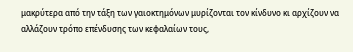μακρύτερα από την τάξη των γαιοκτημόνων μυρίζονται τον κίνδυνο κι αρχίζουν να αλλάζουν τρόπο επένδυσης των κεφαλαίων τους,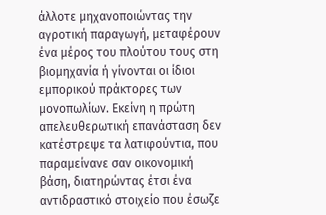άλλοτε μηχανοποιώντας την αγροτική παραγωγή, μεταφέρουν ένα μέρος του πλούτου τους στη βιομηχανία ή γίνονται οι ίδιοι εμπορικού πράκτορες των μονοπωλίων. Εκείνη η πρώτη απελευθερωτική επανάσταση δεν κατέστρεψε τα λατιφούντια, που παραμείνανε σαν οικονομική βάση, διατηρώντας έτσι ένα αντιδραστικό στοιχείο που έσωζε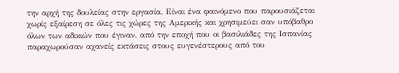την αρχή της δουλείας στην εργασία. Είναι ένα φαινόμενο που παρουσιάζεται χωρίς εξαίρεση σε όλες τις χώρες της Αμερικής και χρησιμεύει σαν υπόβαθρο όλων των αδικιών που έγιναν, από την εποχή που οι βασιλιάδες της Ισπανίας παραχωρούσαν αχανείς εκτάσεις στους ευγενέστερους από του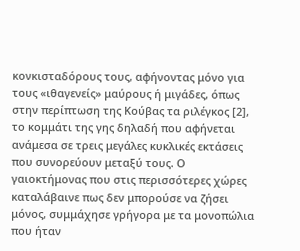κονκισταδόρους τους, αφήνοντας μόνο για τους «ιθαγενείς» μαύρους ή μιγάδες, όπως στην περίπτωση της Κούβας τα ριλέγκος [2], το κομμάτι της γης δηλαδή που αφήνεται ανάμεσα σε τρεις μεγάλες κυκλικές εκτάσεις που συνορεύουν μεταξύ τους. Ο γαιοκτήμονας που στις περισσότερες χώρες καταλάβαινε πως δεν μπορούσε να ζήσει μόνος, συμμάχησε γρήγορα με τα μονοπώλια που ήταν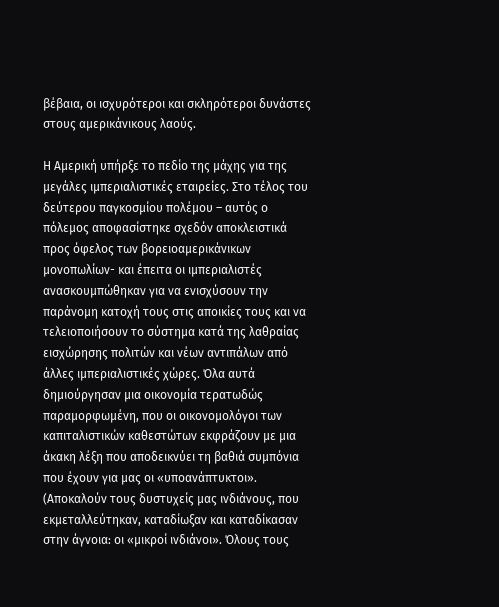βέβαια, οι ισχυρότεροι και σκληρότεροι δυνάστες στους αμερικάνικους λαούς.

Η Αμερική υπήρξε το πεδίο της μάχης για της μεγάλες ιμπεριαλιστικές εταιρείες. Στο τέλος του δεύτερου παγκοσμίου πολέμου – αυτός ο πόλεμος αποφασίστηκε σχεδόν αποκλειστικά προς όφελος των βορειοαμερικάνικων μονοπωλίων- και έπειτα οι ιμπεριαλιστές ανασκουμπώθηκαν για να ενισχύσουν την παράνομη κατοχή τους στις αποικίες τους και να τελειοποιήσουν το σύστημα κατά της λαθραίας εισχώρησης πολιτών και νέων αντιπάλων από άλλες ιμπεριαλιστικές χώρες. Όλα αυτά δημιούργησαν μια οικονομία τερατωδώς παραμορφωμένη, που οι οικονομολόγοι των καπιταλιστικών καθεστώτων εκφράζουν με μια άκακη λέξη που αποδεικνύει τη βαθιά συμπόνια που έχουν για μας οι «υποανάπτυκτοι». (Αποκαλούν τους δυστυχείς μας ινδιάνους, που εκμεταλλεύτηκαν, καταδίωξαν και καταδίκασαν στην άγνοια: οι «μικροί ινδιάνοι». Όλους τους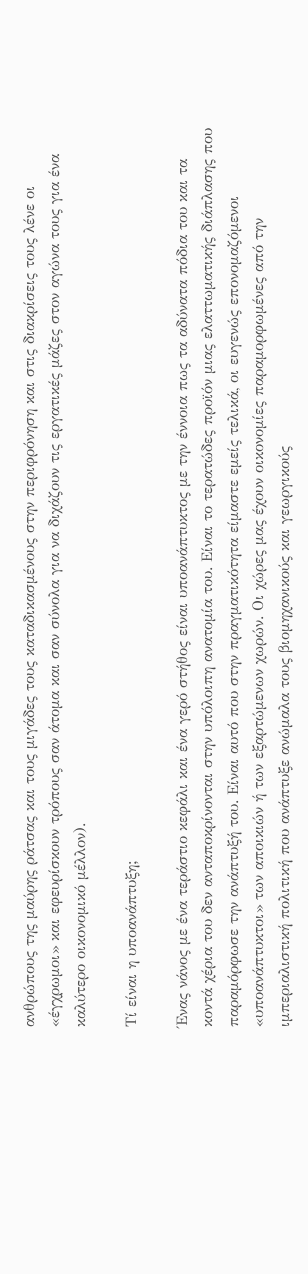ανθρώπους της μαύρης ράτσας και τους μιγάδες τους καταδικασμένους στην περιφρόνηση και στις διακρίσεις τους λένε οι «έγχρωμοι» και εφευρίσκουν τρόπους σαν άτομα και σαν σύνολα για να διχάζουν τις εργατικές μάζες στον αγώνα τους για ένα καλύτερο οικονομικό μέλλον).

Τί είναι η υποανάπτυξη;

Ένας νάνος με ένα τεράστιο κεφάλι και ένα γερό στήθος είναι υποανάπτυκτος με την έννοια πως τα αδύνατα πόδια του και τα κοντά χέρια του δεν ανταποκρίνονται στην υπόλοιπη ανατομία του. Είναι το τερατώδες προϊόν μιας ελαττωματικής διάπλασης που παραμόρφωσε την ανάπτυξή του. Είναι αυτό που στην πραγματικότητα είμαστε εμείς τελικά, οι ευγενώς επονομαζόμενοι «υποανάπτυκτοι» των αποικιών ή των εξαρτώμενων χωρών. Οι χώρες μας έχουν οικονομίες παραμορφωμένες από την ιμπεριαλιστική πολιτική που ανάπτυξε ανώμαλα τους βιομηχανικούς και γεωργικούς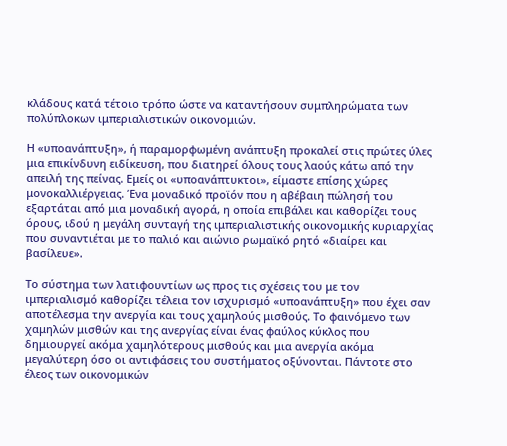κλάδους κατά τέτοιο τρόπο ώστε να καταντήσουν συμπληρώματα των πολύπλοκων ιμπεριαλιστικών οικονομιών.

Η «υποανάπτυξη», ή παραμορφωμένη ανάπτυξη προκαλεί στις πρώτες ύλες μια επικίνδυνη ειδίκευση, που διατηρεί όλους τους λαούς κάτω από την απειλή της πείνας. Εμείς οι «υποανάπτυκτοι», είμαστε επίσης χώρες μονοκαλλιέργειας. Ένα μοναδικό προϊόν που η αβέβαιη πώλησή του εξαρτάται από μια μοναδική αγορά, η οποία επιβάλει και καθορίζει τους όρους, ιδού η μεγάλη συνταγή της ιμπεριαλιστικής οικονομικής κυριαρχίας που συναντιέται με το παλιό και αιώνιο ρωμαϊκό ρητό «διαίρει και βασίλευε».

Το σύστημα των λατιφουντίων ως προς τις σχέσεις του με τον ιμπεριαλισμό καθορίζει τέλεια τον ισχυρισμό «υποανάπτυξη» που έχει σαν αποτέλεσμα την ανεργία και τους χαμηλούς μισθούς. Το φαινόμενο των χαμηλών μισθών και της ανεργίας είναι ένας φαύλος κύκλος που δημιουργεί ακόμα χαμηλότερους μισθούς και μια ανεργία ακόμα μεγαλύτερη όσο οι αντιφάσεις του συστήματος οξύνονται. Πάντοτε στο έλεος των οικονομικών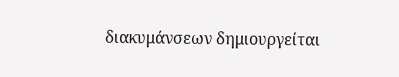διακυμάνσεων δημιουργείται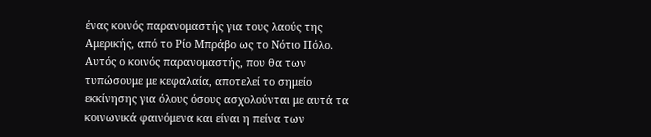ένας κοινός παρανομαστής για τους λαούς της Αμερικής, από το Ρίο Μπράβο ως το Νότιο Πόλο. Αυτός ο κοινός παρανομαστής, που θα των τυπώσουμε με κεφαλαία, αποτελεί το σημείο εκκίνησης για όλους όσους ασχολούνται με αυτά τα κοινωνικά φαινόμενα και είναι η πείνα των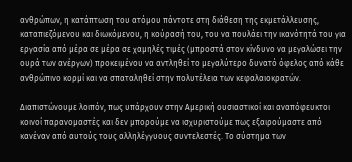ανθρώπων, η κατάπτωση του ατόμου πάντοτε στη διάθεση της εκμετάλλευσης, καταπιεζόμενου και διωκόμενου, η κούρασή του, του να πουλάει την ικανότητά του για εργασία από μέρα σε μέρα σε χαμηλές τιμές (μπροστά στον κίνδυνο να μεγαλώσει την ουρά των ανέργων) προκειμένου να αντληθεί το μεγαλύτερο δυνατό όφελος από κάθε ανθρώπινο κορμί και να σπαταληθεί στην πολυτέλεια των κεφαλαιοκρατών.

Διαπιστώνουμε λοιπόν, πως υπάρχουν στην Αμερική ουσιαστικοί και αναπόφευκτοι κοινοί παρανομαστές και δεν μπορούμε να ισχυριστούμε πως εξαιρούμαστε από κανέναν από αυτούς τους αλληλέγγυους συντελεστές. Το σύστημα των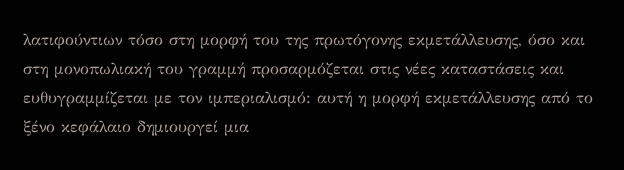λατιφούντιων τόσο στη μορφή του της πρωτόγονης εκμετάλλευσης, όσο και στη μονοπωλιακή του γραμμή προσαρμόζεται στις νέες καταστάσεις και ευθυγραμμίζεται με τον ιμπεριαλισμό: αυτή η μορφή εκμετάλλευσης από το ξένο κεφάλαιο δημιουργεί μια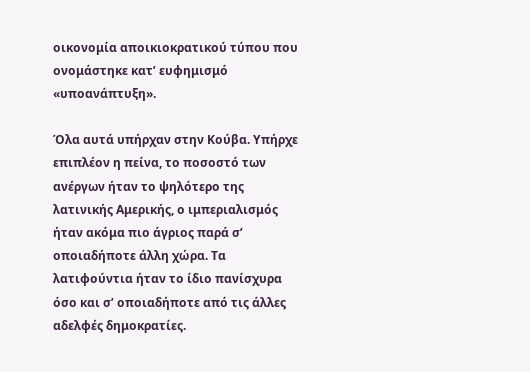οικονομία αποικιοκρατικού τύπου που ονομάστηκε κατ’ ευφημισμό «υποανάπτυξη».

Όλα αυτά υπήρχαν στην Κούβα. Υπήρχε επιπλέον η πείνα, το ποσοστό των ανέργων ήταν το ψηλότερο της λατινικής Αμερικής, ο ιμπεριαλισμός ήταν ακόμα πιο άγριος παρά σ’ οποιαδήποτε άλλη χώρα. Τα λατιφούντια ήταν το ίδιο πανίσχυρα όσο και σ’ οποιαδήποτε από τις άλλες αδελφές δημοκρατίες.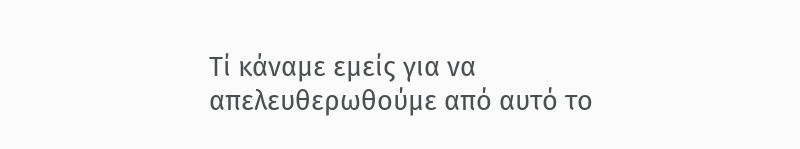Τί κάναμε εμείς για να απελευθερωθούμε από αυτό το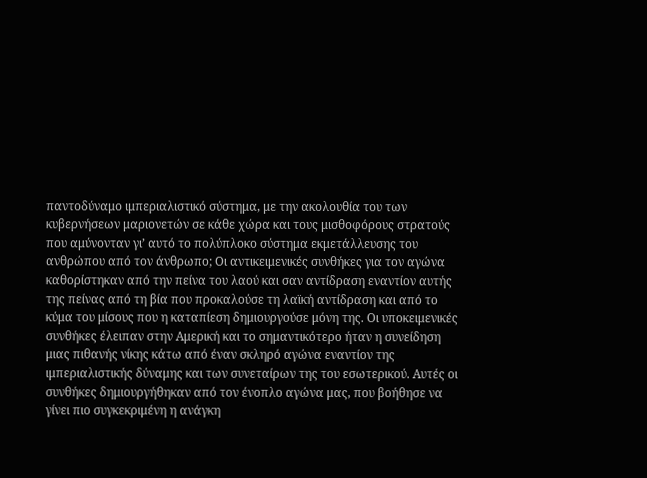παντοδύναμο ιμπεριαλιστικό σύστημα, με την ακολουθία του των κυβερνήσεων μαριονετών σε κάθε χώρα και τους μισθοφόρους στρατούς που αμύνονταν γι’ αυτό το πολύπλοκο σύστημα εκμετάλλευσης του ανθρώπου από τον άνθρωπο; Οι αντικειμενικές συνθήκες για τον αγώνα καθορίστηκαν από την πείνα του λαού και σαν αντίδραση εναντίον αυτής της πείνας από τη βία που προκαλούσε τη λαϊκή αντίδραση και από το κύμα του μίσους που η καταπίεση δημιουργούσε μόνη της. Οι υποκειμενικές συνθήκες έλειπαν στην Αμερική και το σημαντικότερο ήταν η συνείδηση μιας πιθανής νίκης κάτω από έναν σκληρό αγώνα εναντίον της ιμπεριαλιστικής δύναμης και των συνεταίρων της του εσωτερικού. Αυτές οι συνθήκες δημιουργήθηκαν από τον ένοπλο αγώνα μας, που βοήθησε να γίνει πιο συγκεκριμένη η ανάγκη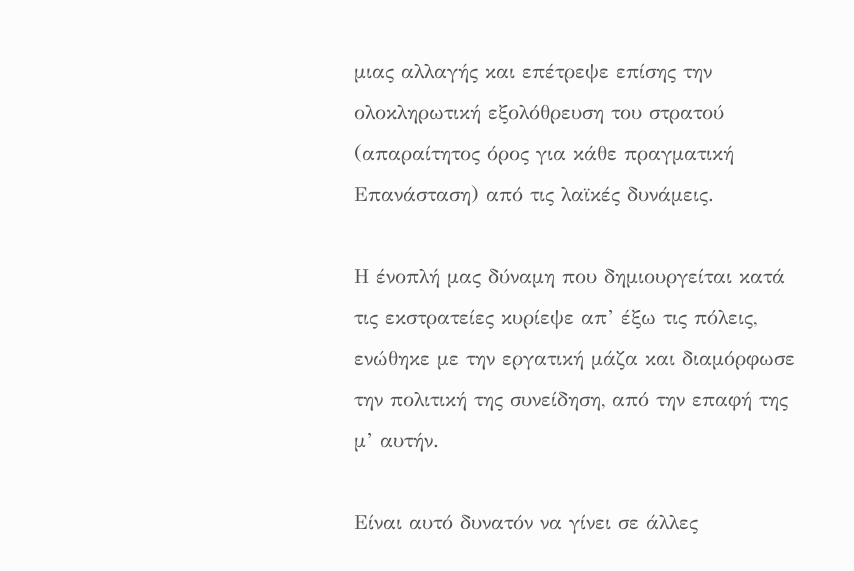μιας αλλαγής και επέτρεψε επίσης την ολοκληρωτική εξολόθρευση του στρατού (απαραίτητος όρος για κάθε πραγματική Επανάσταση) από τις λαϊκές δυνάμεις.

Η ένοπλή μας δύναμη που δημιουργείται κατά τις εκστρατείες κυρίεψε απ’ έξω τις πόλεις, ενώθηκε με την εργατική μάζα και διαμόρφωσε την πολιτική της συνείδηση, από την επαφή της μ’ αυτήν.

Είναι αυτό δυνατόν να γίνει σε άλλες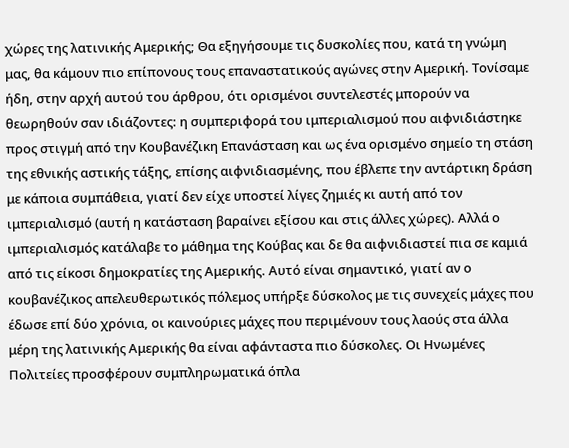χώρες της λατινικής Αμερικής; Θα εξηγήσουμε τις δυσκολίες που, κατά τη γνώμη μας, θα κάμουν πιο επίπονους τους επαναστατικούς αγώνες στην Αμερική. Τονίσαμε ήδη, στην αρχή αυτού του άρθρου, ότι ορισμένοι συντελεστές μπορούν να θεωρηθούν σαν ιδιάζοντες: η συμπεριφορά του ιμπεριαλισμού που αιφνιδιάστηκε προς στιγμή από την Κουβανέζικη Επανάσταση και ως ένα ορισμένο σημείο τη στάση της εθνικής αστικής τάξης, επίσης αιφνιδιασμένης, που έβλεπε την αντάρτικη δράση με κάποια συμπάθεια, γιατί δεν είχε υποστεί λίγες ζημιές κι αυτή από τον ιμπεριαλισμό (αυτή η κατάσταση βαραίνει εξίσου και στις άλλες χώρες). Αλλά ο ιμπεριαλισμός κατάλαβε το μάθημα της Κούβας και δε θα αιφνιδιαστεί πια σε καμιά από τις είκοσι δημοκρατίες της Αμερικής. Αυτό είναι σημαντικό, γιατί αν ο κουβανέζικος απελευθερωτικός πόλεμος υπήρξε δύσκολος με τις συνεχείς μάχες που έδωσε επί δύο χρόνια, οι καινούριες μάχες που περιμένουν τους λαούς στα άλλα μέρη της λατινικής Αμερικής θα είναι αφάνταστα πιο δύσκολες. Οι Ηνωμένες Πολιτείες προσφέρουν συμπληρωματικά όπλα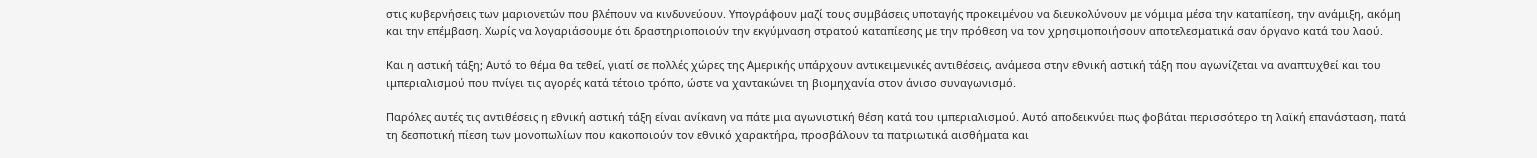στις κυβερνήσεις των μαριονετών που βλέπουν να κινδυνεύουν. Υπογράφουν μαζί τους συμβάσεις υποταγής προκειμένου να διευκολύνουν με νόμιμα μέσα την καταπίεση, την ανάμιξη, ακόμη και την επέμβαση. Χωρίς να λογαριάσουμε ότι δραστηριοποιούν την εκγύμναση στρατού καταπίεσης με την πρόθεση να τον χρησιμοποιήσουν αποτελεσματικά σαν όργανο κατά του λαού.

Και η αστική τάξη; Αυτό το θέμα θα τεθεί, γιατί σε πολλές χώρες της Αμερικής υπάρχουν αντικειμενικές αντιθέσεις, ανάμεσα στην εθνική αστική τάξη που αγωνίζεται να αναπτυχθεί και του ιμπεριαλισμού που πνίγει τις αγορές κατά τέτοιο τρόπο, ώστε να χαντακώνει τη βιομηχανία στον άνισο συναγωνισμό.

Παρόλες αυτές τις αντιθέσεις η εθνική αστική τάξη είναι ανίκανη να πάτε μια αγωνιστική θέση κατά του ιμπεριαλισμού. Αυτό αποδεικνύει πως φοβάται περισσότερο τη λαϊκή επανάσταση, πατά τη δεσποτική πίεση των μονοπωλίων που κακοποιούν τον εθνικό χαρακτήρα, προσβάλουν τα πατριωτικά αισθήματα και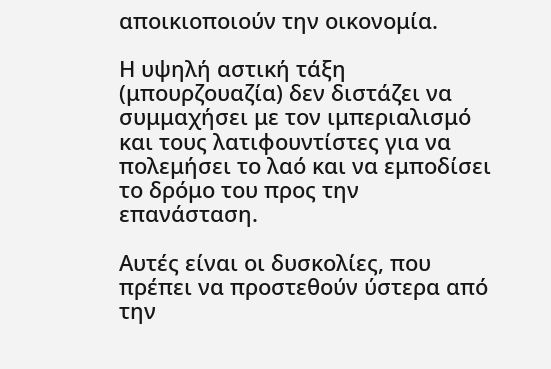αποικιοποιούν την οικονομία.

Η υψηλή αστική τάξη (μπουρζουαζία) δεν διστάζει να συμμαχήσει με τον ιμπεριαλισμό και τους λατιφουντίστες για να πολεμήσει το λαό και να εμποδίσει το δρόμο του προς την επανάσταση.

Αυτές είναι οι δυσκολίες, που πρέπει να προστεθούν ύστερα από την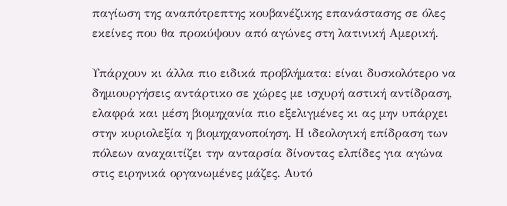παγίωση της αναπότρεπτης κουβανέζικης επανάστασης σε όλες εκείνες που θα προκύψουν από αγώνες στη λατινική Αμερική.

Υπάρχουν κι άλλα πιο ειδικά προβλήματα: είναι δυσκολότερο να δημιουργήσεις αντάρτικο σε χώρες με ισχυρή αστική αντίδραση, ελαφρά και μέση βιομηχανία πιο εξελιγμένες κι ας μην υπάρχει στην κυριολεξία η βιομηχανοποίηση. Η ιδεολογική επίδραση των πόλεων αναχαιτίζει την ανταρσία δίνοντας ελπίδες για αγώνα στις ειρηνικά οργανωμένες μάζες. Αυτό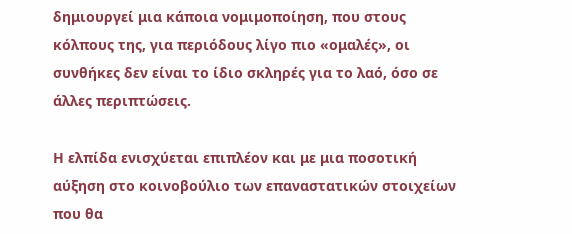δημιουργεί μια κάποια νομιμοποίηση, που στους κόλπους της, για περιόδους λίγο πιο «ομαλές», οι συνθήκες δεν είναι το ίδιο σκληρές για το λαό, όσο σε άλλες περιπτώσεις.

Η ελπίδα ενισχύεται επιπλέον και με μια ποσοτική αύξηση στο κοινοβούλιο των επαναστατικών στοιχείων που θα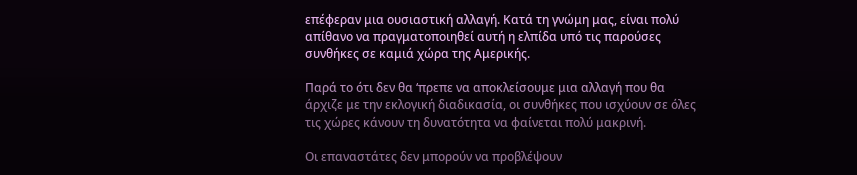επέφεραν μια ουσιαστική αλλαγή. Κατά τη γνώμη μας, είναι πολύ απίθανο να πραγματοποιηθεί αυτή η ελπίδα υπό τις παρούσες συνθήκες σε καμιά χώρα της Αμερικής.

Παρά το ότι δεν θα ‘πρεπε να αποκλείσουμε μια αλλαγή που θα άρχιζε με την εκλογική διαδικασία, οι συνθήκες που ισχύουν σε όλες τις χώρες κάνουν τη δυνατότητα να φαίνεται πολύ μακρινή.

Οι επαναστάτες δεν μπορούν να προβλέψουν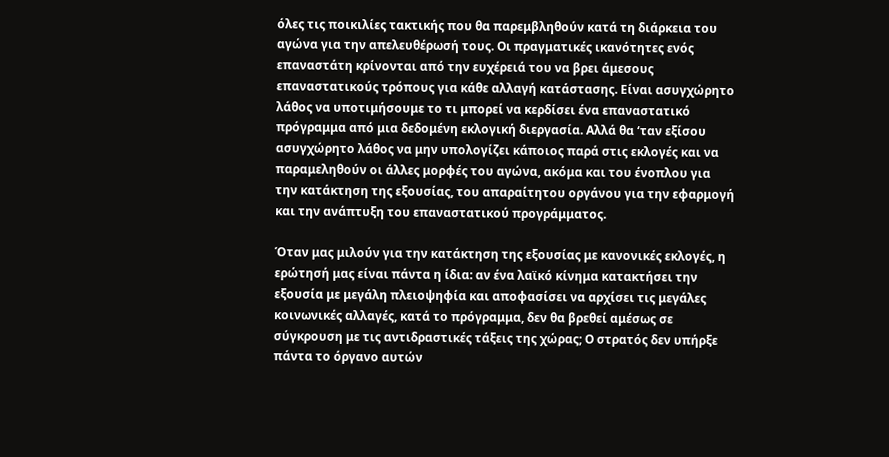όλες τις ποικιλίες τακτικής που θα παρεμβληθούν κατά τη διάρκεια του αγώνα για την απελευθέρωσή τους. Οι πραγματικές ικανότητες ενός επαναστάτη κρίνονται από την ευχέρειά του να βρει άμεσους επαναστατικούς τρόπους για κάθε αλλαγή κατάστασης. Είναι ασυγχώρητο λάθος να υποτιμήσουμε το τι μπορεί να κερδίσει ένα επαναστατικό πρόγραμμα από μια δεδομένη εκλογική διεργασία. Αλλά θα ‘ταν εξίσου ασυγχώρητο λάθος να μην υπολογίζει κάποιος παρά στις εκλογές και να παραμεληθούν οι άλλες μορφές του αγώνα, ακόμα και του ένοπλου για την κατάκτηση της εξουσίας, του απαραίτητου οργάνου για την εφαρμογή και την ανάπτυξη του επαναστατικού προγράμματος.

Όταν μας μιλούν για την κατάκτηση της εξουσίας με κανονικές εκλογές, η ερώτησή μας είναι πάντα η ίδια: αν ένα λαϊκό κίνημα κατακτήσει την εξουσία με μεγάλη πλειοψηφία και αποφασίσει να αρχίσει τις μεγάλες κοινωνικές αλλαγές, κατά το πρόγραμμα, δεν θα βρεθεί αμέσως σε σύγκρουση με τις αντιδραστικές τάξεις της χώρας; Ο στρατός δεν υπήρξε πάντα το όργανο αυτών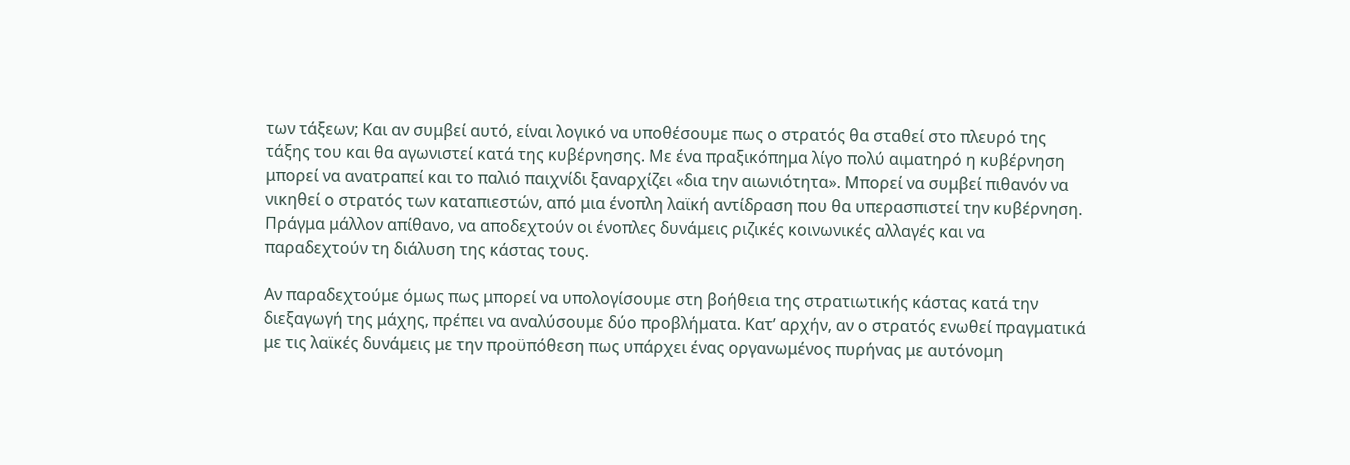των τάξεων; Και αν συμβεί αυτό, είναι λογικό να υποθέσουμε πως ο στρατός θα σταθεί στο πλευρό της τάξης του και θα αγωνιστεί κατά της κυβέρνησης. Με ένα πραξικόπημα λίγο πολύ αιματηρό η κυβέρνηση μπορεί να ανατραπεί και το παλιό παιχνίδι ξαναρχίζει «δια την αιωνιότητα». Μπορεί να συμβεί πιθανόν να νικηθεί ο στρατός των καταπιεστών, από μια ένοπλη λαϊκή αντίδραση που θα υπερασπιστεί την κυβέρνηση. Πράγμα μάλλον απίθανο, να αποδεχτούν οι ένοπλες δυνάμεις ριζικές κοινωνικές αλλαγές και να παραδεχτούν τη διάλυση της κάστας τους.

Αν παραδεχτούμε όμως πως μπορεί να υπολογίσουμε στη βοήθεια της στρατιωτικής κάστας κατά την διεξαγωγή της μάχης, πρέπει να αναλύσουμε δύο προβλήματα. Κατ’ αρχήν, αν ο στρατός ενωθεί πραγματικά με τις λαϊκές δυνάμεις με την προϋπόθεση πως υπάρχει ένας οργανωμένος πυρήνας με αυτόνομη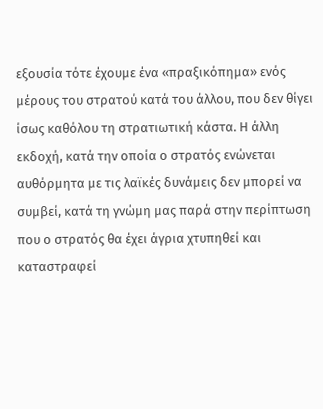εξουσία τότε έχουμε ένα «πραξικόπημα» ενός μέρους του στρατού κατά του άλλου, που δεν θίγει ίσως καθόλου τη στρατιωτική κάστα. Η άλλη εκδοχή, κατά την οποία ο στρατός ενώνεται αυθόρμητα με τις λαϊκές δυνάμεις δεν μπορεί να συμβεί, κατά τη γνώμη μας παρά στην περίπτωση που ο στρατός θα έχει άγρια χτυπηθεί και καταστραφεί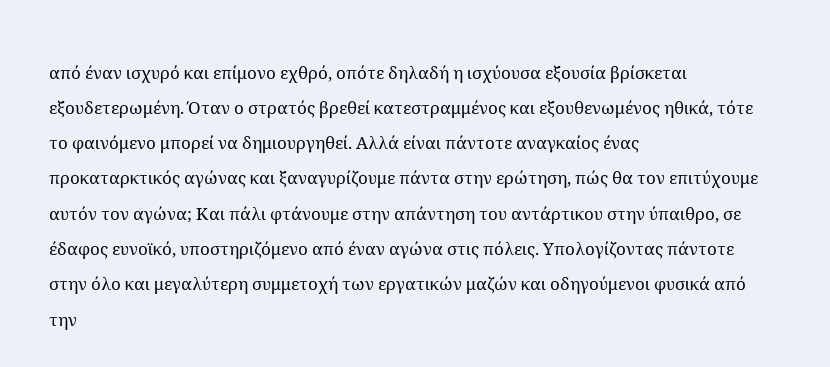από έναν ισχυρό και επίμονο εχθρό, οπότε δηλαδή η ισχύουσα εξουσία βρίσκεται εξουδετερωμένη. Όταν ο στρατός βρεθεί κατεστραμμένος και εξουθενωμένος ηθικά, τότε το φαινόμενο μπορεί να δημιουργηθεί. Αλλά είναι πάντοτε αναγκαίος ένας προκαταρκτικός αγώνας και ξαναγυρίζουμε πάντα στην ερώτηση, πώς θα τον επιτύχουμε αυτόν τον αγώνα; Και πάλι φτάνουμε στην απάντηση του αντάρτικου στην ύπαιθρο, σε έδαφος ευνοϊκό, υποστηριζόμενο από έναν αγώνα στις πόλεις. Υπολογίζοντας πάντοτε στην όλο και μεγαλύτερη συμμετοχή των εργατικών μαζών και οδηγούμενοι φυσικά από την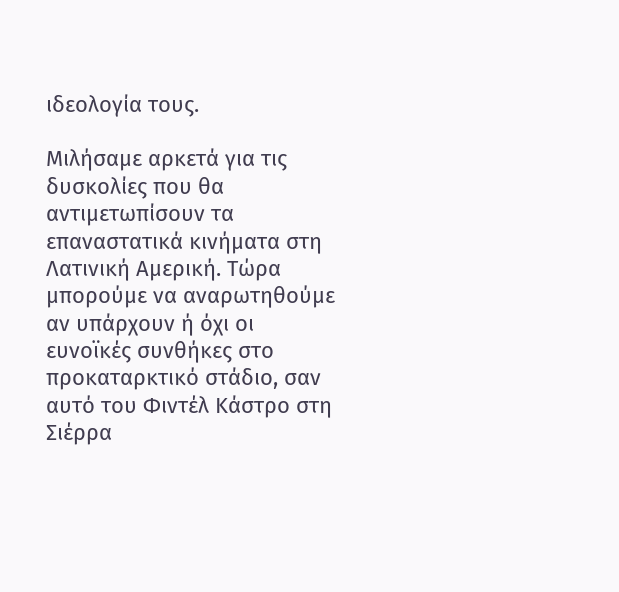ιδεολογία τους.

Μιλήσαμε αρκετά για τις δυσκολίες που θα αντιμετωπίσουν τα επαναστατικά κινήματα στη Λατινική Αμερική. Τώρα μπορούμε να αναρωτηθούμε αν υπάρχουν ή όχι οι ευνοϊκές συνθήκες στο προκαταρκτικό στάδιο, σαν αυτό του Φιντέλ Κάστρο στη Σιέρρα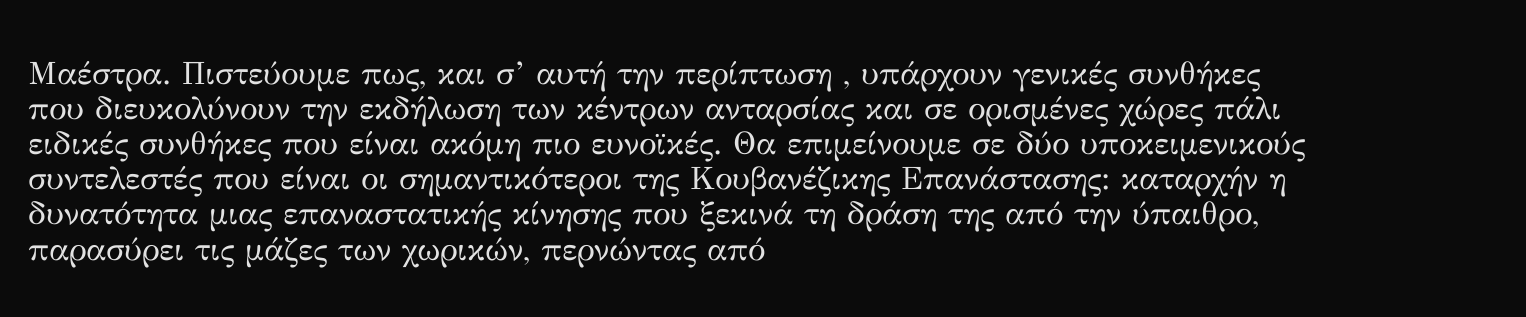Μαέστρα. Πιστεύουμε πως, και σ’ αυτή την περίπτωση , υπάρχουν γενικές συνθήκες που διευκολύνουν την εκδήλωση των κέντρων ανταρσίας και σε ορισμένες χώρες πάλι ειδικές συνθήκες που είναι ακόμη πιο ευνοϊκές. Θα επιμείνουμε σε δύο υποκειμενικούς συντελεστές που είναι οι σημαντικότεροι της Κουβανέζικης Επανάστασης: καταρχήν η δυνατότητα μιας επαναστατικής κίνησης που ξεκινά τη δράση της από την ύπαιθρο, παρασύρει τις μάζες των χωρικών, περνώντας από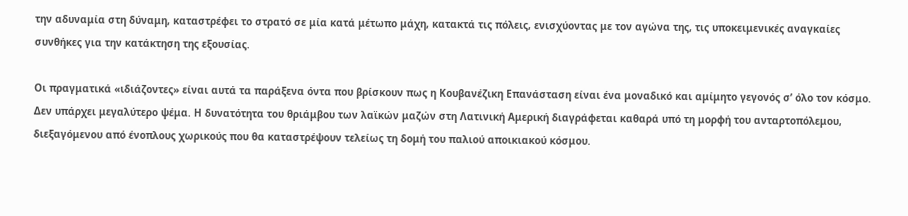την αδυναμία στη δύναμη, καταστρέφει το στρατό σε μία κατά μέτωπο μάχη, κατακτά τις πόλεις, ενισχύοντας με τον αγώνα της, τις υποκειμενικές αναγκαίες συνθήκες για την κατάκτηση της εξουσίας.

Οι πραγματικά «ιδιάζοντες» είναι αυτά τα παράξενα όντα που βρίσκουν πως η Κουβανέζικη Επανάσταση είναι ένα μοναδικό και αμίμητο γεγονός σ’ όλο τον κόσμο. Δεν υπάρχει μεγαλύτερο ψέμα. Η δυνατότητα του θριάμβου των λαϊκών μαζών στη Λατινική Αμερική διαγράφεται καθαρά υπό τη μορφή του ανταρτοπόλεμου, διεξαγόμενου από ένοπλους χωρικούς που θα καταστρέψουν τελείως τη δομή του παλιού αποικιακού κόσμου.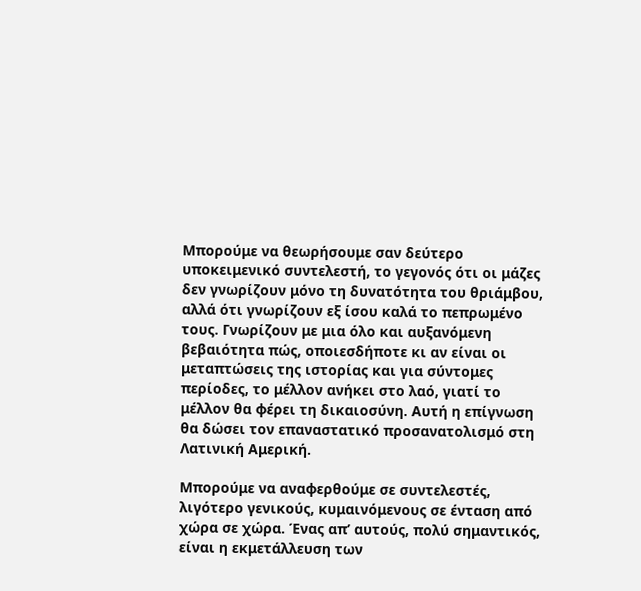Μπορούμε να θεωρήσουμε σαν δεύτερο υποκειμενικό συντελεστή, το γεγονός ότι οι μάζες δεν γνωρίζουν μόνο τη δυνατότητα του θριάμβου, αλλά ότι γνωρίζουν εξ ίσου καλά το πεπρωμένο τους. Γνωρίζουν με μια όλο και αυξανόμενη βεβαιότητα πώς, οποιεσδήποτε κι αν είναι οι μεταπτώσεις της ιστορίας και για σύντομες περίοδες, το μέλλον ανήκει στο λαό, γιατί το μέλλον θα φέρει τη δικαιοσύνη. Αυτή η επίγνωση θα δώσει τον επαναστατικό προσανατολισμό στη Λατινική Αμερική.

Μπορούμε να αναφερθούμε σε συντελεστές, λιγότερο γενικούς, κυμαινόμενους σε ένταση από χώρα σε χώρα. Ένας απ’ αυτούς, πολύ σημαντικός, είναι η εκμετάλλευση των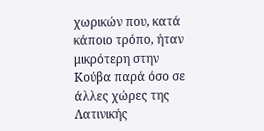χωρικών που, κατά κάποιο τρόπο, ήταν μικρότερη στην Κούβα παρά όσο σε άλλες χώρες της Λατινικής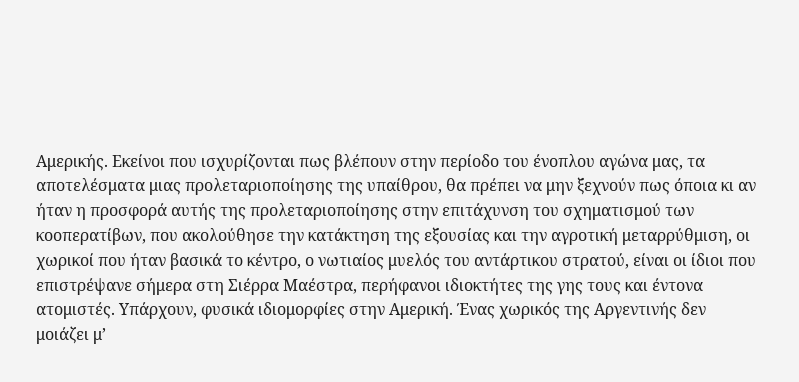Αμερικής. Εκείνοι που ισχυρίζονται πως βλέπουν στην περίοδο του ένοπλου αγώνα μας, τα αποτελέσματα μιας προλεταριοποίησης της υπαίθρου, θα πρέπει να μην ξεχνούν πως όποια κι αν ήταν η προσφορά αυτής της προλεταριοποίησης στην επιτάχυνση του σχηματισμού των κοοπερατίβων, που ακολούθησε την κατάκτηση της εξουσίας και την αγροτική μεταρρύθμιση, οι χωρικοί που ήταν βασικά το κέντρο, ο νωτιαίος μυελός του αντάρτικου στρατού, είναι οι ίδιοι που επιστρέψανε σήμερα στη Σιέρρα Μαέστρα, περήφανοι ιδιοκτήτες της γης τους και έντονα ατομιστές. Υπάρχουν, φυσικά ιδιομορφίες στην Αμερική. Ένας χωρικός της Αργεντινής δεν μοιάζει μ’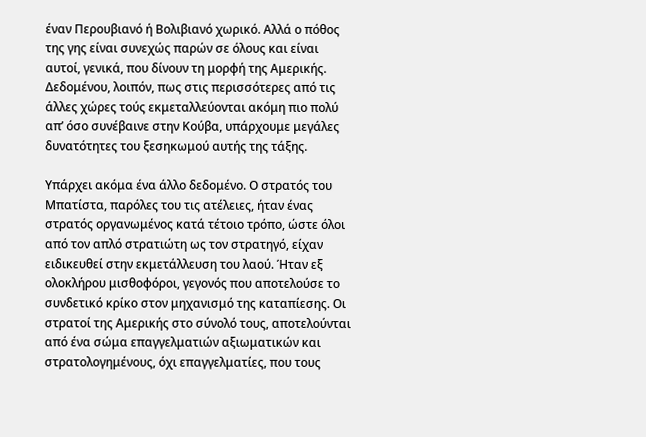έναν Περουβιανό ή Βολιβιανό χωρικό. Αλλά ο πόθος της γης είναι συνεχώς παρών σε όλους και είναι αυτοί, γενικά, που δίνουν τη μορφή της Αμερικής. Δεδομένου, λοιπόν, πως στις περισσότερες από τις άλλες χώρες τούς εκμεταλλεύονται ακόμη πιο πολύ απ’ όσο συνέβαινε στην Κούβα, υπάρχουμε μεγάλες δυνατότητες του ξεσηκωμού αυτής της τάξης.

Υπάρχει ακόμα ένα άλλο δεδομένο. Ο στρατός του Μπατίστα, παρόλες του τις ατέλειες, ήταν ένας στρατός οργανωμένος κατά τέτοιο τρόπο, ώστε όλοι από τον απλό στρατιώτη ως τον στρατηγό, είχαν ειδικευθεί στην εκμετάλλευση του λαού. Ήταν εξ ολοκλήρου μισθοφόροι, γεγονός που αποτελούσε το συνδετικό κρίκο στον μηχανισμό της καταπίεσης. Οι στρατοί της Αμερικής στο σύνολό τους, αποτελούνται από ένα σώμα επαγγελματιών αξιωματικών και στρατολογημένους, όχι επαγγελματίες, που τους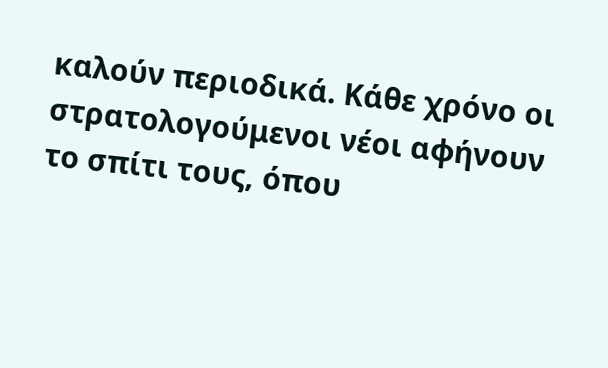καλούν περιοδικά. Κάθε χρόνο οι στρατολογούμενοι νέοι αφήνουν το σπίτι τους, όπου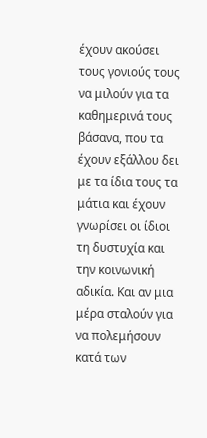έχουν ακούσει τους γονιούς τους να μιλούν για τα καθημερινά τους βάσανα, που τα έχουν εξάλλου δει με τα ίδια τους τα μάτια και έχουν γνωρίσει οι ίδιοι τη δυστυχία και την κοινωνική αδικία. Και αν μια μέρα σταλούν για να πολεμήσουν κατά των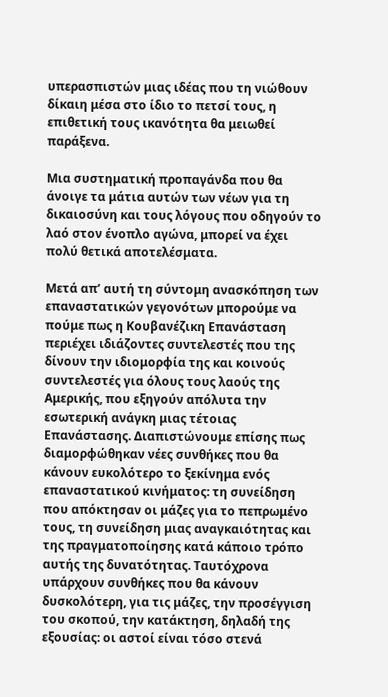υπερασπιστών μιας ιδέας που τη νιώθουν δίκαιη μέσα στο ίδιο το πετσί τους, η επιθετική τους ικανότητα θα μειωθεί παράξενα.

Μια συστηματική προπαγάνδα που θα άνοιγε τα μάτια αυτών των νέων για τη δικαιοσύνη και τους λόγους που οδηγούν το λαό στον ένοπλο αγώνα, μπορεί να έχει πολύ θετικά αποτελέσματα.

Μετά απ’ αυτή τη σύντομη ανασκόπηση των επαναστατικών γεγονότων μπορούμε να πούμε πως η Κουβανέζικη Επανάσταση περιέχει ιδιάζοντες συντελεστές που της δίνουν την ιδιομορφία της και κοινούς συντελεστές για όλους τους λαούς της Αμερικής, που εξηγούν απόλυτα την εσωτερική ανάγκη μιας τέτοιας Επανάστασης. Διαπιστώνουμε επίσης πως διαμορφώθηκαν νέες συνθήκες που θα κάνουν ευκολότερο το ξεκίνημα ενός επαναστατικού κινήματος: τη συνείδηση που απόκτησαν οι μάζες για το πεπρωμένο τους, τη συνείδηση μιας αναγκαιότητας και της πραγματοποίησης κατά κάποιο τρόπο αυτής της δυνατότητας. Ταυτόχρονα υπάρχουν συνθήκες που θα κάνουν δυσκολότερη, για τις μάζες, την προσέγγιση του σκοπού, την κατάκτηση, δηλαδή της εξουσίας: οι αστοί είναι τόσο στενά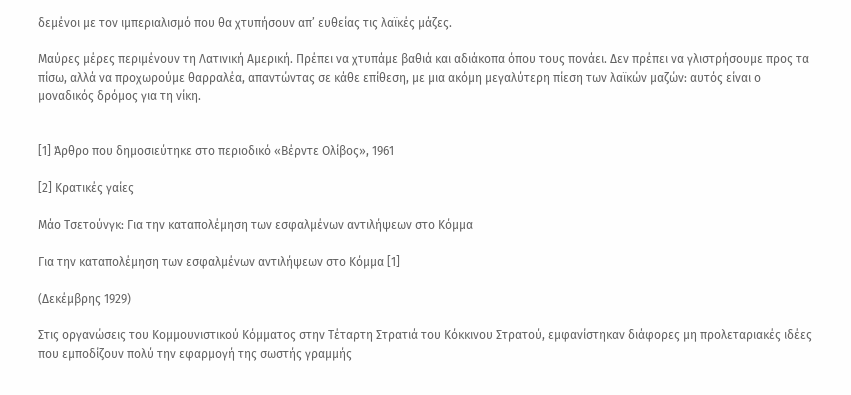δεμένοι με τον ιμπεριαλισμό που θα χτυπήσουν απ’ ευθείας τις λαϊκές μάζες.

Μαύρες μέρες περιμένουν τη Λατινική Αμερική. Πρέπει να χτυπάμε βαθιά και αδιάκοπα όπου τους πονάει. Δεν πρέπει να γλιστρήσουμε προς τα πίσω, αλλά να προχωρούμε θαρραλέα, απαντώντας σε κάθε επίθεση, με μια ακόμη μεγαλύτερη πίεση των λαϊκών μαζών: αυτός είναι ο μοναδικός δρόμος για τη νίκη.


[1] Άρθρο που δημοσιεύτηκε στο περιοδικό «Βέρντε Ολίβος», 1961

[2] Κρατικές γαίες

Μάο Τσετούνγκ: Για την καταπολέμηση των εσφαλμένων αντιλήψεων στο Κόμμα

Για την καταπολέμηση των εσφαλμένων αντιλήψεων στο Κόμμα [1]

(Δεκέμβρης 1929)

Στις οργανώσεις του Κομμουνιστικού Κόμματος στην Τέταρτη Στρατιά του Κόκκινου Στρατού, εμφανίστηκαν διάφορες μη προλεταριακές ιδέες που εμποδίζουν πολύ την εφαρμογή της σωστής γραμμής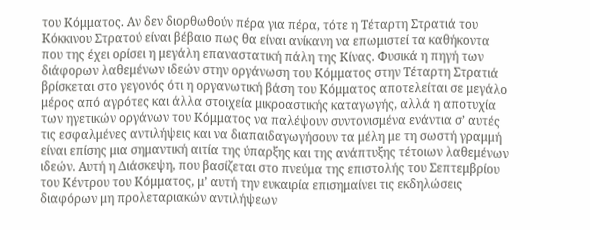του Κόμματος. Αν δεν διορθωθούν πέρα για πέρα, τότε η Τέταρτη Στρατιά του Κόκκινου Στρατού είναι βέβαιο πως θα είναι ανίκανη να επωμιστεί τα καθήκοντα που της έχει ορίσει η μεγάλη επαναστατική πάλη της Κίνας. Φυσικά η πηγή των διάφορων λαθεμένων ιδεών στην οργάνωση του Κόμματος στην Τέταρτη Στρατιά βρίσκεται στο γεγονός ότι η οργανωτική βάση του Κόμματος αποτελείται σε μεγάλο μέρος από αγρότες και άλλα στοιχεία μικροαστικής καταγωγής, αλλά η αποτυχία των ηγετικών οργάνων του Κόμματος να παλέψουν συντονισμένα ενάντια σ’ αυτές τις εσφαλμένες αντιλήψεις και να διαπαιδαγωγήσουν τα μέλη με τη σωστή γραμμή είναι επίσης μια σημαντική αιτία της ύπαρξης και της ανάπτυξης τέτοιων λαθεμένων ιδεών. Αυτή η Διάσκεψη, που βασίζεται στο πνεύμα της επιστολής του Σεπτεμβρίου του Κέντρου του Κόμματος, μ’ αυτή την ευκαιρία επισημαίνει τις εκδηλώσεις διαφόρων μη προλεταριακών αντιλήψεων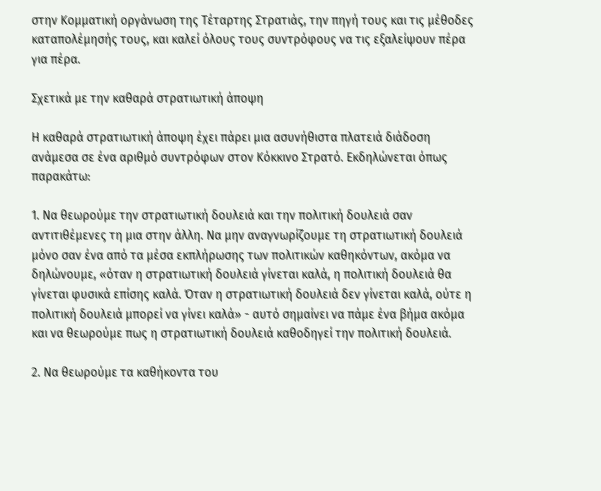στην Κομματική οργάνωση της Τέταρτης Στρατιάς, την πηγή τους και τις μέθοδες καταπολέμησής τους, και καλεί όλους τους συντρόφους να τις εξαλείψουν πέρα για πέρα.

Σχετικά με την καθαρά στρατιωτική άποψη

Η καθαρά στρατιωτική άποψη έχει πάρει μια ασυνήθιστα πλατειά διάδοση ανάμεσα σε ένα αριθμό συντρόφων στον Κόκκινο Στρατό. Εκδηλώνεται όπως παρακάτω:

1. Να θεωρούμε την στρατιωτική δουλειά και την πολιτική δουλειά σαν αντιτιθέμενες τη μια στην άλλη. Να μην αναγνωρίζουμε τη στρατιωτική δουλειά μόνο σαν ένα από τα μέσα εκπλήρωσης των πολιτικών καθηκόντων, ακόμα να δηλώνουμε, «όταν η στρατιωτική δουλειά γίνεται καλά, η πολιτική δουλειά θα γίνεται φυσικά επίσης καλά. Όταν η στρατιωτική δουλειά δεν γίνεται καλά, ούτε η πολιτική δουλειά μπορεί να γίνει καλά» - αυτό σημαίνει να πάμε ένα βήμα ακόμα και να θεωρούμε πως η στρατιωτική δουλειά καθοδηγεί την πολιτική δουλειά.

2. Να θεωρούμε τα καθήκοντα του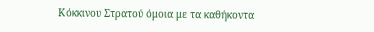Κόκκινου Στρατού όμοια με τα καθήκοντα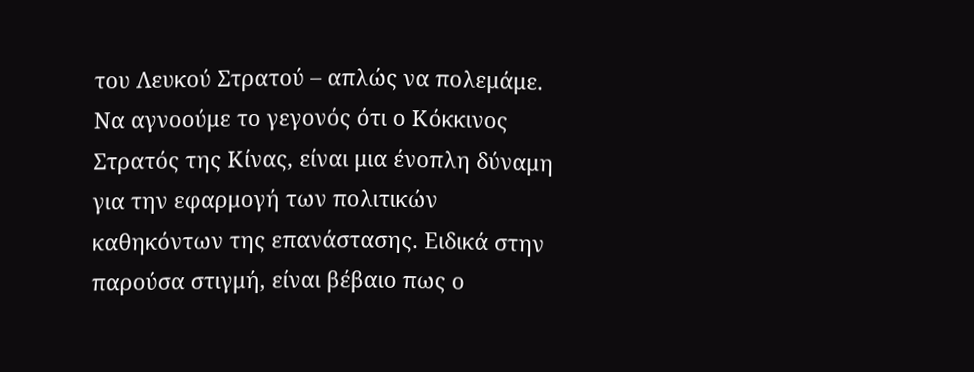του Λευκού Στρατού – απλώς να πολεμάμε. Να αγνοούμε το γεγονός ότι ο Κόκκινος Στρατός της Κίνας, είναι μια ένοπλη δύναμη για την εφαρμογή των πολιτικών καθηκόντων της επανάστασης. Ειδικά στην παρούσα στιγμή, είναι βέβαιο πως ο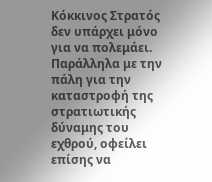Κόκκινος Στρατός δεν υπάρχει μόνο για να πολεμάει. Παράλληλα με την πάλη για την καταστροφή της στρατιωτικής δύναμης του εχθρού, οφείλει επίσης να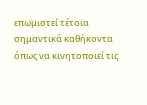επωμιστεί τέτοια σημαντικά καθήκοντα όπως να κινητοποιεί τις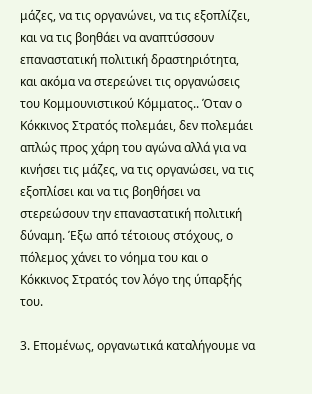μάζες, να τις οργανώνει, να τις εξοπλίζει, και να τις βοηθάει να αναπτύσσουν επαναστατική πολιτική δραστηριότητα, και ακόμα να στερεώνει τις οργανώσεις του Κομμουνιστικού Κόμματος.. Όταν ο Κόκκινος Στρατός πολεμάει, δεν πολεμάει απλώς προς χάρη του αγώνα αλλά για να κινήσει τις μάζες, να τις οργανώσει, να τις εξοπλίσει και να τις βοηθήσει να στερεώσουν την επαναστατική πολιτική δύναμη. Έξω από τέτοιους στόχους, ο πόλεμος χάνει το νόημα του και ο Κόκκινος Στρατός τον λόγο της ύπαρξής του.

3. Επομένως, οργανωτικά καταλήγουμε να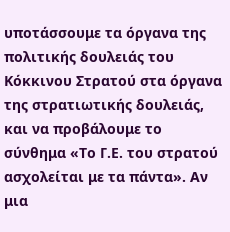υποτάσσουμε τα όργανα της πολιτικής δουλειάς του Κόκκινου Στρατού στα όργανα της στρατιωτικής δουλειάς, και να προβάλουμε το σύνθημα «Το Γ.Ε. του στρατού ασχολείται με τα πάντα». Αν μια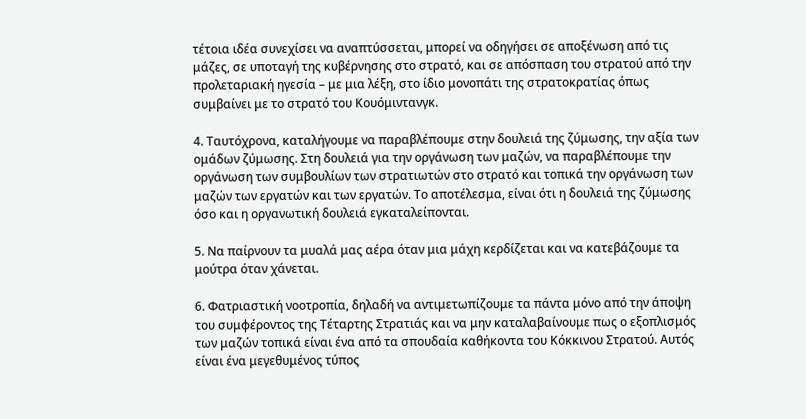τέτοια ιδέα συνεχίσει να αναπτύσσεται, μπορεί να οδηγήσει σε αποξένωση από τις μάζες, σε υποταγή της κυβέρνησης στο στρατό, και σε απόσπαση του στρατού από την προλεταριακή ηγεσία – με μια λέξη, στο ίδιο μονοπάτι της στρατοκρατίας όπως συμβαίνει με το στρατό του Κουόμιντανγκ.

4. Ταυτόχρονα, καταλήγουμε να παραβλέπουμε στην δουλειά της ζύμωσης, την αξία των ομάδων ζύμωσης. Στη δουλειά για την οργάνωση των μαζών, να παραβλέπουμε την οργάνωση των συμβουλίων των στρατιωτών στο στρατό και τοπικά την οργάνωση των μαζών των εργατών και των εργατών. Το αποτέλεσμα, είναι ότι η δουλειά της ζύμωσης όσο και η οργανωτική δουλειά εγκαταλείπονται.

5. Να παίρνουν τα μυαλά μας αέρα όταν μια μάχη κερδίζεται και να κατεβάζουμε τα μούτρα όταν χάνεται.

6. Φατριαστική νοοτροπία, δηλαδή να αντιμετωπίζουμε τα πάντα μόνο από την άποψη του συμφέροντος της Τέταρτης Στρατιάς και να μην καταλαβαίνουμε πως ο εξοπλισμός των μαζών τοπικά είναι ένα από τα σπουδαία καθήκοντα του Κόκκινου Στρατού. Αυτός είναι ένα μεγεθυμένος τύπος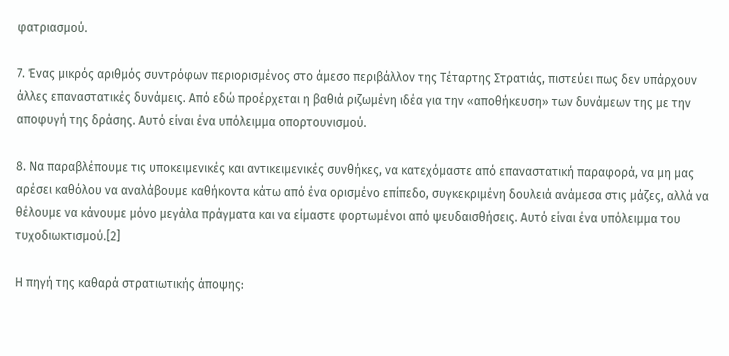φατριασμού.

7. Ένας μικρός αριθμός συντρόφων περιορισμένος στο άμεσο περιβάλλον της Τέταρτης Στρατιάς, πιστεύει πως δεν υπάρχουν άλλες επαναστατικές δυνάμεις. Από εδώ προέρχεται η βαθιά ριζωμένη ιδέα για την «αποθήκευση» των δυνάμεων της με την αποφυγή της δράσης. Αυτό είναι ένα υπόλειμμα οπορτουνισμού.

8. Να παραβλέπουμε τις υποκειμενικές και αντικειμενικές συνθήκες, να κατεχόμαστε από επαναστατική παραφορά, να μη μας αρέσει καθόλου να αναλάβουμε καθήκοντα κάτω από ένα ορισμένο επίπεδο, συγκεκριμένη δουλειά ανάμεσα στις μάζες, αλλά να θέλουμε να κάνουμε μόνο μεγάλα πράγματα και να είμαστε φορτωμένοι από ψευδαισθήσεις. Αυτό είναι ένα υπόλειμμα του τυχοδιωκτισμού.[2]

Η πηγή της καθαρά στρατιωτικής άποψης: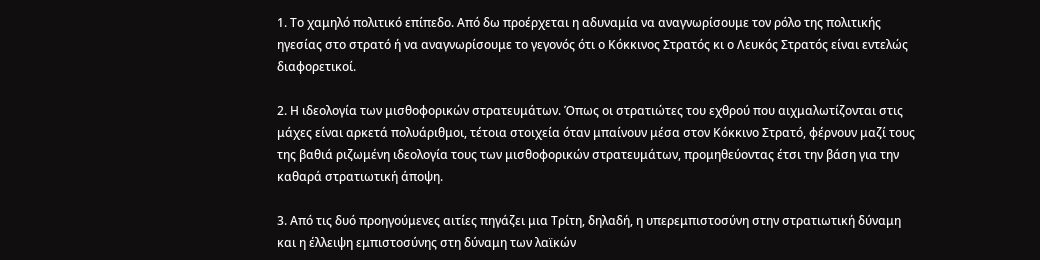1. Το χαμηλό πολιτικό επίπεδο. Από δω προέρχεται η αδυναμία να αναγνωρίσουμε τον ρόλο της πολιτικής ηγεσίας στο στρατό ή να αναγνωρίσουμε το γεγονός ότι ο Κόκκινος Στρατός κι ο Λευκός Στρατός είναι εντελώς διαφορετικοί.

2. Η ιδεολογία των μισθοφορικών στρατευμάτων. Όπως οι στρατιώτες του εχθρού που αιχμαλωτίζονται στις μάχες είναι αρκετά πολυάριθμοι, τέτοια στοιχεία όταν μπαίνουν μέσα στον Κόκκινο Στρατό, φέρνουν μαζί τους της βαθιά ριζωμένη ιδεολογία τους των μισθοφορικών στρατευμάτων, προμηθεύοντας έτσι την βάση για την καθαρά στρατιωτική άποψη.

3. Από τις δυό προηγούμενες αιτίες πηγάζει μια Τρίτη, δηλαδή, η υπερεμπιστοσύνη στην στρατιωτική δύναμη και η έλλειψη εμπιστοσύνης στη δύναμη των λαϊκών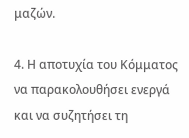μαζών.

4. Η αποτυχία του Κόμματος να παρακολουθήσει ενεργά και να συζητήσει τη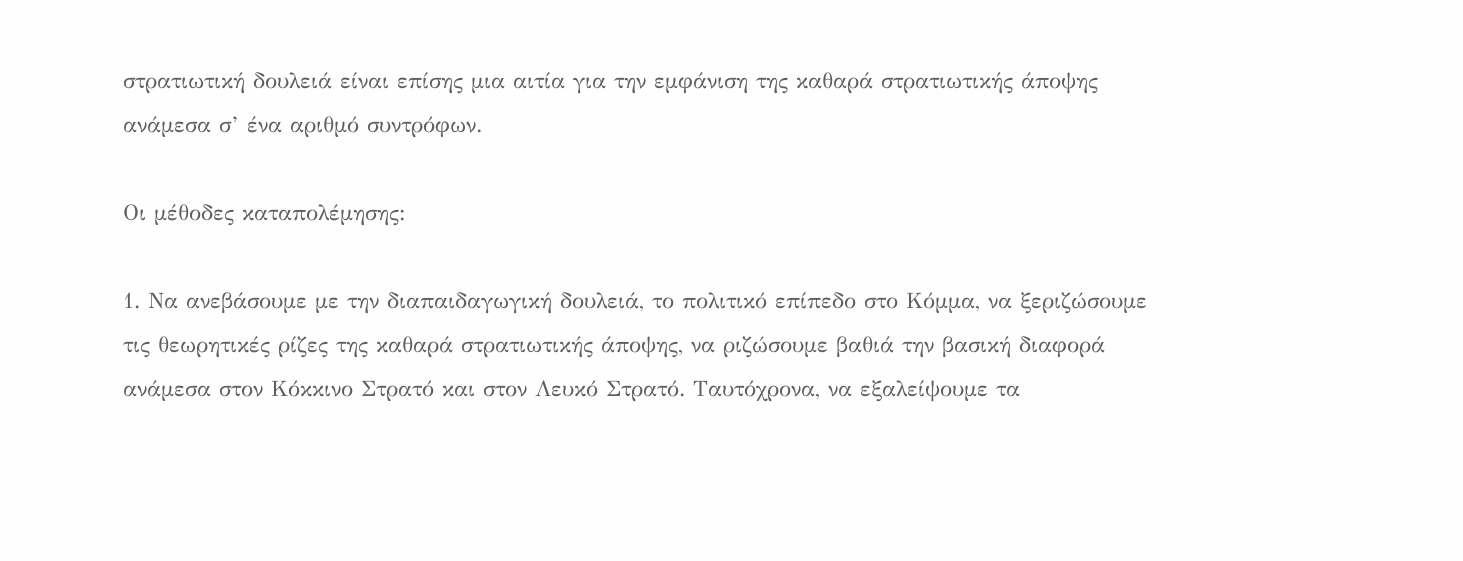στρατιωτική δουλειά είναι επίσης μια αιτία για την εμφάνιση της καθαρά στρατιωτικής άποψης ανάμεσα σ’ ένα αριθμό συντρόφων.

Οι μέθοδες καταπολέμησης:

1. Να ανεβάσουμε με την διαπαιδαγωγική δουλειά, το πολιτικό επίπεδο στο Κόμμα, να ξεριζώσουμε τις θεωρητικές ρίζες της καθαρά στρατιωτικής άποψης, να ριζώσουμε βαθιά την βασική διαφορά ανάμεσα στον Κόκκινο Στρατό και στον Λευκό Στρατό. Ταυτόχρονα, να εξαλείψουμε τα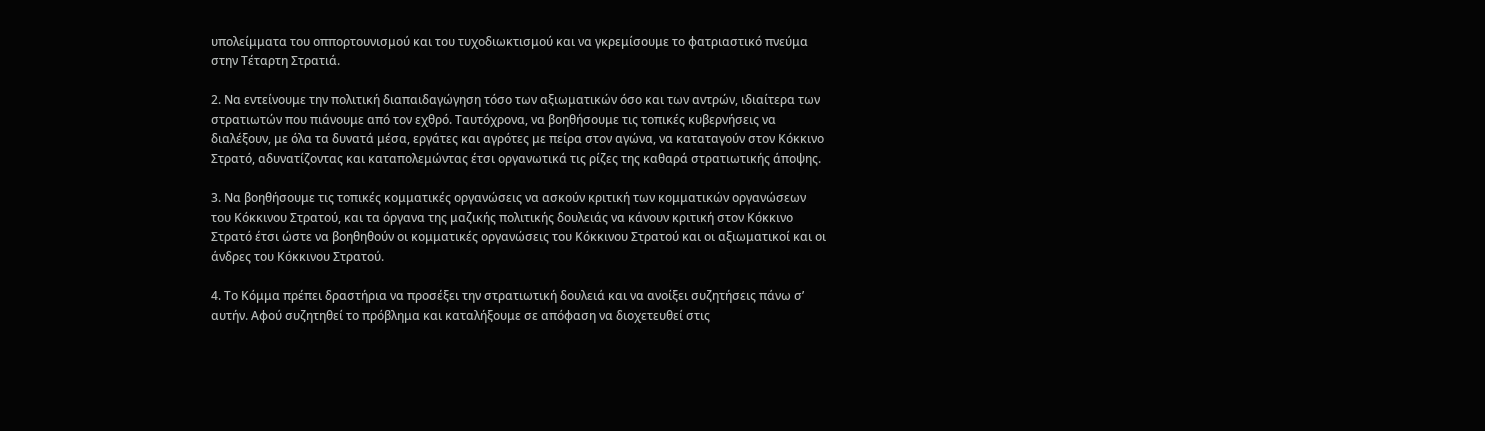υπολείμματα του οππορτουνισμού και του τυχοδιωκτισμού και να γκρεμίσουμε το φατριαστικό πνεύμα στην Τέταρτη Στρατιά.

2. Να εντείνουμε την πολιτική διαπαιδαγώγηση τόσο των αξιωματικών όσο και των αντρών, ιδιαίτερα των στρατιωτών που πιάνουμε από τον εχθρό. Ταυτόχρονα, να βοηθήσουμε τις τοπικές κυβερνήσεις να διαλέξουν, με όλα τα δυνατά μέσα, εργάτες και αγρότες με πείρα στον αγώνα, να καταταγούν στον Κόκκινο Στρατό, αδυνατίζοντας και καταπολεμώντας έτσι οργανωτικά τις ρίζες της καθαρά στρατιωτικής άποψης.

3. Να βοηθήσουμε τις τοπικές κομματικές οργανώσεις να ασκούν κριτική των κομματικών οργανώσεων του Κόκκινου Στρατού, και τα όργανα της μαζικής πολιτικής δουλειάς να κάνουν κριτική στον Κόκκινο Στρατό έτσι ώστε να βοηθηθούν οι κομματικές οργανώσεις του Κόκκινου Στρατού και οι αξιωματικοί και οι άνδρες του Κόκκινου Στρατού.

4. Το Κόμμα πρέπει δραστήρια να προσέξει την στρατιωτική δουλειά και να ανοίξει συζητήσεις πάνω σ’ αυτήν. Αφού συζητηθεί το πρόβλημα και καταλήξουμε σε απόφαση να διοχετευθεί στις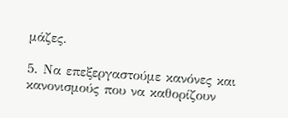μάζες.

5. Να επεξεργαστούμε κανόνες και κανονισμούς που να καθορίζουν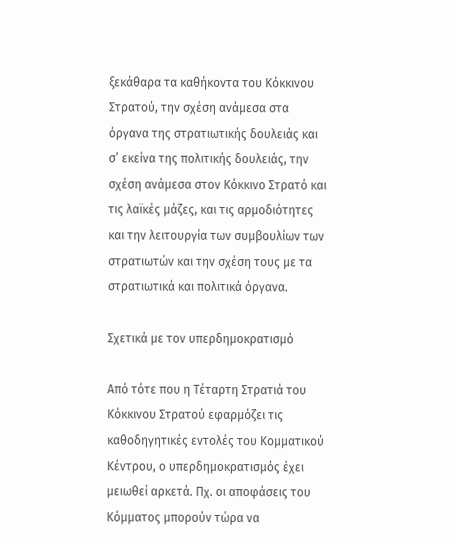ξεκάθαρα τα καθήκοντα του Κόκκινου Στρατού, την σχέση ανάμεσα στα όργανα της στρατιωτικής δουλειάς και σ’ εκείνα της πολιτικής δουλειάς, την σχέση ανάμεσα στον Κόκκινο Στρατό και τις λαϊκές μάζες, και τις αρμοδιότητες και την λειτουργία των συμβουλίων των στρατιωτών και την σχέση τους με τα στρατιωτικά και πολιτικά όργανα.

Σχετικά με τον υπερδημοκρατισμό

Από τότε που η Τέταρτη Στρατιά του Κόκκινου Στρατού εφαρμόζει τις καθοδηγητικές εντολές του Κομματικού Κέντρου, ο υπερδημοκρατισμός έχει μειωθεί αρκετά. Πχ. οι αποφάσεις του Κόμματος μπορούν τώρα να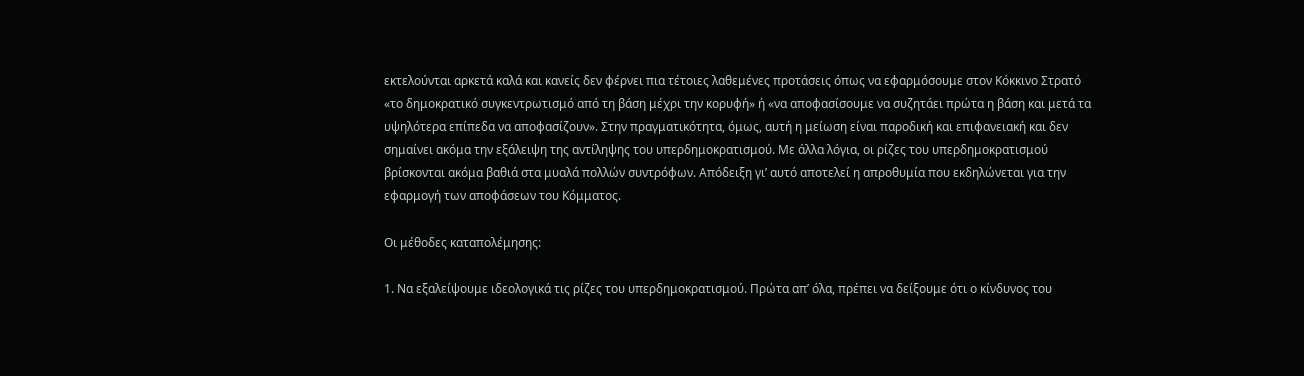εκτελούνται αρκετά καλά και κανείς δεν φέρνει πια τέτοιες λαθεμένες προτάσεις όπως να εφαρμόσουμε στον Κόκκινο Στρατό «το δημοκρατικό συγκεντρωτισμό από τη βάση μέχρι την κορυφή» ή «να αποφασίσουμε να συζητάει πρώτα η βάση και μετά τα υψηλότερα επίπεδα να αποφασίζουν». Στην πραγματικότητα, όμως, αυτή η μείωση είναι παροδική και επιφανειακή και δεν σημαίνει ακόμα την εξάλειψη της αντίληψης του υπερδημοκρατισμού. Με άλλα λόγια, οι ρίζες του υπερδημοκρατισμού βρίσκονται ακόμα βαθιά στα μυαλά πολλών συντρόφων. Απόδειξη γι’ αυτό αποτελεί η απροθυμία που εκδηλώνεται για την εφαρμογή των αποφάσεων του Κόμματος.

Οι μέθοδες καταπολέμησης:

1. Να εξαλείψουμε ιδεολογικά τις ρίζες του υπερδημοκρατισμού. Πρώτα απ’ όλα, πρέπει να δείξουμε ότι ο κίνδυνος του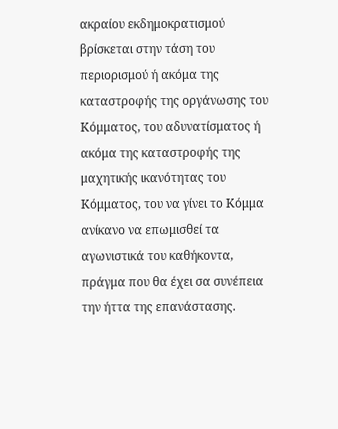ακραίου εκδημοκρατισμού βρίσκεται στην τάση του περιορισμού ή ακόμα της καταστροφής της οργάνωσης του Κόμματος, του αδυνατίσματος ή ακόμα της καταστροφής της μαχητικής ικανότητας του Κόμματος, του να γίνει το Κόμμα ανίκανο να επωμισθεί τα αγωνιστικά του καθήκοντα, πράγμα που θα έχει σα συνέπεια την ήττα της επανάστασης.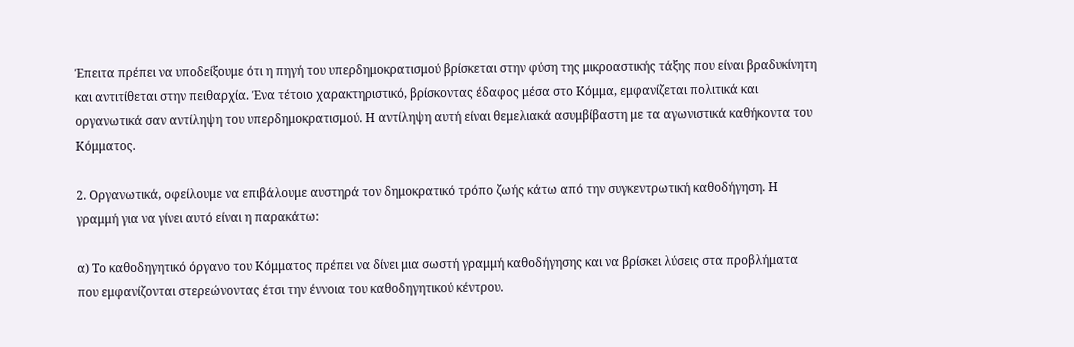Έπειτα πρέπει να υποδείξουμε ότι η πηγή του υπερδημοκρατισμού βρίσκεται στην φύση της μικροαστικής τάξης που είναι βραδυκίνητη και αντιτίθεται στην πειθαρχία. Ένα τέτοιο χαρακτηριστικό, βρίσκοντας έδαφος μέσα στο Κόμμα, εμφανίζεται πολιτικά και οργανωτικά σαν αντίληψη του υπερδημοκρατισμού. Η αντίληψη αυτή είναι θεμελιακά ασυμβίβαστη με τα αγωνιστικά καθήκοντα του Κόμματος.

2. Οργανωτικά, οφείλουμε να επιβάλουμε αυστηρά τον δημοκρατικό τρόπο ζωής κάτω από την συγκεντρωτική καθοδήγηση. Η γραμμή για να γίνει αυτό είναι η παρακάτω:

α) Το καθοδηγητικό όργανο του Κόμματος πρέπει να δίνει μια σωστή γραμμή καθοδήγησης και να βρίσκει λύσεις στα προβλήματα που εμφανίζονται στερεώνοντας έτσι την έννοια του καθοδηγητικού κέντρου.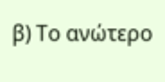β) Το ανώτερο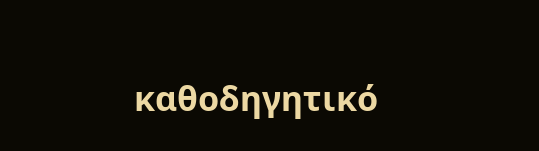καθοδηγητικό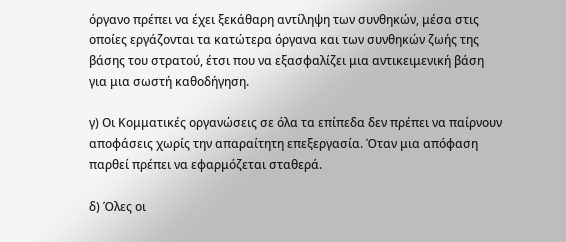όργανο πρέπει να έχει ξεκάθαρη αντίληψη των συνθηκών, μέσα στις οποίες εργάζονται τα κατώτερα όργανα και των συνθηκών ζωής της βάσης του στρατού, έτσι που να εξασφαλίζει μια αντικειμενική βάση για μια σωστή καθοδήγηση.

γ) Οι Κομματικές οργανώσεις σε όλα τα επίπεδα δεν πρέπει να παίρνουν αποφάσεις χωρίς την απαραίτητη επεξεργασία. Όταν μια απόφαση παρθεί πρέπει να εφαρμόζεται σταθερά.

δ) Όλες οι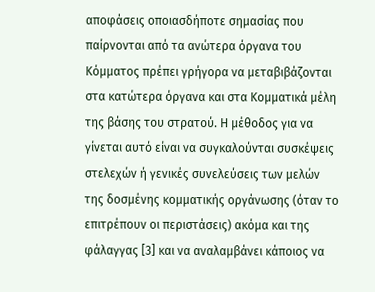αποφάσεις οποιασδήποτε σημασίας που παίρνονται από τα ανώτερα όργανα του Κόμματος πρέπει γρήγορα να μεταβιβάζονται στα κατώτερα όργανα και στα Κομματικά μέλη της βάσης του στρατού. Η μέθοδος για να γίνεται αυτό είναι να συγκαλούνται συσκέψεις στελεχών ή γενικές συνελεύσεις των μελών της δοσμένης κομματικής οργάνωσης (όταν το επιτρέπουν οι περιστάσεις) ακόμα και της φάλαγγας [3] και να αναλαμβάνει κάποιος να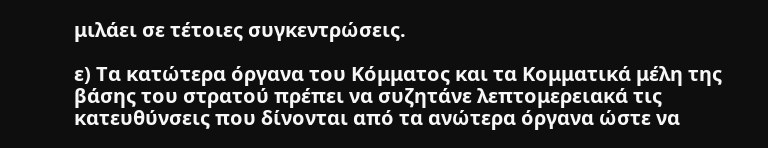μιλάει σε τέτοιες συγκεντρώσεις.

ε) Τα κατώτερα όργανα του Κόμματος και τα Κομματικά μέλη της βάσης του στρατού πρέπει να συζητάνε λεπτομερειακά τις κατευθύνσεις που δίνονται από τα ανώτερα όργανα ώστε να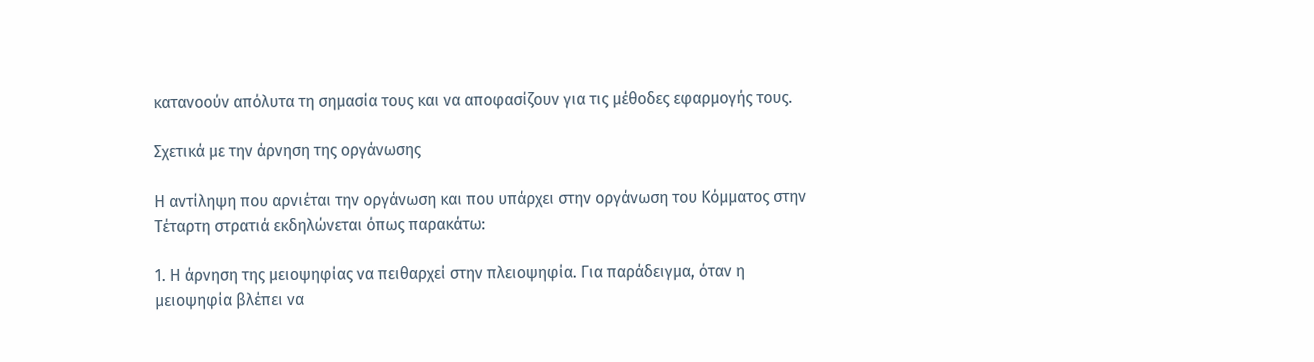κατανοούν απόλυτα τη σημασία τους και να αποφασίζουν για τις μέθοδες εφαρμογής τους.

Σχετικά με την άρνηση της οργάνωσης

Η αντίληψη που αρνιέται την οργάνωση και που υπάρχει στην οργάνωση του Κόμματος στην Τέταρτη στρατιά εκδηλώνεται όπως παρακάτω:

1. Η άρνηση της μειοψηφίας να πειθαρχεί στην πλειοψηφία. Για παράδειγμα, όταν η μειοψηφία βλέπει να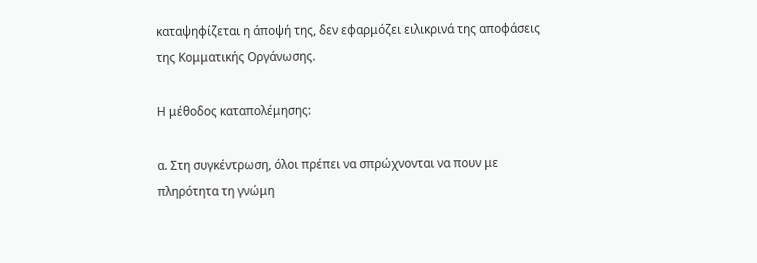καταψηφίζεται η άποψή της, δεν εφαρμόζει ειλικρινά της αποφάσεις της Κομματικής Οργάνωσης.

Η μέθοδος καταπολέμησης:

α. Στη συγκέντρωση, όλοι πρέπει να σπρώχνονται να πουν με πληρότητα τη γνώμη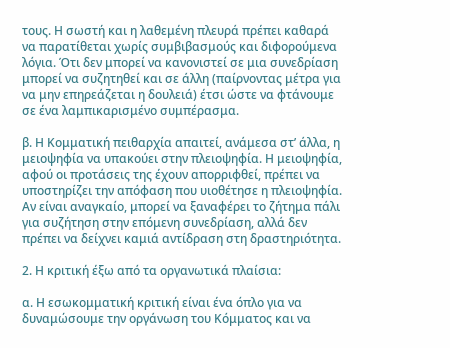τους. Η σωστή και η λαθεμένη πλευρά πρέπει καθαρά να παρατίθεται χωρίς συμβιβασμούς και διφορούμενα λόγια. Ότι δεν μπορεί να κανονιστεί σε μια συνεδρίαση μπορεί να συζητηθεί και σε άλλη (παίρνοντας μέτρα για να μην επηρεάζεται η δουλειά) έτσι ώστε να φτάνουμε σε ένα λαμπικαρισμένο συμπέρασμα.

β. Η Κομματική πειθαρχία απαιτεί, ανάμεσα στ’ άλλα, η μειοψηφία να υπακούει στην πλειοψηφία. Η μειοψηφία, αφού οι προτάσεις της έχουν απορριφθεί, πρέπει να υποστηρίζει την απόφαση που υιοθέτησε η πλειοψηφία. Αν είναι αναγκαίο, μπορεί να ξαναφέρει το ζήτημα πάλι για συζήτηση στην επόμενη συνεδρίαση, αλλά δεν πρέπει να δείχνει καμιά αντίδραση στη δραστηριότητα.

2. Η κριτική έξω από τα οργανωτικά πλαίσια:

α. Η εσωκομματική κριτική είναι ένα όπλο για να δυναμώσουμε την οργάνωση του Κόμματος και να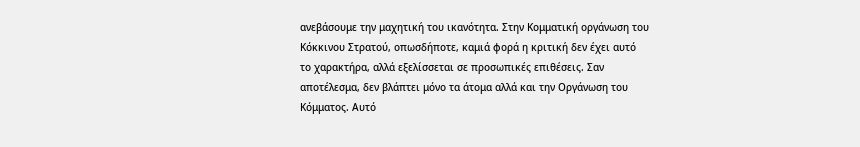ανεβάσουμε την μαχητική του ικανότητα. Στην Κομματική οργάνωση του Κόκκινου Στρατού, οπωσδήποτε, καμιά φορά η κριτική δεν έχει αυτό το χαρακτήρα, αλλά εξελίσσεται σε προσωπικές επιθέσεις. Σαν αποτέλεσμα, δεν βλάπτει μόνο τα άτομα αλλά και την Οργάνωση του Κόμματος. Αυτό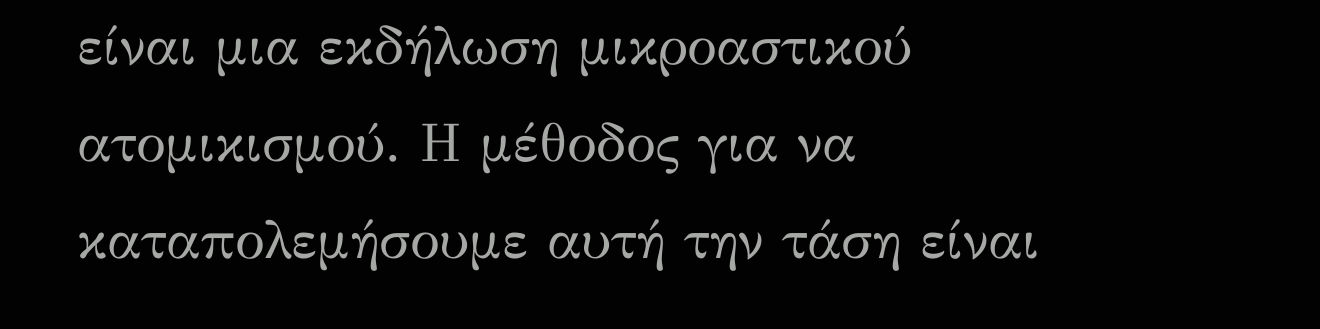είναι μια εκδήλωση μικροαστικού ατομικισμού. Η μέθοδος για να καταπολεμήσουμε αυτή την τάση είναι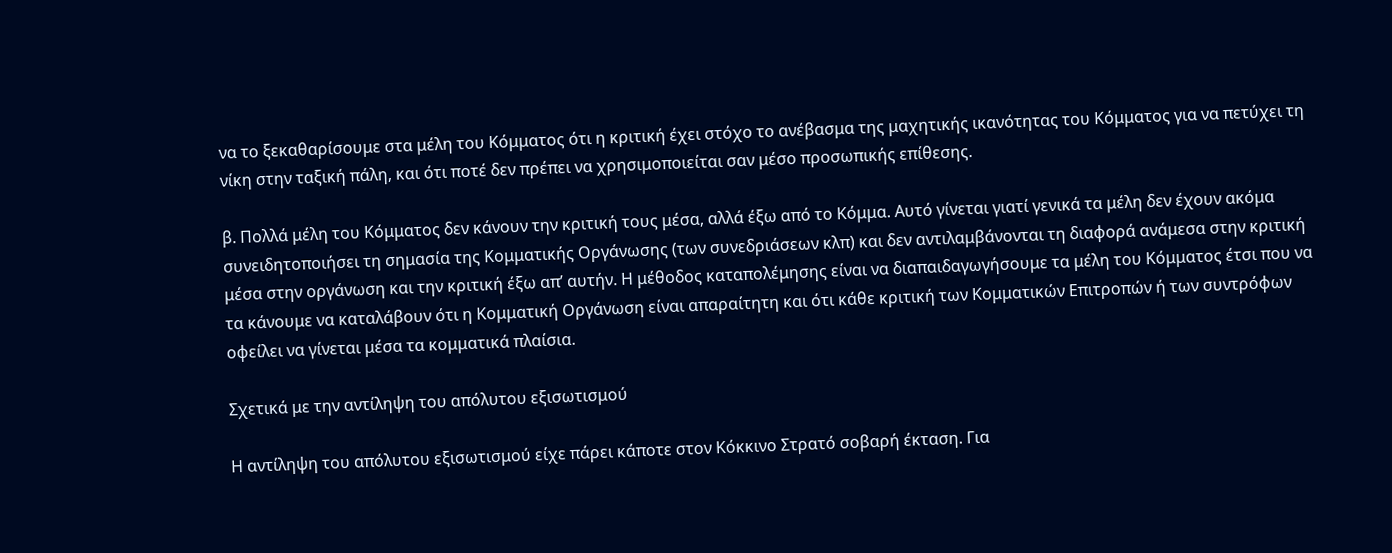να το ξεκαθαρίσουμε στα μέλη του Κόμματος ότι η κριτική έχει στόχο το ανέβασμα της μαχητικής ικανότητας του Κόμματος για να πετύχει τη νίκη στην ταξική πάλη, και ότι ποτέ δεν πρέπει να χρησιμοποιείται σαν μέσο προσωπικής επίθεσης.

β. Πολλά μέλη του Κόμματος δεν κάνουν την κριτική τους μέσα, αλλά έξω από το Κόμμα. Αυτό γίνεται γιατί γενικά τα μέλη δεν έχουν ακόμα συνειδητοποιήσει τη σημασία της Κομματικής Οργάνωσης (των συνεδριάσεων κλπ) και δεν αντιλαμβάνονται τη διαφορά ανάμεσα στην κριτική μέσα στην οργάνωση και την κριτική έξω απ’ αυτήν. Η μέθοδος καταπολέμησης είναι να διαπαιδαγωγήσουμε τα μέλη του Κόμματος έτσι που να τα κάνουμε να καταλάβουν ότι η Κομματική Οργάνωση είναι απαραίτητη και ότι κάθε κριτική των Κομματικών Επιτροπών ή των συντρόφων οφείλει να γίνεται μέσα τα κομματικά πλαίσια.

Σχετικά με την αντίληψη του απόλυτου εξισωτισμού

Η αντίληψη του απόλυτου εξισωτισμού είχε πάρει κάποτε στον Κόκκινο Στρατό σοβαρή έκταση. Για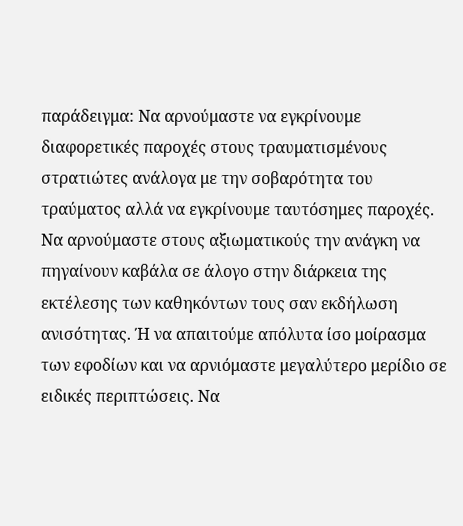παράδειγμα: Να αρνούμαστε να εγκρίνουμε διαφορετικές παροχές στους τραυματισμένους στρατιώτες ανάλογα με την σοβαρότητα του τραύματος αλλά να εγκρίνουμε ταυτόσημες παροχές. Να αρνούμαστε στους αξιωματικούς την ανάγκη να πηγαίνουν καβάλα σε άλογο στην διάρκεια της εκτέλεσης των καθηκόντων τους σαν εκδήλωση ανισότητας. Ή να απαιτούμε απόλυτα ίσο μοίρασμα των εφοδίων και να αρνιόμαστε μεγαλύτερο μερίδιο σε ειδικές περιπτώσεις. Να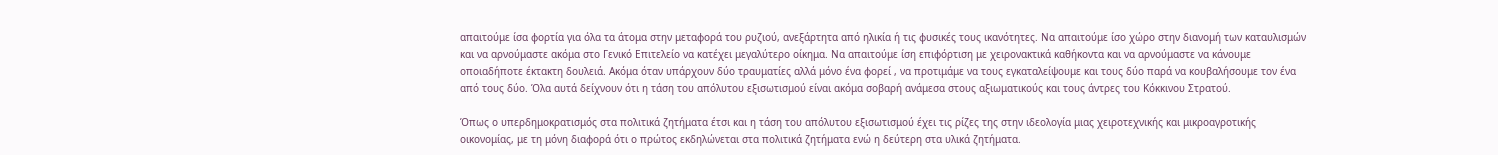απαιτούμε ίσα φορτία για όλα τα άτομα στην μεταφορά του ρυζιού, ανεξάρτητα από ηλικία ή τις φυσικές τους ικανότητες. Να απαιτούμε ίσο χώρο στην διανομή των καταυλισμών και να αρνούμαστε ακόμα στο Γενικό Επιτελείο να κατέχει μεγαλύτερο οίκημα. Να απαιτούμε ίση επιφόρτιση με χειρονακτικά καθήκοντα και να αρνούμαστε να κάνουμε οποιαδήποτε έκτακτη δουλειά. Ακόμα όταν υπάρχουν δύο τραυματίες αλλά μόνο ένα φορεί , να προτιμάμε να τους εγκαταλείψουμε και τους δύο παρά να κουβαλήσουμε τον ένα από τους δύο. Όλα αυτά δείχνουν ότι η τάση του απόλυτου εξισωτισμού είναι ακόμα σοβαρή ανάμεσα στους αξιωματικούς και τους άντρες του Κόκκινου Στρατού.

Όπως ο υπερδημοκρατισμός στα πολιτικά ζητήματα έτσι και η τάση του απόλυτου εξισωτισμού έχει τις ρίζες της στην ιδεολογία μιας χειροτεχνικής και μικροαγροτικής οικονομίας, με τη μόνη διαφορά ότι ο πρώτος εκδηλώνεται στα πολιτικά ζητήματα ενώ η δεύτερη στα υλικά ζητήματα.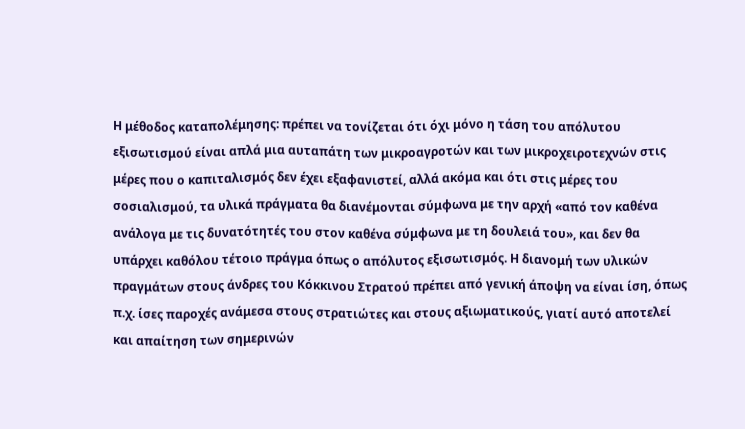Η μέθοδος καταπολέμησης: πρέπει να τονίζεται ότι όχι μόνο η τάση του απόλυτου εξισωτισμού είναι απλά μια αυταπάτη των μικροαγροτών και των μικροχειροτεχνών στις μέρες που ο καπιταλισμός δεν έχει εξαφανιστεί, αλλά ακόμα και ότι στις μέρες του σοσιαλισμού, τα υλικά πράγματα θα διανέμονται σύμφωνα με την αρχή «από τον καθένα ανάλογα με τις δυνατότητές του στον καθένα σύμφωνα με τη δουλειά του», και δεν θα υπάρχει καθόλου τέτοιο πράγμα όπως ο απόλυτος εξισωτισμός. Η διανομή των υλικών πραγμάτων στους άνδρες του Κόκκινου Στρατού πρέπει από γενική άποψη να είναι ίση, όπως π.χ. ίσες παροχές ανάμεσα στους στρατιώτες και στους αξιωματικούς, γιατί αυτό αποτελεί και απαίτηση των σημερινών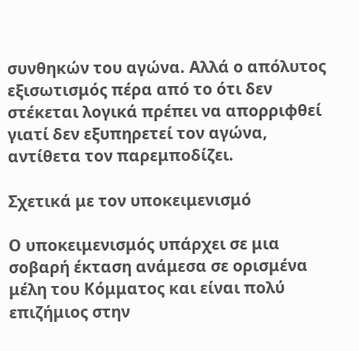συνθηκών του αγώνα. Αλλά ο απόλυτος εξισωτισμός πέρα από το ότι δεν στέκεται λογικά πρέπει να απορριφθεί γιατί δεν εξυπηρετεί τον αγώνα, αντίθετα τον παρεμποδίζει.

Σχετικά με τον υποκειμενισμό

Ο υποκειμενισμός υπάρχει σε μια σοβαρή έκταση ανάμεσα σε ορισμένα μέλη του Κόμματος και είναι πολύ επιζήμιος στην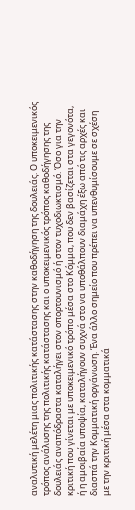αναλυτική μελέτη μιας πολιτικής κατάστασης στην καθοδήγηση της δουλειάς. Ο υποκειμενικός τρόπος ανάλυσης της πολιτικής κατάστασης και ο υποκειμενικός τρόπος καθοδήγησης της δουλειάς αναπόδραστα καταλήγει στον οπορτουνισμό ή στον τυχοδιωκτισμό. Όσο για την κριτική που γίνεται με υποκειμενικό τρόπο μέσα στο Κόμμα, που δεν βασίζεται στα γεγονότα, ή η αμοιβαία υποψία, καταλήγουν συχνά στο να υποθάλπουν διαμάχη έξω από τις αρχές και διασπά την Κομματική οργάνωση. Ένα άλλο σημείο που πρέπει να υπενθυμίσουμε σε σχέση με την κριτική μέσα στα κομματικά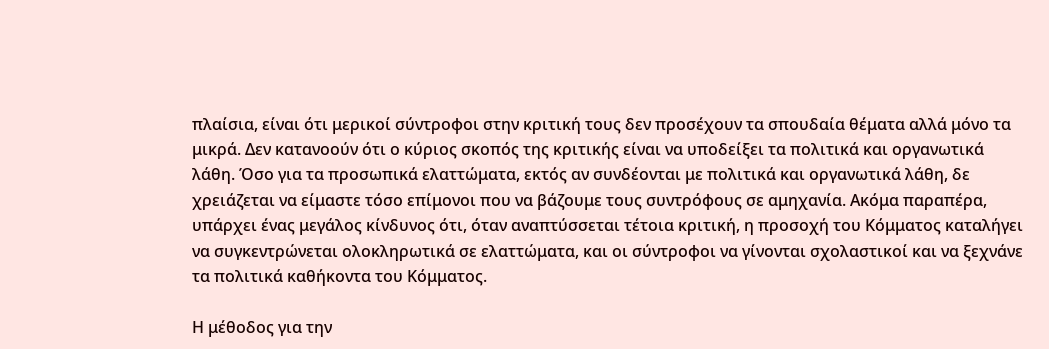πλαίσια, είναι ότι μερικοί σύντροφοι στην κριτική τους δεν προσέχουν τα σπουδαία θέματα αλλά μόνο τα μικρά. Δεν κατανοούν ότι ο κύριος σκοπός της κριτικής είναι να υποδείξει τα πολιτικά και οργανωτικά λάθη. Όσο για τα προσωπικά ελαττώματα, εκτός αν συνδέονται με πολιτικά και οργανωτικά λάθη, δε χρειάζεται να είμαστε τόσο επίμονοι που να βάζουμε τους συντρόφους σε αμηχανία. Ακόμα παραπέρα, υπάρχει ένας μεγάλος κίνδυνος ότι, όταν αναπτύσσεται τέτοια κριτική, η προσοχή του Κόμματος καταλήγει να συγκεντρώνεται ολοκληρωτικά σε ελαττώματα, και οι σύντροφοι να γίνονται σχολαστικοί και να ξεχνάνε τα πολιτικά καθήκοντα του Κόμματος.

Η μέθοδος για την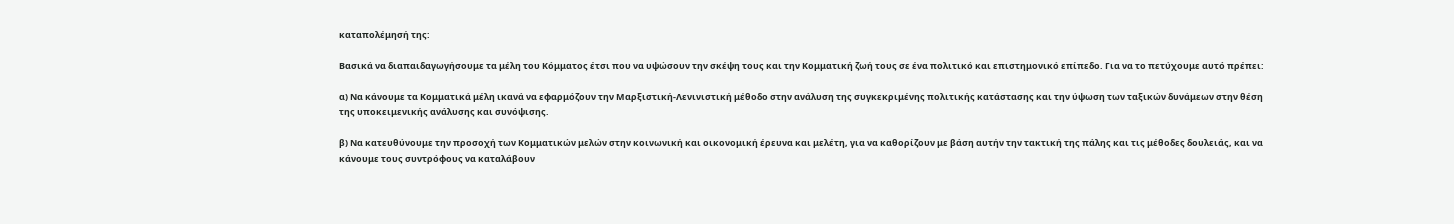καταπολέμησή της:

Βασικά να διαπαιδαγωγήσουμε τα μέλη του Κόμματος έτσι που να υψώσουν την σκέψη τους και την Κομματική ζωή τους σε ένα πολιτικό και επιστημονικό επίπεδο. Για να το πετύχουμε αυτό πρέπει:

α) Να κάνουμε τα Κομματικά μέλη ικανά να εφαρμόζουν την Μαρξιστική-Λενινιστική μέθοδο στην ανάλυση της συγκεκριμένης πολιτικής κατάστασης και την ύψωση των ταξικών δυνάμεων στην θέση της υποκειμενικής ανάλυσης και συνόψισης.

β) Να κατευθύνουμε την προσοχή των Κομματικών μελών στην κοινωνική και οικονομική έρευνα και μελέτη, για να καθορίζουν με βάση αυτήν την τακτική της πάλης και τις μέθοδες δουλειάς, και να κάνουμε τους συντρόφους να καταλάβουν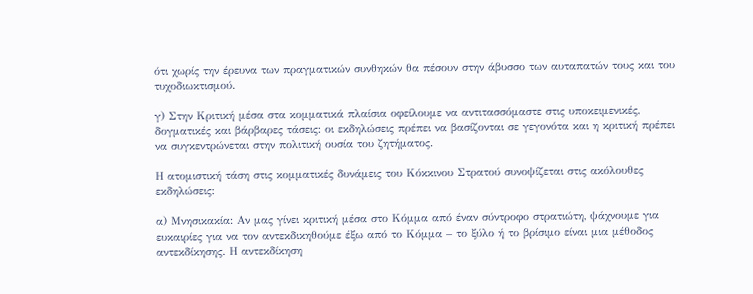ότι χωρίς την έρευνα των πραγματικών συνθηκών θα πέσουν στην άβυσσο των αυταπατών τους και του τυχοδιωκτισμού.

γ) Στην Κριτική μέσα στα κομματικά πλαίσια οφείλουμε να αντιτασσόμαστε στις υποκειμενικές, δογματικές και βάρβαρες τάσεις: οι εκδηλώσεις πρέπει να βασίζονται σε γεγονότα και η κριτική πρέπει να συγκεντρώνεται στην πολιτική ουσία του ζητήματος.

Η ατομιστική τάση στις κομματικές δυνάμεις του Κόκκινου Στρατού συνοψίζεται στις ακόλουθες εκδηλώσεις:

α) Μνησικακία: Αν μας γίνει κριτική μέσα στο Κόμμα από έναν σύντροφο στρατιώτη, ψάχνουμε για ευκαιρίες για να τον αντεκδικηθούμε έξω από το Κόμμα – το ξύλο ή το βρίσιμο είναι μια μέθοδος αντεκδίκησης. Η αντεκδίκηση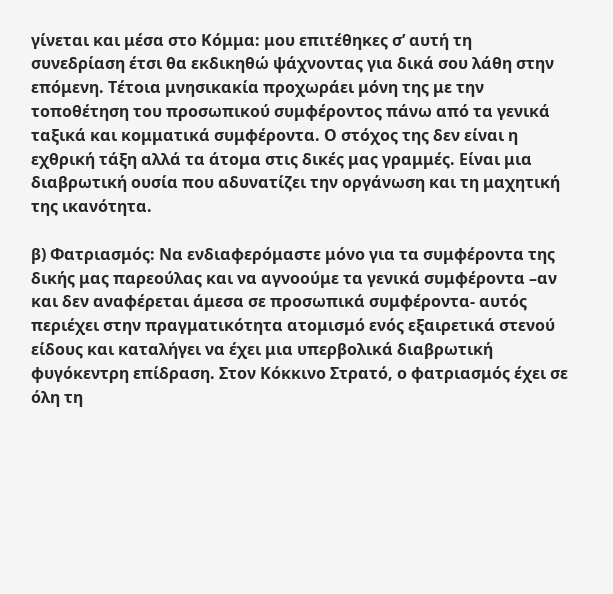γίνεται και μέσα στο Κόμμα: μου επιτέθηκες σ’ αυτή τη συνεδρίαση έτσι θα εκδικηθώ ψάχνοντας για δικά σου λάθη στην επόμενη. Τέτοια μνησικακία προχωράει μόνη της με την τοποθέτηση του προσωπικού συμφέροντος πάνω από τα γενικά ταξικά και κομματικά συμφέροντα. Ο στόχος της δεν είναι η εχθρική τάξη αλλά τα άτομα στις δικές μας γραμμές. Είναι μια διαβρωτική ουσία που αδυνατίζει την οργάνωση και τη μαχητική της ικανότητα.

β) Φατριασμός: Να ενδιαφερόμαστε μόνο για τα συμφέροντα της δικής μας παρεούλας και να αγνοούμε τα γενικά συμφέροντα –αν και δεν αναφέρεται άμεσα σε προσωπικά συμφέροντα- αυτός περιέχει στην πραγματικότητα ατομισμό ενός εξαιρετικά στενού είδους και καταλήγει να έχει μια υπερβολικά διαβρωτική φυγόκεντρη επίδραση. Στον Κόκκινο Στρατό, ο φατριασμός έχει σε όλη τη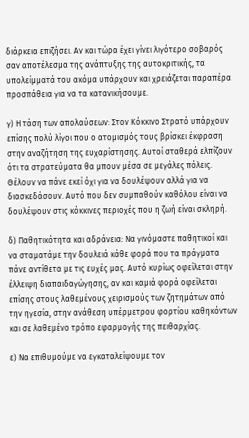διάρκεια επιζήσει. Αν και τώρα έχει γίνει λιγότερο σοβαρός σαν αποτέλεσμα της ανάπτυξης της αυτοκριτικής, τα υπολείμματά του ακόμα υπάρχουν και χρειάζεται παραπέρα προσπάθεια για να τα κατανικήσουμε.

γ) Η τάση των απολαύσεων: Στον Κόκκινο Στρατό υπάρχουν επίσης πολύ λίγοι που ο ατομισμός τους βρίσκει έκφραση στην αναζήτηση της ευχαρίστησης. Αυτοί σταθερά ελπίζουν ότι τα στρατεύματα θα μπουν μέσα σε μεγάλες πόλεις. Θέλουν να πάνε εκεί όχι για να δουλέψουν αλλά για να διασκεδάσουν. Αυτό που δεν συμπαθούν καθόλου είναι να δουλέψουν στις κόκκινες περιοχές που η ζωή είναι σκληρή.

δ) Παθητικότητα και αδράνεια: Να γινόμαστε παθητικοί και να σταματάμε την δουλειά κάθε φορά που τα πράγματα πάνε αντίθετα με τις ευχές μας. Αυτό κυρίως οφείλεται στην έλλειψη διαπαιδαγώγησης, αν και καμιά φορά οφείλεται επίσης στους λαθεμένους χειρισμούς των ζητημάτων από την ηγεσία, στην ανάθεση υπέρμετρου φορτίου καθηκόντων και σε λαθεμένο τρόπο εφαρμογής της πειθαρχίας.

ε) Να επιθυμούμε να εγκαταλείψουμε τον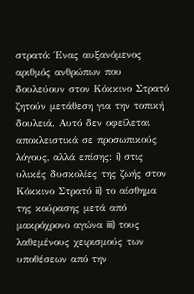στρατό: Ένας αυξανόμενος αριθμός ανθρώπων που δουλεύουν στον Κόκκινο Στρατό ζητούν μετάθεση για την τοπική δουλειά. Αυτό δεν οφείλεται αποκλειστικά σε προσωπικούς λόγους, αλλά επίσης: i) στις υλικές δυσκολίες της ζωής στον Κόκκινο Στρατό ii) το αίσθημα της κούρασης μετά από μακρόχρονο αγώνα iii) τους λαθεμένους χειρισμούς των υποθέσεων από την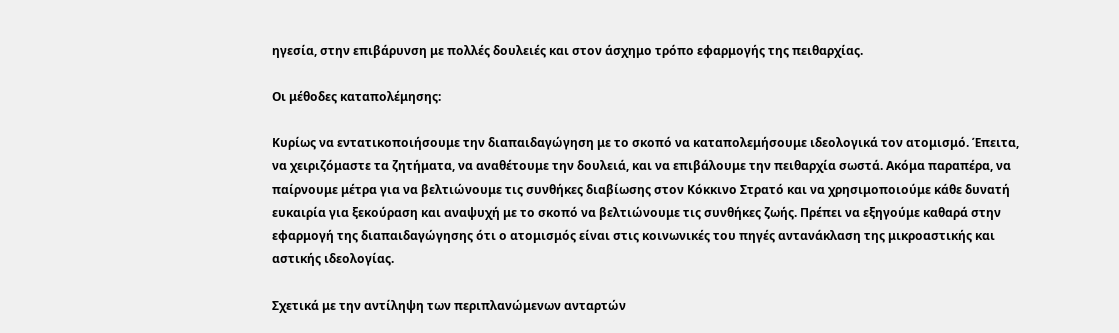ηγεσία, στην επιβάρυνση με πολλές δουλειές και στον άσχημο τρόπο εφαρμογής της πειθαρχίας.

Οι μέθοδες καταπολέμησης:

Κυρίως να εντατικοποιήσουμε την διαπαιδαγώγηση με το σκοπό να καταπολεμήσουμε ιδεολογικά τον ατομισμό. Έπειτα, να χειριζόμαστε τα ζητήματα, να αναθέτουμε την δουλειά, και να επιβάλουμε την πειθαρχία σωστά. Ακόμα παραπέρα, να παίρνουμε μέτρα για να βελτιώνουμε τις συνθήκες διαβίωσης στον Κόκκινο Στρατό και να χρησιμοποιούμε κάθε δυνατή ευκαιρία για ξεκούραση και αναψυχή με το σκοπό να βελτιώνουμε τις συνθήκες ζωής. Πρέπει να εξηγούμε καθαρά στην εφαρμογή της διαπαιδαγώγησης ότι ο ατομισμός είναι στις κοινωνικές του πηγές αντανάκλαση της μικροαστικής και αστικής ιδεολογίας.

Σχετικά με την αντίληψη των περιπλανώμενων ανταρτών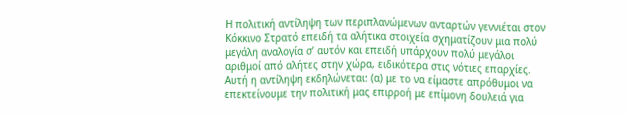Η πολιτική αντίληψη των περιπλανώμενων ανταρτών γεννιέται στον Κόκκινο Στρατό επειδή τα αλήτικα στοιχεία σχηματίζουν μια πολύ μεγάλη αναλογία σ’ αυτόν και επειδή υπάρχουν πολύ μεγάλοι αριθμοί από αλήτες στην χώρα, ειδικότερα στις νότιες επαρχίες. Αυτή η αντίληψη εκδηλώνεται: (α) με το να είμαστε απρόθυμοι να επεκτείνουμε την πολιτική μας επιρροή με επίμονη δουλειά για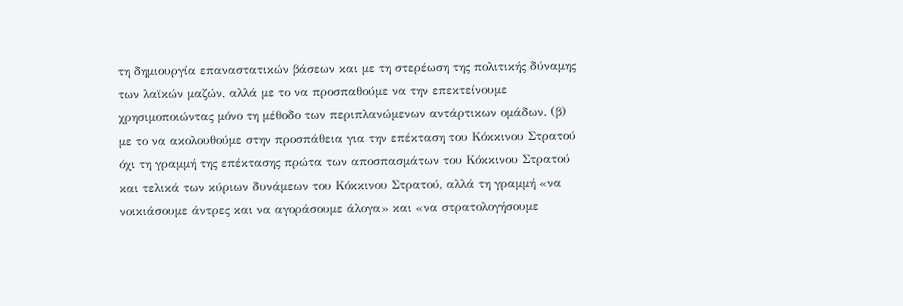τη δημιουργία επαναστατικών βάσεων και με τη στερέωση της πολιτικής δύναμης των λαϊκών μαζών, αλλά με το να προσπαθούμε να την επεκτείνουμε χρησιμοποιώντας μόνο τη μέθοδο των περιπλανώμενων αντάρτικων ομάδων. (β) με το να ακολουθούμε στην προσπάθεια για την επέκταση του Κόκκινου Στρατού όχι τη γραμμή της επέκτασης πρώτα των αποσπασμάτων του Κόκκινου Στρατού και τελικά των κύριων δυνάμεων του Κόκκινου Στρατού, αλλά τη γραμμή «να νοικιάσουμε άντρες και να αγοράσουμε άλογα» και «να στρατολογήσουμε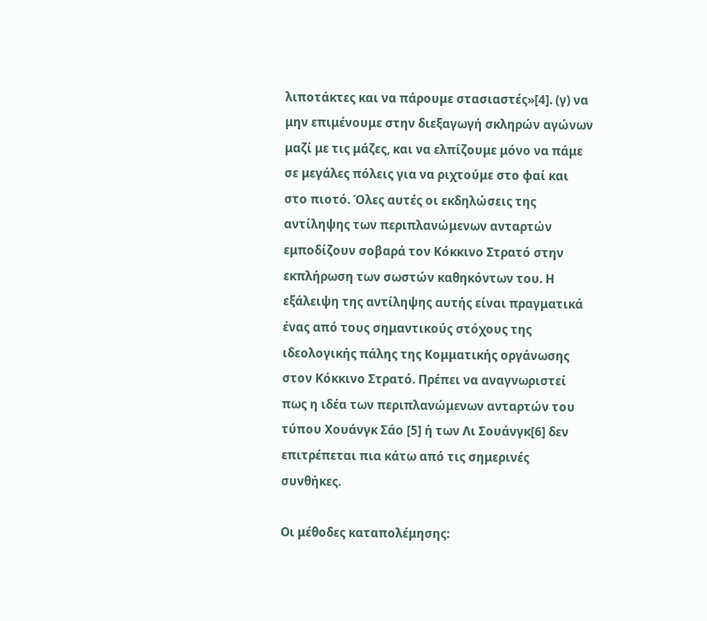λιποτάκτες και να πάρουμε στασιαστές»[4]. (γ) να μην επιμένουμε στην διεξαγωγή σκληρών αγώνων μαζί με τις μάζες, και να ελπίζουμε μόνο να πάμε σε μεγάλες πόλεις για να ριχτούμε στο φαί και στο πιοτό. Όλες αυτές οι εκδηλώσεις της αντίληψης των περιπλανώμενων ανταρτών εμποδίζουν σοβαρά τον Κόκκινο Στρατό στην εκπλήρωση των σωστών καθηκόντων του. Η εξάλειψη της αντίληψης αυτής είναι πραγματικά ένας από τους σημαντικούς στόχους της ιδεολογικής πάλης της Κομματικής οργάνωσης στον Κόκκινο Στρατό. Πρέπει να αναγνωριστεί πως η ιδέα των περιπλανώμενων ανταρτών του τύπου Χουάνγκ Σάο [5] ή των Λι Σουάνγκ[6] δεν επιτρέπεται πια κάτω από τις σημερινές συνθήκες.

Οι μέθοδες καταπολέμησης: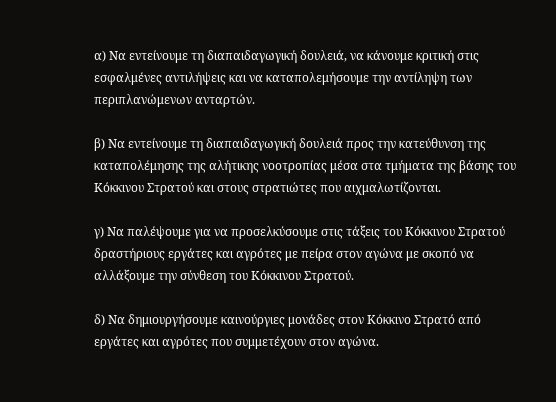α) Να εντείνουμε τη διαπαιδαγωγική δουλειά, να κάνουμε κριτική στις εσφαλμένες αντιλήψεις και να καταπολεμήσουμε την αντίληψη των περιπλανώμενων ανταρτών.

β) Να εντείνουμε τη διαπαιδαγωγική δουλειά προς την κατεύθυνση της καταπολέμησης της αλήτικης νοοτροπίας μέσα στα τμήματα της βάσης του Κόκκινου Στρατού και στους στρατιώτες που αιχμαλωτίζονται.

γ) Να παλέψουμε για να προσελκύσουμε στις τάξεις του Κόκκινου Στρατού δραστήριους εργάτες και αγρότες με πείρα στον αγώνα με σκοπό να αλλάξουμε την σύνθεση του Κόκκινου Στρατού.

δ) Να δημιουργήσουμε καινούργιες μονάδες στον Κόκκινο Στρατό από εργάτες και αγρότες που συμμετέχουν στον αγώνα.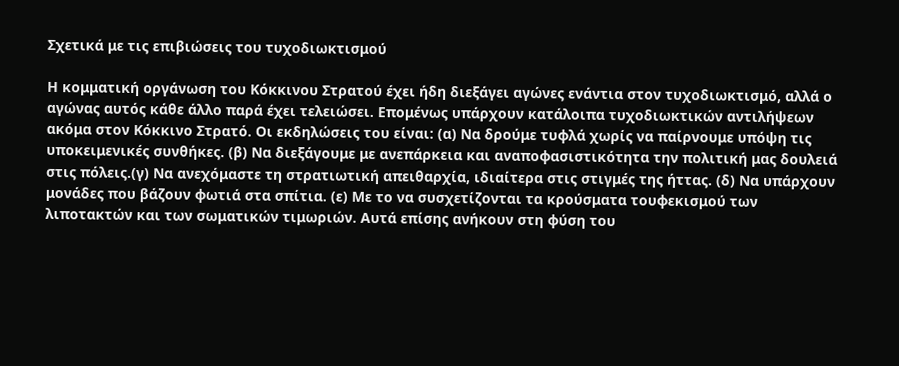Σχετικά με τις επιβιώσεις του τυχοδιωκτισμού

Η κομματική οργάνωση του Κόκκινου Στρατού έχει ήδη διεξάγει αγώνες ενάντια στον τυχοδιωκτισμό, αλλά ο αγώνας αυτός κάθε άλλο παρά έχει τελειώσει. Επομένως υπάρχουν κατάλοιπα τυχοδιωκτικών αντιλήψεων ακόμα στον Κόκκινο Στρατό. Οι εκδηλώσεις του είναι: (α) Να δρούμε τυφλά χωρίς να παίρνουμε υπόψη τις υποκειμενικές συνθήκες. (β) Να διεξάγουμε με ανεπάρκεια και αναποφασιστικότητα την πολιτική μας δουλειά στις πόλεις.(γ) Να ανεχόμαστε τη στρατιωτική απειθαρχία, ιδιαίτερα στις στιγμές της ήττας. (δ) Να υπάρχουν μονάδες που βάζουν φωτιά στα σπίτια. (ε) Με το να συσχετίζονται τα κρούσματα τουφεκισμού των λιποτακτών και των σωματικών τιμωριών. Αυτά επίσης ανήκουν στη φύση του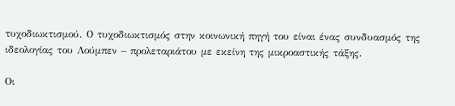τυχοδιωκτισμού. Ο τυχοδιωκτισμός στην κοινωνική πηγή του είναι ένας συνδυασμός της ιδεολογίας του Λούμπεν – προλεταριάτου με εκείνη της μικροαστικής τάξης.

Οι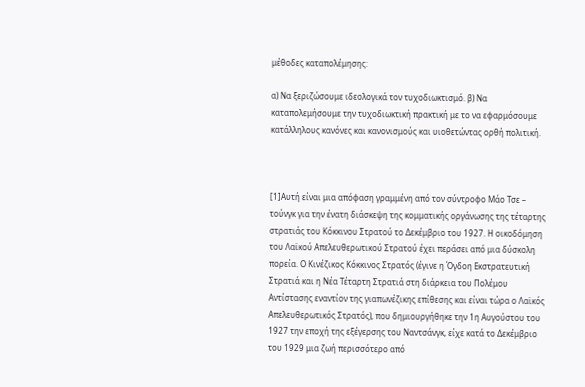μέθοδες καταπολέμησης:

α) Να ξεριζώσουμε ιδεολογικά τον τυχοδιωκτισμό. β) Να καταπολεμήσουμε την τυχοδιωκτική πρακτική με το να εφαρμόσουμε κατάλληλους κανόνες και κανονισμούς και υιοθετώντας ορθή πολιτική.



[1]Αυτή είναι μια απόφαση γραμμένη από τον σύντροφο Μάο Τσε – τούνγκ για την ένατη διάσκεψη της κομματικής οργάνωσης της τέταρτης στρατιάς του Κόκκινου Στρατού το Δεκέμβριο του 1927. Η οικοδόμηση του Λαϊκού Απελευθερωτικού Στρατού έχει περάσει από μια δύσκολη πορεία. Ο Κινέζικος Κόκκινος Στρατός (έγινε η Όγδοη Εκστρατευτική Στρατιά και η Νέα Τέταρτη Στρατιά στη διάρκεια του Πολέμου Αντίστασης εναντίον της γιαπωνέζικης επίθεσης και είναι τώρα ο Λαϊκός Απελευθερωτικός Στρατός), που δημιουργήθηκε την 1η Αυγούστου του 1927 την εποχή της εξέγερσης του Ναντσάνγκ, είχε κατά το Δεκέμβριο του 1929 μια ζωή περισσότερο από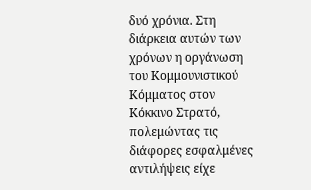δυό χρόνια. Στη διάρκεια αυτών των χρόνων η οργάνωση του Κομμουνιστικού Κόμματος στον Κόκκινο Στρατό, πολεμώντας τις διάφορες εσφαλμένες αντιλήψεις είχε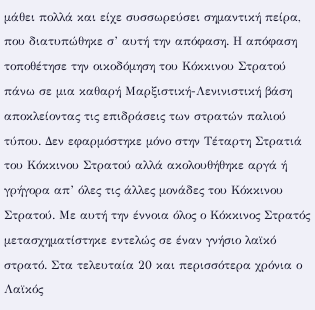μάθει πολλά και είχε συσσωρεύσει σημαντική πείρα, που διατυπώθηκε σ’ αυτή την απόφαση. Η απόφαση τοποθέτησε την οικοδόμηση του Κόκκινου Στρατού πάνω σε μια καθαρή Μαρξιστική-Λενινιστική βάση αποκλείοντας τις επιδράσεις των στρατών παλιού τύπου. Δεν εφαρμόστηκε μόνο στην Τέταρτη Στρατιά του Κόκκινου Στρατού αλλά ακολουθήθηκε αργά ή γρήγορα απ’ όλες τις άλλες μονάδες του Κόκκινου Στρατού. Με αυτή την έννοια όλος ο Κόκκινος Στρατός μετασχηματίστηκε εντελώς σε έναν γνήσιο λαϊκό στρατό. Στα τελευταία 20 και περισσότερα χρόνια ο Λαϊκός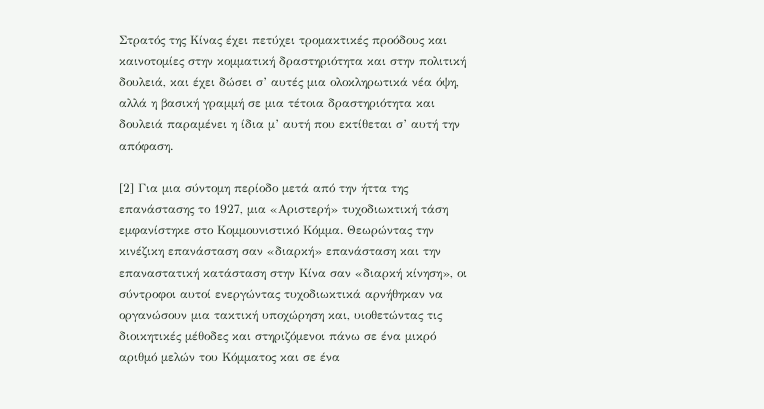Στρατός της Κίνας έχει πετύχει τρομακτικές προόδους και καινοτομίες στην κομματική δραστηριότητα και στην πολιτική δουλειά, και έχει δώσει σ’ αυτές μια ολοκληρωτικά νέα όψη, αλλά η βασική γραμμή σε μια τέτοια δραστηριότητα και δουλειά παραμένει η ίδια μ’ αυτή που εκτίθεται σ’ αυτή την απόφαση.

[2] Για μια σύντομη περίοδο μετά από την ήττα της επανάστασης το 1927, μια «Αριστερή» τυχοδιωκτική τάση εμφανίστηκε στο Κομμουνιστικό Κόμμα. Θεωρώντας την κινέζικη επανάσταση σαν «διαρκή» επανάσταση και την επαναστατική κατάσταση στην Κίνα σαν «διαρκή κίνηση», οι σύντροφοι αυτοί ενεργώντας τυχοδιωκτικά αρνήθηκαν να οργανώσουν μια τακτική υποχώρηση και, υιοθετώντας τις διοικητικές μέθοδες και στηριζόμενοι πάνω σε ένα μικρό αριθμό μελών του Κόμματος και σε ένα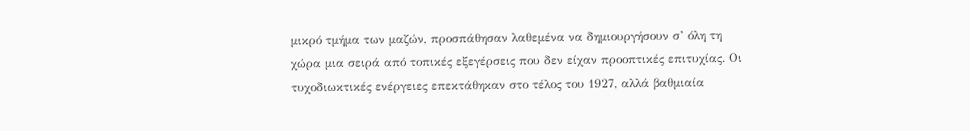μικρό τμήμα των μαζών, προσπάθησαν λαθεμένα να δημιουργήσουν σ’ όλη τη χώρα μια σειρά από τοπικές εξεγέρσεις που δεν είχαν προοπτικές επιτυχίας. Οι τυχοδιωκτικές ενέργειες επεκτάθηκαν στο τέλος του 1927, αλλά βαθμιαία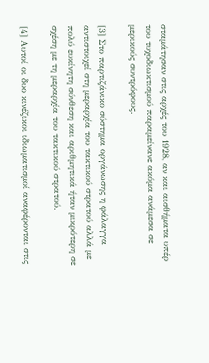σταμάτησαν στις αρχές του 1928, αν και αισθήματα υπέρ του τυχοδιωκτισμού παραμείνανε ακόμα ανάμεσα σε μερικούς συντρόφους.

[3] Στο παρτιζάνικο σύστημα οργάνωσης η φάλαγγα αντιστοιχεί στη μεραρχία του τακτικού στρατού αλλά με πολύ ευκίνητη σύνθεση και αριθμητικά ήταν μικρότερη σε σχέση με τη μεραρχία του τακτικού στρατού.

[4] Αυτοί οι δυο κινέζικοι ιδιωματισμοί αναφέρονται στις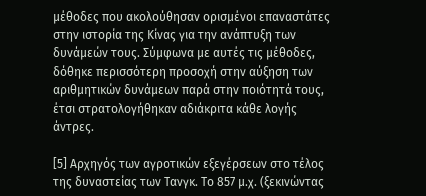μέθοδες που ακολούθησαν ορισμένοι επαναστάτες στην ιστορία της Κίνας για την ανάπτυξη των δυνάμεών τους. Σύμφωνα με αυτές τις μέθοδες, δόθηκε περισσότερη προσοχή στην αύξηση των αριθμητικών δυνάμεων παρά στην ποιότητά τους, έτσι στρατολογήθηκαν αδιάκριτα κάθε λογής άντρες.

[5] Αρχηγός των αγροτικών εξεγέρσεων στο τέλος της δυναστείας των Τανγκ. Το 857 μ.χ. (ξεκινώντας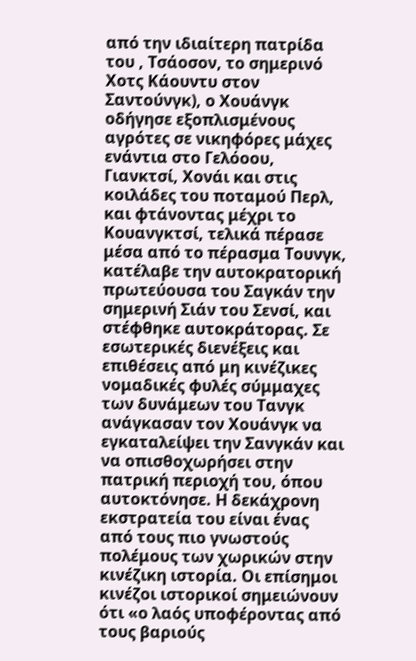από την ιδιαίτερη πατρίδα του , Τσάοσον, το σημερινό Χοτς Κάουντυ στον Σαντούνγκ), ο Χουάνγκ οδήγησε εξοπλισμένους αγρότες σε νικηφόρες μάχες ενάντια στο Γελόοου, Γιανκτσί, Χονάι και στις κοιλάδες του ποταμού Περλ, και φτάνοντας μέχρι το Κουανγκτσί, τελικά πέρασε μέσα από το πέρασμα Τουνγκ, κατέλαβε την αυτοκρατορική πρωτεύουσα του Σαγκάν την σημερινή Σιάν του Σενσί, και στέφθηκε αυτοκράτορας. Σε εσωτερικές διενέξεις και επιθέσεις από μη κινέζικες νομαδικές φυλές σύμμαχες των δυνάμεων του Τανγκ ανάγκασαν τον Χουάνγκ να εγκαταλείψει την Σανγκάν και να οπισθοχωρήσει στην πατρική περιοχή του, όπου αυτοκτόνησε. Η δεκάχρονη εκστρατεία του είναι ένας από τους πιο γνωστούς πολέμους των χωρικών στην κινέζικη ιστορία. Οι επίσημοι κινέζοι ιστορικοί σημειώνουν ότι «ο λαός υποφέροντας από τους βαριούς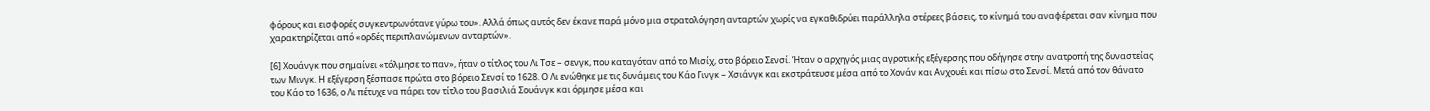φόρους και εισφορές συγκεντρωνότανε γύρω του». Αλλά όπως αυτός δεν έκανε παρά μόνο μια στρατολόγηση ανταρτών χωρίς να εγκαθιδρύει παράλληλα στέρεες βάσεις, το κίνημά του αναφέρεται σαν κίνημα που χαρακτηρίζεται από «ορδές περιπλανώμενων ανταρτών».

[6] Χουάνγκ που σημαίνει «τόλμησε το παν», ήταν ο τίτλος του Λι Τσε – σενγκ, που καταγόταν από το Μισίχ, στο βόρειο Σενσί. Ήταν ο αρχηγός μιας αγροτικής εξέγερσης που οδήγησε στην ανατροπή της δυναστείας των Μινγκ. Η εξέγερση ξέσπασε πρώτα στο βόρειο Σενσί το 1628. Ο Λι ενώθηκε με τις δυνάμεις του Κάο Γινγκ – Χσιάνγκ και εκστράτευσε μέσα από το Χονάν και Ανχουέι και πίσω στο Σενσί. Μετά από τον θάνατο του Κάο το 1636, ο Λι πέτυχε να πάρει τον τίτλο του βασιλιά Σουάνγκ και όρμησε μέσα και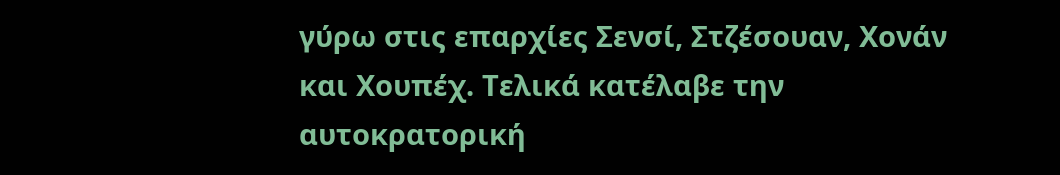γύρω στις επαρχίες Σενσί, Στζέσουαν, Χονάν και Χουπέχ. Τελικά κατέλαβε την αυτοκρατορική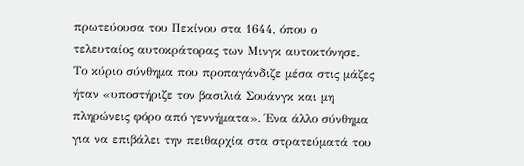πρωτεύουσα του Πεκίνου στα 1644, όπου ο τελευταίος αυτοκράτορας των Μινγκ αυτοκτόνησε. Το κύριο σύνθημα που προπαγάνδιζε μέσα στις μάζες ήταν «υποστήριζε τον βασιλιά Σουάνγκ και μη πληρώνεις φόρο από γεννήματα». Ένα άλλο σύνθημα για να επιβάλει την πειθαρχία στα στρατεύματά του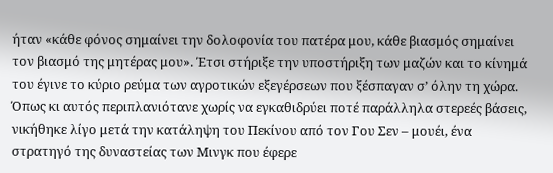ήταν «κάθε φόνος σημαίνει την δολοφονία του πατέρα μου, κάθε βιασμός σημαίνει τον βιασμό της μητέρας μου». Έτσι στήριξε την υποστήριξη των μαζών και το κίνημά του έγινε το κύριο ρεύμα των αγροτικών εξεγέρσεων που ξέσπαγαν σ’ όλην τη χώρα. Όπως κι αυτός περιπλανιότανε χωρίς να εγκαθιδρύει ποτέ παράλληλα στερεές βάσεις, νικήθηκε λίγο μετά την κατάληψη του Πεκίνου από τον Γου Σεν – μουέι, ένα στρατηγό της δυναστείας των Μινγκ που έφερε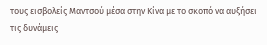τους εισβολείς Μαντσού μέσα στην Κίνα με το σκοπό να αυξήσει τις δυνάμεις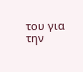του για την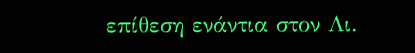επίθεση ενάντια στον Λι.